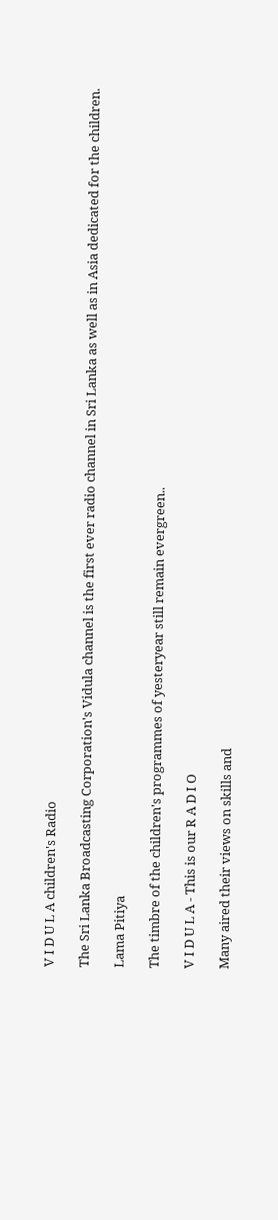V I D U L A children's Radio

The Sri Lanka Broadcasting Corporation's Vidula channel is the first ever radio channel in Sri Lanka as well as in Asia dedicated for the children.

Lama Pitiya

The timbre of the children's programmes of yesteryear still remain evergreen..

V I D U L A - This is our R A D I O

Many aired their views on skills and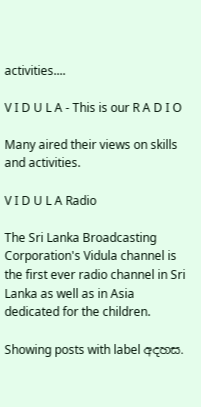activities....

V I D U L A - This is our R A D I O

Many aired their views on skills and activities.

V I D U L A Radio

The Sri Lanka Broadcasting Corporation's Vidula channel is the first ever radio channel in Sri Lanka as well as in Asia dedicated for the children.

Showing posts with label අදහස.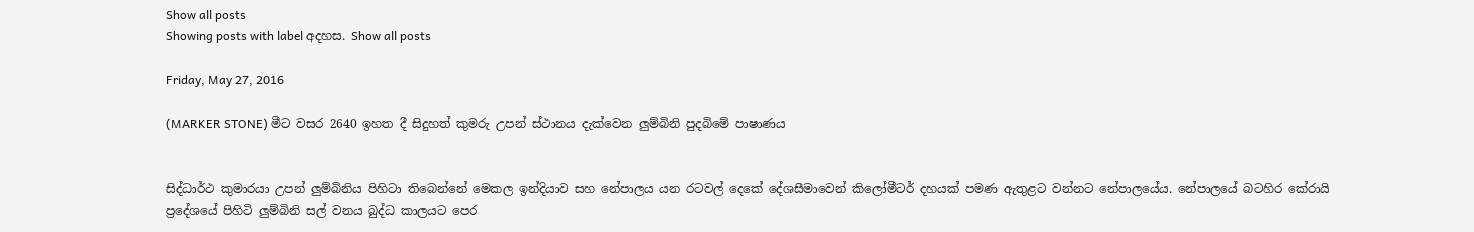Show all posts
Showing posts with label අදහස. Show all posts

Friday, May 27, 2016

(MARKER STONE) මීට වසර 2640 ඉහත දී සිදුහත් කුමරු උපන් ස්ථානය දැක්වෙන ලුම්බිනි පුදබිමේ පාෂාණය


සිද්ධාර්ථ කුමාරයා උපන් ලුම්බිනිය පිහිටා තිබෙන්නේ මෙකල ඉන්දියාව සහ නේපාලය යන රටවල් දෙකේ දේශසීමාවෙන් කිලෝමීටර් දහයක් පමණ ඇතුළට වන්නට නේපාලයේය. නේපාලයේ බටහිර කේරායි ප්‍රදේශයේ පිහිටි ලුම්බිනි සල් වනය බුද්ධ කාලයට පෙර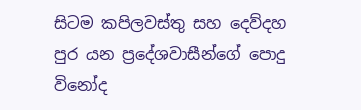සිටම කපිලවස්තු සහ දෙව්දහ පුර යන ප්‍රදේශවාසීන්ගේ පොදු විනෝද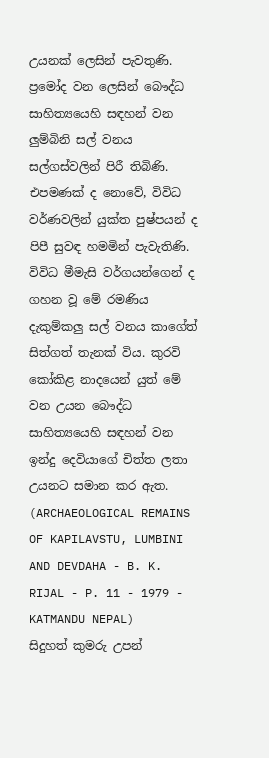උයනක් ලෙසින් පැවතුණි.
ප්‍රමෝද වන ලෙසින් බෞද්ධ සාහිත්‍යයෙහි සඳහන් වන ලුම්බිනි සල් වනය සල්ගස්වලින් පිරී තිබිණි. එපමණක් ද නොවේ, විවිධ වර්ණවලින් යුක්ත පුෂ්පයන් ද පිපී සුවඳ හමමින් පැවැතිණි. විවිධ මීමැසි වර්ගයන්ගෙන් ද ගහන වූ මේ රමණිය දැකුම්කලු සල් වනය කාගේත් සිත්ගත් තැනක් විය. කුරවි කෝකිළ නාදයෙන් යුත් මේ වන උයන බෞද්ධ සාහිත්‍යයෙහි සඳහන් වන ඉන්දු දෙවියාගේ චිත්ත ලතා උයනට සමාන කර ඇත. (ARCHAEOLOGICAL REMAINS OF KAPILAVSTU, LUMBINI AND DEVDAHA - B. K. RIJAL - P. 11 - 1979 - KATMANDU NEPAL)
සිදුහත් කුමරු උපන්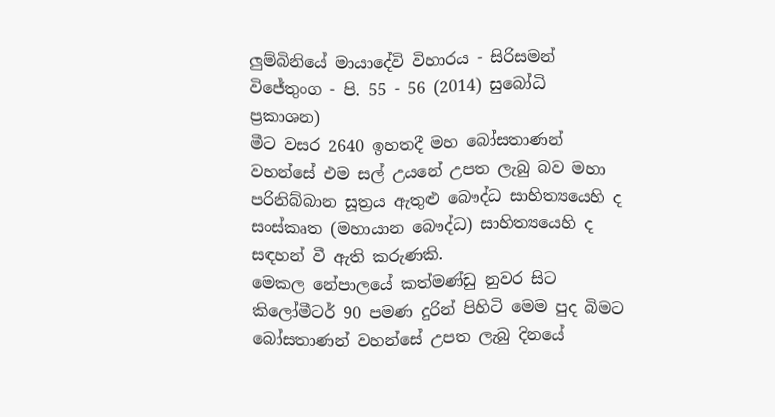ලුම්බිනියේ මායාදේවි විහාරය - සිරිසමන් විජේතුංග - පි. 55 - 56 (2014) සුබෝධි ප්‍රකාශන)
මීට වසර 2640 ඉහතදී මහ බෝසතාණන් වහන්සේ එම සල් උයනේ උපත ලැබු බව මහා පරිනිබ්බාන සූත්‍රය ඇතුළු බෞද්ධ සාහිත්‍යයෙහි ද සංස්කෘත (මහායාන බෞද්ධ) සාහිත්‍යයෙහි ද සඳහන් වී ඇති කරුණකි.
මෙකල නේපාලයේ කත්මණ්ඩු නුවර සිට කිලෝමීටර් 90 පමණ දුරින් පිහිටි මෙම පුද බිමට බෝසතාණන් වහන්සේ උපත ලැබු දිනයේ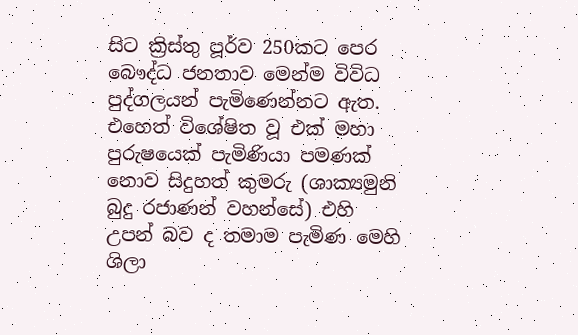සිට ක්‍රිස්තු පූර්ව 250කට පෙර බෞද්ධ ජනතාව මෙන්ම විවිධ පුද්ගලයන් පැමිණෙන්නට ඇත. එහෙත් විශේෂිත වූ එක් මහා පුරුෂයෙක් පැමිණියා පමණක් නොව සිදුහත් කුමරු (ශාක්‍යමුනි බුදු රජාණන් වහන්සේ) එහි උපන් බව ද තමාම පැමිණ මෙහි ශිලා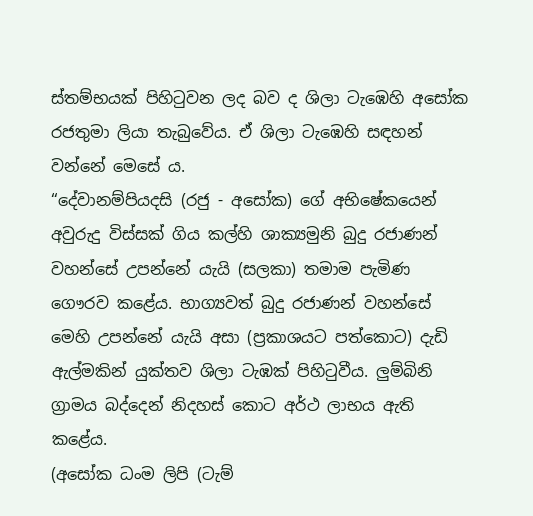ස්තම්භයක් පිහිටුවන ලද බව ද ශිලා ටැඹෙහි අසෝක රජතුමා ලියා තැබුවේය. ඒ ශිලා ටැඹෙහි සඳහන් වන්නේ මෙසේ ය.
“දේවානම්පියදසි (රජු - අසෝක) ගේ අභිෂේකයෙන් අවුරුදු විස්සක් ගිය කල්හි ශාක්‍යමුනි බුදු රජාණන් වහන්සේ උපන්නේ යැයි (සලකා) තමාම පැමිණ ගෞරව කළේය. භාග්‍යවත් බුදු රජාණන් වහන්සේ මෙහි උපන්නේ යැයි අසා (ප්‍රකාශයට පත්කොට) දැඩි ඇල්මකින් යුක්තව ශිලා ටැඹක් පිහිටුවීය. ලුම්බිනි ග්‍රාමය බද්දෙන් නිදහස් කොට අර්ථ ලාභය ඇති කළේය.
(අසෝක ධංම ලිපි (ටැම්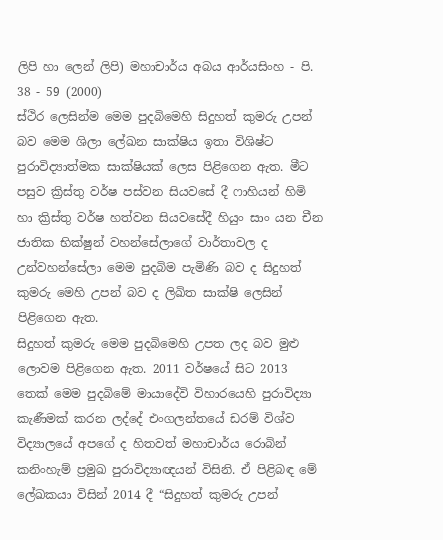ලිපි හා ලෙන් ලිපි) මහාචාර්ය අබය ආර්යසිංහ - පි. 38 - 59 (2000)
ස්ථිර ලෙසින්ම මෙම පුදබිමෙහි සිදුහත් කුමරු උපන් බව මෙම ශිලා ලේඛන සාක්ෂිය ඉතා විශිෂ්ට පුරාවිද්‍යාත්මක සාක්ෂියක් ලෙස පිළිගෙන ඇත. මීට පසුව ක්‍රිස්තු වර්ෂ පස්වන සියවසේ දී ෆාහියන් හිමි හා ක්‍රිස්තු වර්ෂ හත්වන සියවසේදී හියුං සාං යන චීන ජාතික භික්ෂුන් වහන්සේලාගේ වාර්තාවල ද උන්වහන්සේලා මෙම පුදබිම පැමිණි බව ද සිදුහත් කුමරු මෙහි උපන් බව ද ලිඛිත සාක්ෂි ලෙසින් පිළිගෙන ඇත.
සිදුහත් කුමරු මෙම පුදබිමෙහි උපත ලද බව මුළු ලොවම පිළිගෙන ඇත. 2011 වර්ෂයේ සිට 2013 තෙක් මෙම පුදබිමේ මායාදේවි විහාරයෙහි පුරාවිද්‍යා කැණීමක් කරන ලද්දේ එංගලන්තයේ ඩරම් විශ්ව විද්‍යාලයේ අපගේ ද හිතවත් මහාචාර්ය රොබින් කනිංහැම් ප්‍රමුඛ පුරාවිද්‍යාඥයන් විසිනි. ඒ පිළිබඳ මේ ලේඛකයා විසින් 2014 දී “සිදුහත් කුමරු උපන්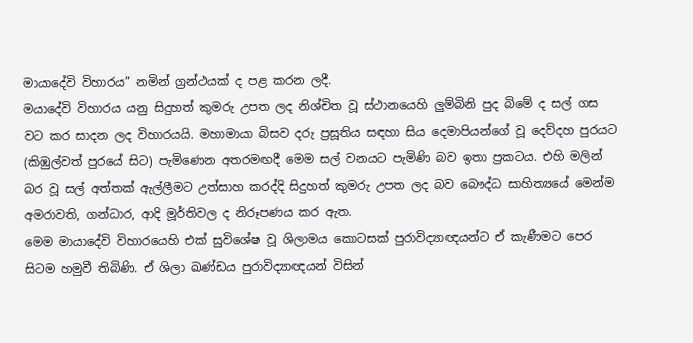මායාදේවි විහාරය” නමින් ග්‍රන්ථයක් ද පළ කරන ලදී.
මයාදේවි විහාරය යනු සිදුහත් කුමරු උපත ලද නිශ්චිත වූ ස්ථානයෙහි ලුම්බිනි පුද බිමේ ද සල් ගස වට කර සාදන ලද විහාරයයි. මහාමායා ‍බිසව දරු ප්‍රසූතිය සඳහා සිය දෙමාපියන්ගේ වූ දෙව්දහ පුරයට (කිඹුල්වත් පුරයේ සිට) පැමිණෙන අතරමඟදී මෙම සල් වනයට පැමිණි බව ඉතා ප්‍රකටය. එහි මලින් බර වූ සල් අත්තක් ඇල්ලීමට උත්සාහ කරද්දි සිදුහත් කුමරු උපත ලද බව බෞද්ධ සාහිත්‍යයේ මෙන්ම අමරාවති, ගන්ධාර, ආදි මූර්තිවල ද නිරූපණය කර ඇත.
මෙම මායාදේවි විහාරයෙහි එක් සුවිශේෂ වූ ශිලාමය කොටසක් පුරාවිද්‍යාඥයන්ට ඒ කැණීමට පෙර සිටම හමුවී තිබිණි. ඒ ශිලා ඛණ්ඩය පුරාවිද්‍යාඥයන් විසින්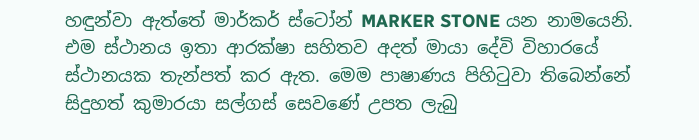හඳුන්වා ඇත්තේ මාර්කර් ස්ටෝන් MARKER STONE යන නාමයෙනි. එම ස්ථානය ඉතා ආරක්ෂා සහිතව අදත් මායා දේවි විහාරයේ ස්ථානයක තැන්පත් කර ඇත. මෙම පාෂාණය පිහිටුවා තිබෙන්නේ සිදුහත් කුමාරයා සල්ගස් සෙවණේ උපත ලැබු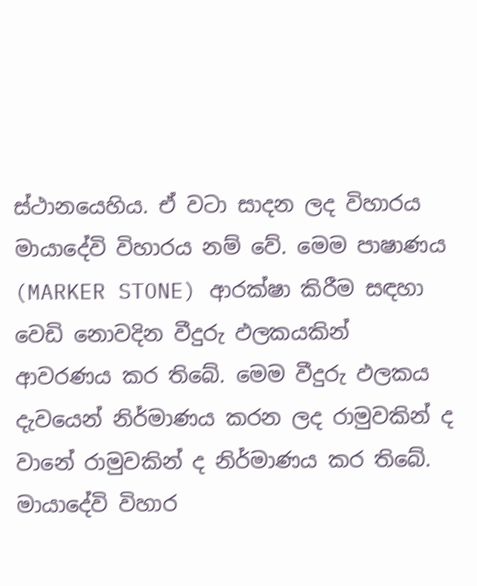ස්ථානයෙහිය. ඒ වටා සාදන ලද විහාරය මායාදේවි විහාරය නම් වේ. මෙම පාෂාණය (MARKER STONE) ආරක්ෂා කිරීම සඳහා වෙඩි නොවදින වීදුරු ඵලකයකින් ආවරණය කර තිබේ. මෙම වීදුරු ඵලකය දැවයෙන් නිර්මාණය කරන ලද රාමුවකින් ද වානේ රාමුවකින් ද නිර්මාණය කර තිබේ.
මායාදේවි විහාර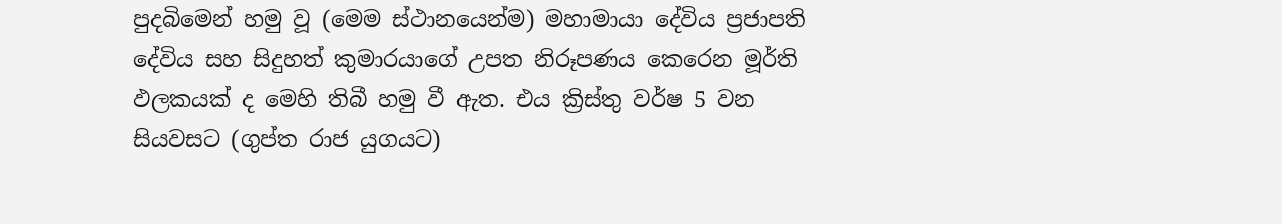පුදබිමෙන් හමු වූ (මෙම ස්ථානයෙන්ම) මහාමායා දේවිය ප්‍රජාපති දේවිය සහ සිදුහත් කුමාරයාගේ උපත නිරූපණය කෙරෙන මූර්ති ඵලකයක් ද මෙහි තිබී හමු වී ඇත. එය ක්‍රිස්තු වර්ෂ 5 වන සියවසට (ගුප්ත රාජ යුගයට)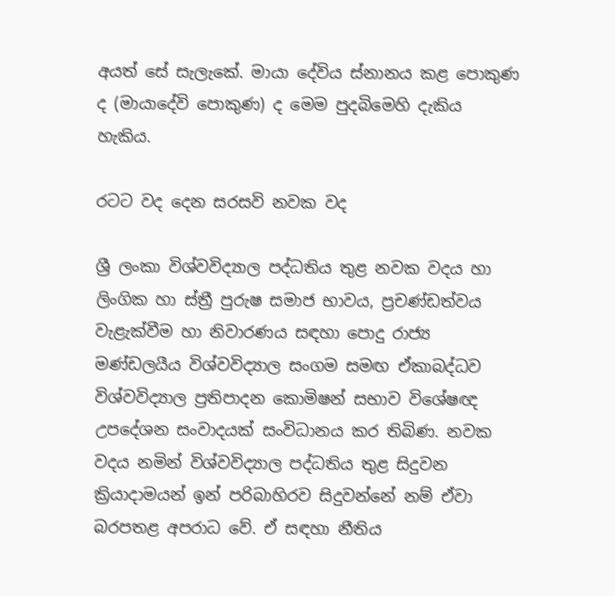අයත් සේ සැලැකේ. මායා දේවිය ස්නානය කළ පොකුණ ද (මායාදේවි පොකුණ) ද මෙම පුදබිමෙහි දැකිය හැකිය.

රටට වද දෙන සරසවි නවක වද

ශ්‍රී ලංකා විශ්වවිද්‍යාල පද්ධතිය තුළ නවක වදය හා ලිංගික හා ස්ත්‍රී පුරුෂ සමාජ භාවය, ප්‍රචණ්ඩත්වය වැළැක්වීම හා නිවාරණය සඳහා පොදු රාජ්‍ය මණ්ඩලයීය විශ්වවිද්‍යාල සංගම සමඟ ඒකාබද්ධව විශ්වවිද්‍යාල ප්‍රතිපාදන කොමිෂන් සභාව විශේෂඥ උපදේශන සංවාදයක් සංවිධානය කර තිබිණ. නවක වදය නමින් විශ්වවිද්‍යාල පද්ධතිය තුළ සිදුවන ක්‍රියාදාමයන් ඉන් පරිබාහිරව සිදුවන්නේ නම් ඒවා බරපතළ අපරාධ වේ. ඒ සඳහා නීතිය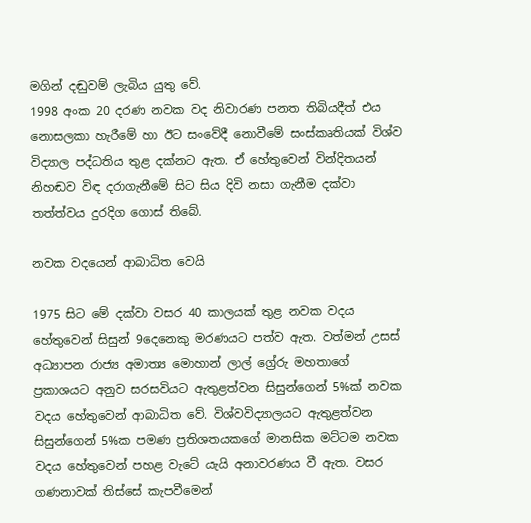මගින් දඬුවම් ලැබිය යුතු වේ.
1998 අංක 20 දරණ නවක වද නිවාරණ පනත තිබියදීත් එය නොසලකා හැරීමේ හා ඊට සංවේදී නොවීමේ සංස්කෘතියක් විශ්ව විද්‍යාල පද්ධතිය තුළ දක්නට ඇත. ඒ හේතුවෙන් වින්දිතයන් නිහඬව විඳ දරාගැනීමේ සිට සිය දිවි නසා ගැනීම දක්වා තත්ත්වය දුරදිග ගොස් තිබේ.

නවක වදයෙන් ආබාධිත වෙයි

1975 සිට මේ දක්වා වසර 40 කාලයක් තුළ නවක වදය හේතුවෙන් සිසුන් 9දෙනෙකු මරණයට පත්ව ඇත. වත්මන් උසස් අධ්‍යාපන රාජ්‍ය අමාත්‍ය මොහාන් ලාල් ග්‍රේරු මහතා‍ගේ ප්‍රකාශයට අනුව සරසවියට ඇතුළත්වන සිසුන්ගෙන් 5%ක් නවක වදය හේතුවෙන් ආබාධිත වේ. විශ්වවිද්‍යාලයට ඇතුළත්වන සිසුන්ගෙන් 5%ක පමණ ප්‍රතිශතයකගේ මානසික මට්ටම නවක වදය හේතුවෙන් පහළ වැටේ යැයි අනාවරණය වී ඇත. වසර ගණනාවක් තිස්සේ කැපවීමෙන්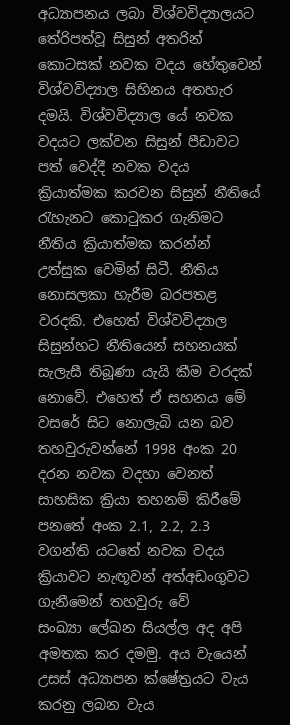අධ්‍යාපනය ලබා විශ්වවිද්‍යාලයට තේරිපත්වූ සිසුන් අතරින් කොටසක් නවක වදය හේතුවෙන් විශ්වවිද්‍යාල සිහිනය අතහැර දමයි. විශ්වවිද්‍යාල යේ නවක වදයට ලක්වන සිසුන් පීඩාවට පත් වෙද්දී නවක වදය ක්‍රියාත්මක කරවන සිසුන් නීතියේ රැහැනට කොටුකර ගැනිමට නීතිය ක්‍රියාත්මක කරන්න් උත්සුක වෙමින් සිටී. නීතිය නොසලකා හැරීම බරපතළ වරදකි. එහෙත් විශ්වවිද්‍යාල සිසුන්හට නීතියෙන් සහනයක් සැලැසී තිබූණා යැයි කීම වරදක් නොවේ. එහෙත් ඒ සහනය මේ වසරේ සිට නොලැබි යන බව තහවුරුවන්නේ 1998 අංක 20 දරන නවක වදහා වෙනත් සාහසික ක්‍රියා තහනම් කිරීමේ පනතේ අංක 2.1, 2.2, 2.3 වගන්ති යටතේ නවක වදය ක්‍රියාවට නැඟූවන් අත්අඩංගුවට ගැනීමෙන් තහවුරු වේ
සංඛ්‍යා ලේඛන සියල්ල අද අපි අමතක කර දමමු. අය වැයෙන් උසස් අධ්‍යාපන ක්ෂේත්‍රයට වැය කරනු ලබන වැය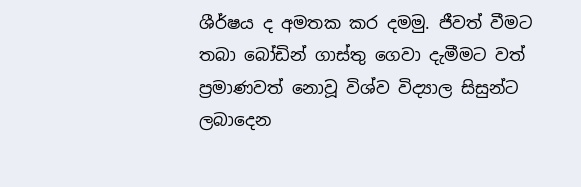ශීර්ෂය ද අමතක කර දමමු. ජීවත් වීමට තබා බෝඩින් ගාස්තු ගෙවා දැමීමට වත් ප්‍රමාණවත් නොවූ විශ්ව විද්‍යාල සිසුන්ට ලබාදෙන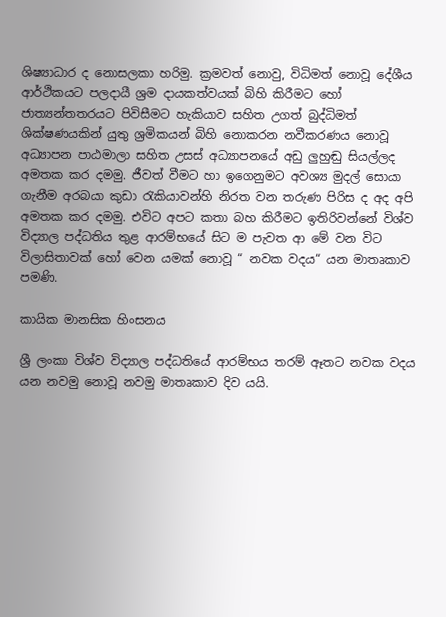ශිෂ්‍යාධාර ද නොසලකා හරිමු. ක්‍රමවත් නොවු, විධිමත් නොවූ දේශීය ආර්ථිකයට පලදායී ශ්‍රම දායකත්වයක් බිහි කිරීමට හෝ ජාත්‍යන්තතරයට පිවිසීමට හැකියාව සහිත උගත් බුද්ධිමත් ශික්ෂණයකින් යුතු ශ්‍රමිකයන් බිහි නොකරන නවීකරණය නොවූ අධ්‍යාපන පාඨමාලා සහිත උසස් අධ්‍යාපනයේ අඩු ලුහුඬු සියල්ලද අමතක කර දමමු. ජීවත් වීමට හා ඉගෙනුමට අවශ්‍ය මුදල් සොයා ගැනීම අරබයා කුඩා රැකියාවන්හි නිරත වන තරුණ පිරිස ද අද අපි අමතක කර දමමු. එවිට අපට කතා බහ කිරීමට ඉතිරිවන්නේ විශ්ව විද්‍යාල පද්ධතිය තුළ ආරම්භයේ සිට ම පැවත ආ මේ වන විට විලාසිතාවක් හෝ වෙන යමක් නොවූ “ නවක වදය“ යන මාතෘකාව පමණි.

කායික මානසික හිංසනය

ශ්‍රී ලංකා විශ්ව විද්‍යාල පද්ධතියේ ආරම්භය තරම් ඈතට නවක වදය යන නවමු නොවූ නවමු මාතෘකාව දිව යයි.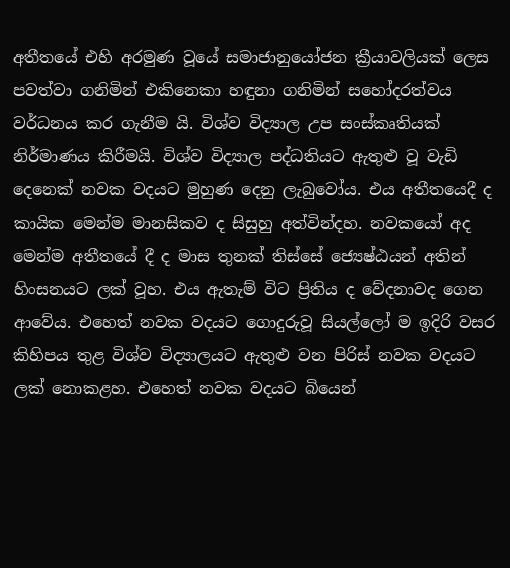අතීතයේ එහි අරමුණ වූයේ සමාජානුයෝජන ක්‍රීයාවලියක් ලෙස පවත්වා ගනිමින් එකිනෙකා හඳුනා ගනිමින් සහෝදරත්වය වර්ධනය කර ගැනීම යි. විශ්ව විද්‍යාල උප සංස්කෘතියක් නිර්මාණය කිරීමයි. විශ්ව විද්‍යාල පද්ධතියට ඇතුළු වූ වැඩි දෙනෙක් නවක වදයට මුහුණ දෙනු ලැබුවෝය. එය අතීතයෙදී ද කායික මෙන්ම මානසිකව ද සිසුහු අත්වින්දහ. නවකයෝ අද මෙන්ම අතීතයේ දී ද මාස තුනක් තිස්සේ ‍ජ්‍යෙෂ්ඨයන් අතින් හිංසනයට ලක් වූහ. එය ඇතැම් විට ප්‍රිතිය ද වේදනාවද ගෙන ආවේය. එහෙත් නවක වදයට ගොදුරුවූ සියල්ලෝ ම ඉදිරි වසර කිහිපය තුළ විශ්ව විද්‍යාලයට ඇතුළු වන පිරිස් නවක වදයට ලක් නොකළහ. එහෙත් නවක වදයට බියෙන්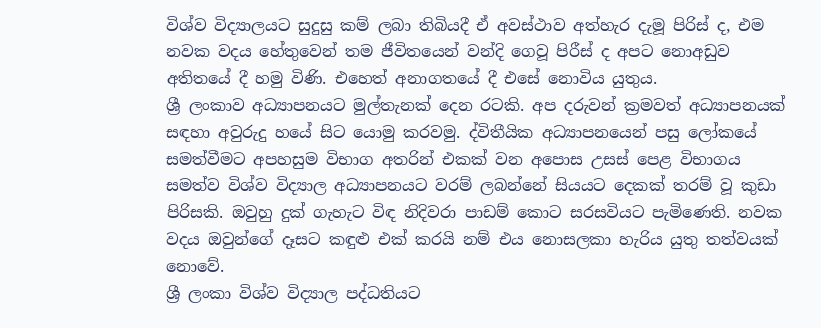විශ්ව විද්‍යාලයට සුදුසු කම් ලබා තිබියදී ඒ අවස්ථාව අත්හැර දැමූ පිරිස් ද, එම නවක වදය හේතුවෙන් තම ජීවිතයෙන් වන්දි ගෙවූ පිරීස් ද අපට නොඅඩුව අතිතයේ දී හමු විණි. එහෙත් අනාගතයේ දී එසේ නොවිය යුතුය.
ශ්‍රී ලංකාව අධ්‍යාපනයට මුල්තැනක් දෙන රටකි. අප දරුවන් ක්‍රමවත් අධ්‍යාපනයක් සඳහා අවුරුදු හයේ සිට යොමු කරවමු. ද්විතීයික අධ්‍යාපනයෙන් පසු ලෝකයේ සමත්වීමට අපහසුම විභාග අතරින් එකක් වන අපොස උසස් පෙළ විභාගය සමත්ව විශ්ව විද්‍යාල අධ්‍යාපනයට වරම් ලබන්නේ සියයට දෙකක් තරම් වූ කුඩා පිරිසකි. ඔවුහු දුක් ගැහැට විඳ නිදිවරා පාඩම් කොට සරසවියට පැමිණෙති. නවක වදය ඔවුන්ගේ දෑසට කඳුළු එක් කරයි නම් එය නොසලකා හැරිය යුතු තත්වයක් නොවේ.
ශ්‍රී ලංකා විශ්ව විද්‍යාල පද්ධතියට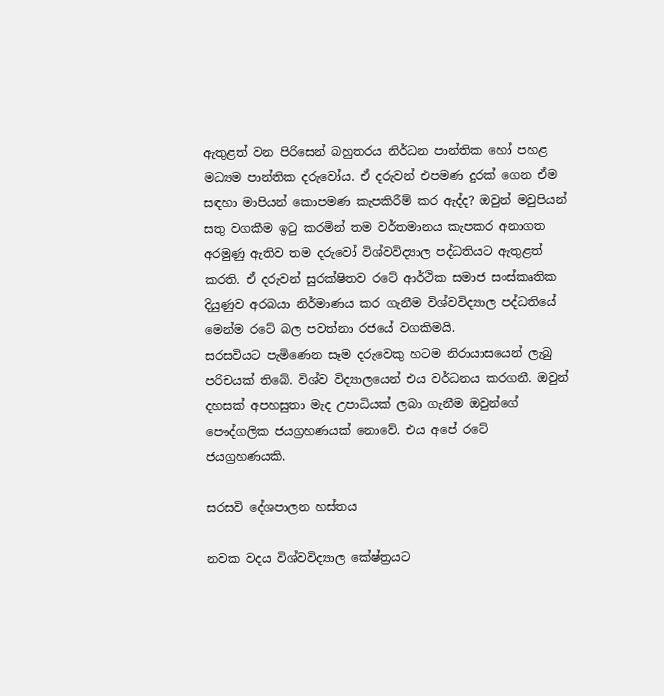ඇතුළත් වන පිරිසෙන් බහුතරය නිර්ධන පාන්තික හෝ පහළ මධ්‍යම පාන්තික දරුවෝය. ඒ දරුවන් එපමණ දුරක් ගෙන ඒම සඳහා මාපියන් කොපමණ කැපකිරීම් කර ඇද්ද? ඔවුන් මවුපියන් සතු වගකීම ඉටු කරමින් තම වර්තමානය කැපකර අනාගත අරමුණු ඇතිව තම දරුවෝ විශ්වවිද්‍යාල පද්ධතියට ඇතුළත් කරති. ඒ දරුවන් සුරක්ෂිතව රටේ ආර්ථික සමාජ සංස්කෘතික දියුණුව අරබයා නිර්මාණය කර ගැනීම විශ්වවිද්‍යාල පද්ධතියේ මෙන්ම රටේ බල පවත්නා රජයේ වගකිමයි.
සරසවියට පැමිණෙන සෑම දරුවෙකු හටම නිරායාසයෙන් ලැබු පරිචයක් තිබේ. විශ්ව විද්‍යාලයෙන් එය වර්ධනය කරගනී. ඔවුන් දහසක් අපහසුතා මැද උපාධියක් ලබා ගැනීම ඔවුන්ගේ පෞද්ගලික ජයග්‍රහණයක් නොවේ. එය අපේ රටේ ජයග්‍රහණයකි.

සරසවි දේශපාලන හස්තය

නවක වදය විශ්වවිද්‍යාල කේෂ්ත්‍රයට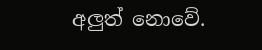අලුත් නොවේ.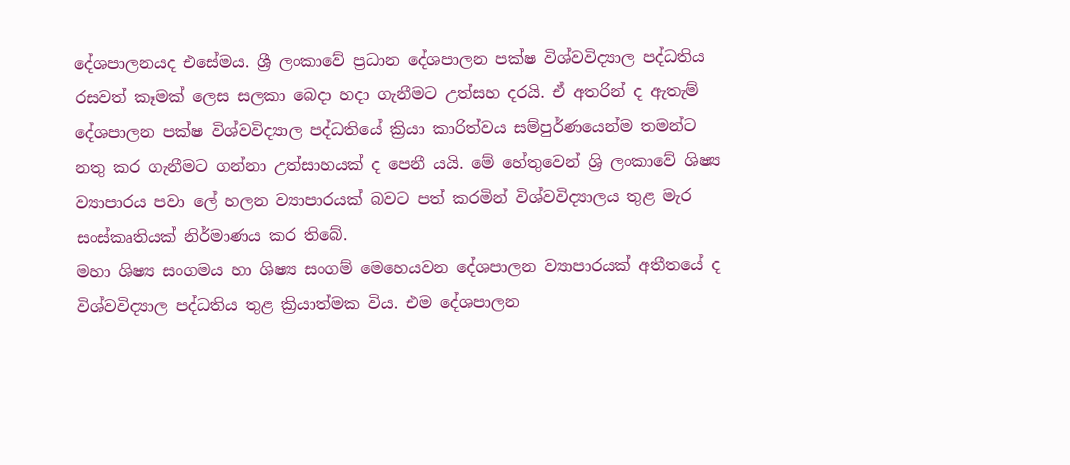දේශපාලනයද එසේමය. ශ්‍රී ලංකාවේ ප්‍රධාන දේශපාලන පක්ෂ විශ්වවිද්‍යාල පද්ධතිය රසවත් කෑමක් ලෙස සලකා බෙදා හදා ගැනීමට උත්සහ දරයි. ඒ අතරින් ද ඇතැම් දේශපාලන පක්ෂ විශ්වවිද්‍යාල පද්ධතියේ ක්‍රියා කාරිත්වය සම්පුර්ණයෙන්ම තමන්ට නතු කර ගැනීමට ගන්නා උත්සාහයක් ද පෙනී යයි. මේ හේතුවෙන් ශ්‍රි ලංකාවේ ශිෂ්‍ය ව්‍යාපාරය පවා ලේ හලන ව්‍යාපාරයක් බවට පත් කරමින් විශ්වවිද්‍යාලය තුළ මැර සංස්කෘතියක් නිර්මාණය කර තිබේ.
මහා ශිෂ්‍ය සංගමය හා ශිෂ්‍ය සංගම් මෙහෙයවන දේශපාලන ව්‍යාපාරයක් අතීතයේ ද විශ්වවිද්‍යාල පද්ධතිය තුළ ක්‍රියාත්මක විය. එම දේශපාලන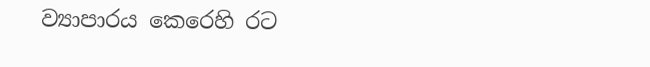ව්‍යාපාරය කෙරෙහි රට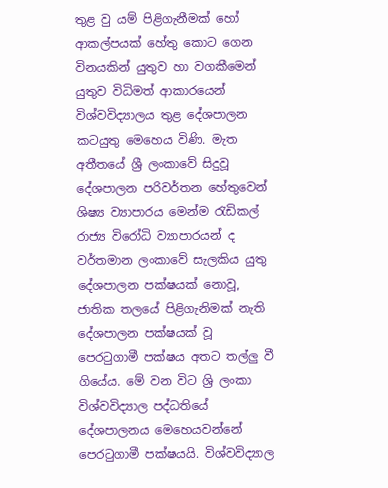තුළ වු යම් පිළිගැනීමක් හෝ ආකල්පයක් හේතු කොට ගෙන විනයකින් යුතුව හා වගකීමෙන් යුතුව විධිමත් ආකාරයෙන් විශ්වවිද්‍යාලය තුළ දේශපාලන කටයුතු මෙහෙය විණි. මැත අතීතයේ ශ්‍රී ලංකාවේ සිදුවූ දේශපාලන පරිවර්තන හේතුවෙන් ශිෂ්‍ය ව්‍යාපාරය මෙන්ම රැඩිකල් රාජ්‍ය විරෝධි ව්‍යාපාරයන් ද වර්තමාන ලංකාවේ සැලකිය යුතු දේශපාලන පක්ෂයක් නොවූ, ජාතික තලයේ පිළිගැනිමක් නැති දේශපාලන පක්ෂයක් වූ පෙරටුගාමී පක්ෂය අතට තල්ලු වී ගියේය. මේ වන විට ශ්‍රි ලංකා විශ්වවිද්‍යාල පද්ධතියේ දේශපාලනය මෙහෙයවන්නේ පෙරටුගාමී පක්ෂයයි. විශ්වවිද්‍යාල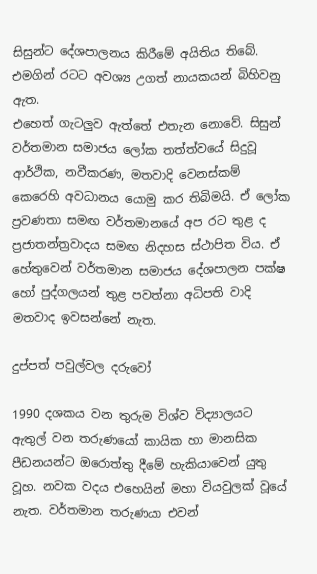සිසුන්ට දේශපාලනය කිරීමේ අයිතිය තිබේ. එමගින් රටට අවශ්‍ය උගත් නායකයන් බිහිවනු ඇත.
එහෙත් ගැටලුව ඇත්තේ එතැන නොවේ. සිසුන් වර්තමාන සමාජය ලෝක තත්ත්වයේ සිදුවූ ආර්ථික, නවීකරණ, මතවාදි වෙනස්කම් කෙරෙහි අවධානය යොමු කර තිබිමයි. ඒ ලෝක ප්‍රවණතා සමඟ වර්තමානයේ අප රට තුළ ද ප්‍රජාතන්ත්‍රවාදය සමඟ නිදහස ස්ථාපිත විය. ඒ හේතුවෙන් වර්තමාන සමාජය දේශපාලන පක්ෂ හෝ පුද්ගලයන් තුළ පවත්නා අධිපති වාදි මතවාද ඉවසන්නේ නැත.

දුප්පත් පවුල්වල දරුවෝ

1990 දශකය වන තුරුම විශ්ව විද්‍යාලයට ඇතුල් වන තරුණයෝ කායික හා මානසික පීඩනයන්ට ඔරොත්තු දීමේ හැකියාවෙන් යුතු වූහ. නවක වදය එහෙයින් මහා වියවුලක් වූයේ නැත. වර්තමාන තරුණයා එවන්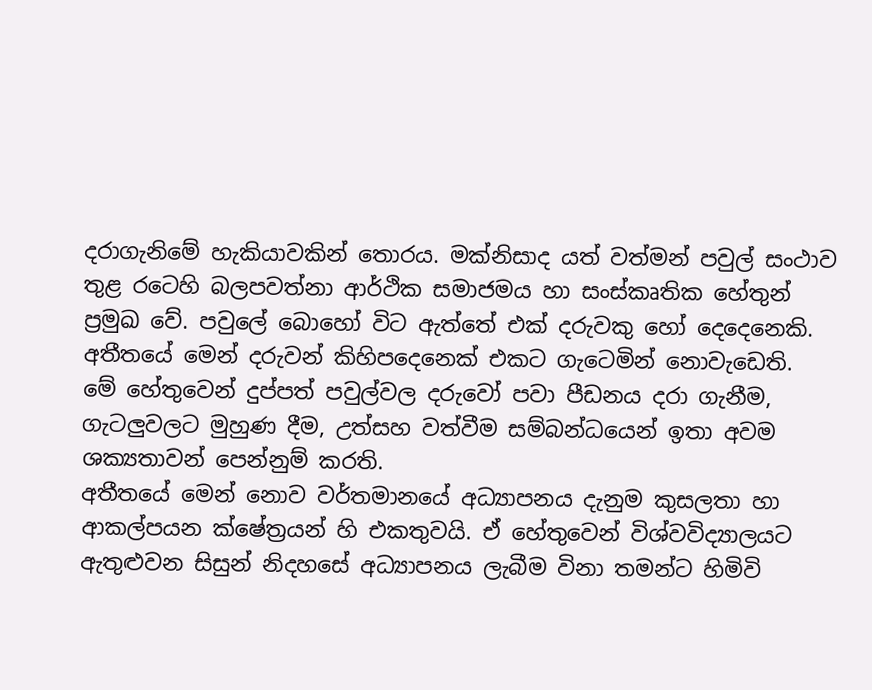දරාගැනිමේ හැකියාවකින් තොරය. මක්නිසාද යත් වත්මන් පවුල් සංථාව තුළ රටෙහි බලපවත්නා ආර්ථික සමාජමය හා සංස්කෘතික හේතුන් ප්‍රමුඛ වේ. පවුලේ බොහෝ විට ඇත්තේ එක් දරුවකු හෝ දෙදෙනෙකි. අතීතයේ මෙන් දරුවන් කිහිපදෙනෙක් එකට ගැටෙමින් නොවැඩෙති. මේ හේතුවෙන් දුප්පත් පවුල්වල දරුවෝ පවා පීඩනය දරා ගැනීම, ගැටලුවලට මුහුණ දීම, උත්සහ වත්වීම සම්බන්ධයෙන් ඉතා අවම ශක්‍යතාවන් පෙන්නුම් කරති.
අතීතයේ මෙන් නොව වර්තමානයේ අධ්‍යාපනය දැනුම කුසලතා හා ආකල්පයන ක්ෂේත්‍රයන් හි එකතුවයි. ඒ හේතුවෙන් විශ්වවිද්‍යාලයට ඇතුළුවන සිසුන් නිදහසේ අධ්‍යාපනය ලැබීම විනා තමන්ට හිමිවි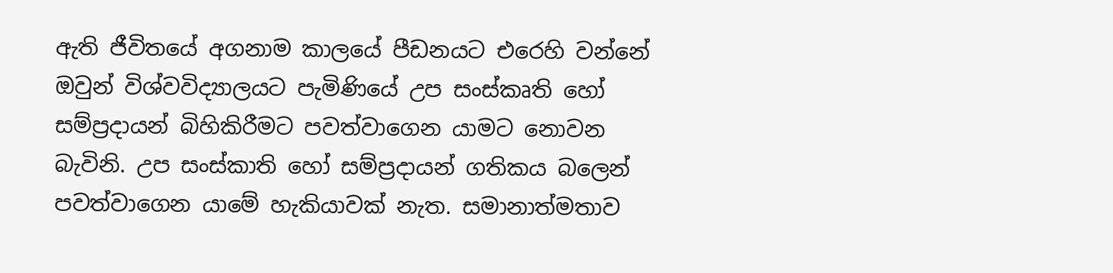ඇති ජීවිතයේ අගනාම කාලයේ පීඩනයට එරෙහි වන්නේ ඔවුන් විශ්වවිද්‍යාලයට පැමිණියේ උප සංස්කෘති හෝ සම්ප්‍රදායන් බිහිකිරීමට පවත්වාගෙන යාමට නොවන බැවිනි. උප සංස්කාති හෝ සම්ප්‍රදායන් ගතිකය බලෙන් පවත්වාගෙන යාමේ හැකියාවක් නැත. සමානාත්මතාව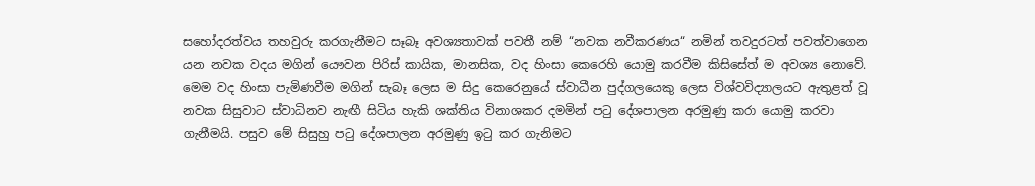සහෝදරත්වය තහවුරු කරගැනීමට සෑබෑ අවශ්‍යතාවක් පවතී නම් “නවක නවීකරණය“ නමින් තවදුරටත් පවත්වාගෙන යන නවක වදය මගින් යෞවන පිරිස් කායික, මානසික, වද හිංසා කෙරෙහි යොමු කරවීම කිසිසේත් ම අවශ්‍ය නොවේ. මෙම වද හිංසා පැමිණවීම මගින් සැබෑ ලෙස ම සිදු කෙරෙනුයේ ස්වාධීන පුද්ගලයෙකු ලෙස විශ්වවිද්‍යාලයට ඇතුළත් වූ නවක සිසුවාට ස්වාධිනව නැඟී සිටිය හැකි ශක්තිය විනාශකර දමමින් පටු දේශපාලන අරමුණු කරා යොමු කරවා ගැනීමයි. පසුව මේ සිසුහු පටු දේශපාලන අරමුණු ඉටු කර ගැනිමට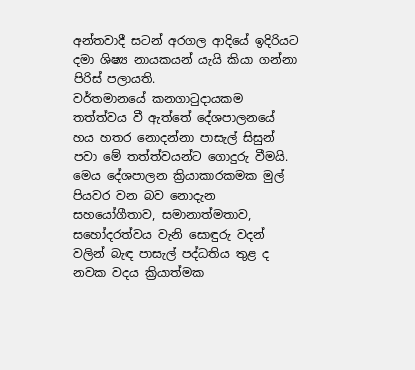අන්තවාදී සටන් අරගල ආදියේ ඉදිරියට දමා ශිෂ්‍ය නායකයන් යැයි කියා ගන්නා පිරිස් පලායති.
වර්තමානයේ කනගාටුදායකම තත්ත්වය වී ඇත්තේ දේශපාලනයේ හය හතර නොදන්නා පාසැල් සිසුන් පවා මේ තත්ත්වයන්ට ගොදුරු වීමයි. මෙය දේශපාලන ක්‍රියාකාරකමක මුල් පියවර වන බව නොදැන සහයෝගීතාව, සමානාත්මතාව, සහෝදරත්වය වැනි සොඳුරු වදන් වලින් බැඳ පාසැල් පද්ධතිය තුළ ද නවක වදය ක්‍රියාත්මක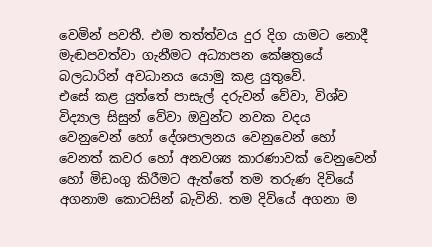වෙමින් පවතී. එම තත්ත්වය දුර දිග යාමට නොදී මැඬපවත්වා ගැනීමට අධ්‍යාපන කේෂත්‍රයේ බලධාරින් අවධානය යොමු කළ යුතුවේ.
එසේ කළ යුත්තේ පාසැල් දරුවන් වේවා, විශ්ව විද්‍යාල සිසුන් වේවා ඔවුන්ට නවක වදය වෙනුවෙන් හෝ දේශපාලනය වෙනුවෙන් හෝ වෙනත් කවර හෝ අනවශ්‍ය කාරණාවක් වෙනුවෙන් හෝ මිඩංගු කිරීමට ඇත්තේ තම තරුණ දිවියේ අගනාම කොටසින් බැවිනි. තම දිවියේ අගනා ම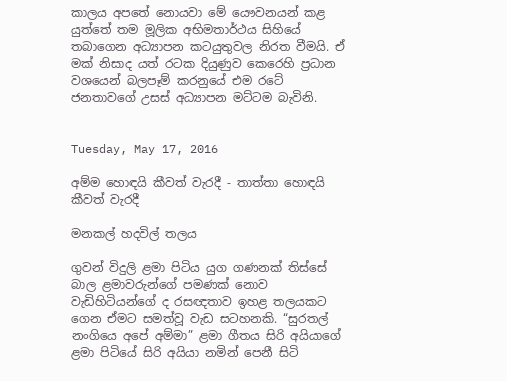කාලය අපතේ නොයවා මේ යෞවනයන් කළ යුත්තේ තම මූලික අභිමතාර්ථය සිහියේ තබාගෙන අධ්‍යාපන කටයුතුවල නිරත වීමයි. ඒ මක් නිසාද යත් රටක දියුණුව කෙරෙහි ප්‍රධාන වශයෙන් බලපෑම් කරනුයේ එම රටේ ජනතාවගේ උසස් අධ්‍යාපන මට්ටම බැවිනි.


Tuesday, May 17, 2016

අම්ම හොඳයි කීවත් වැරදී - තාත්තා හොඳයි කීවත් වැරදී

මනකල් හදවිල් තලය

ගුවන් විදුලි ළමා පිටිය යුග ගණනක් තිස්සේ බාල ළමාවරුන්ගේ පමණක් නොව වැඩිහිටියන්ගේ ද රසඥතාව ඉහළ තලයකට ගෙන ඒමට සමත්වූ වැඩ සටහනකි. “සුරතල් නංගියෙ අපේ අම්මා” ළමා ගීතය සිරි අයියාගේ ළමා පිටියේ සිරි අයියා නමින් පෙනී සිටි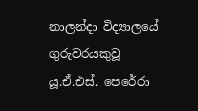නාලන්දා විද්‍යාලයේ ගුරුවරයකුවූ යූ.ඒ.එස්. පෙරේරා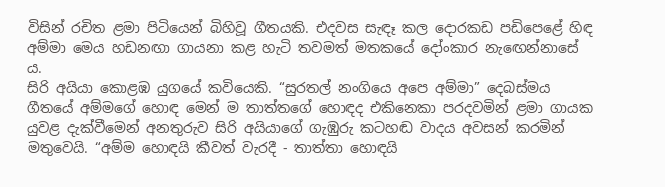විසින් රචිත ළමා පිටියෙන් බිහිවූ ගීතයකි. එදවස සැඳෑ කල දොරකඩ පඩිපෙළේ හිඳ අම්මා මෙය හඩනඟා ගායනා කළ හැටි තවමත් මතකයේ දෝංකාර නැ‍ඟෙන්නාසේ ය.
සිරි අයියා කොළඹ යුගයේ කවියෙකි. “සුරතල් නංගියෙ අපෙ අම්මා” දෙබස්මය ගීතයේ අම්මගේ හොඳ මෙන් ම තාත්තගේ හොඳද එකිනෙකා පරදවමින් ළමා ගායක යුවළ දැක්වීමෙන් අනතුරුව සිරි අයියාගේ ගැඹුරු කටහඬ වාදය අවසන් කරමින් මතුවෙයි. “අම්ම හොඳයි කීවත් වැරදී - තාත්තා හොඳයි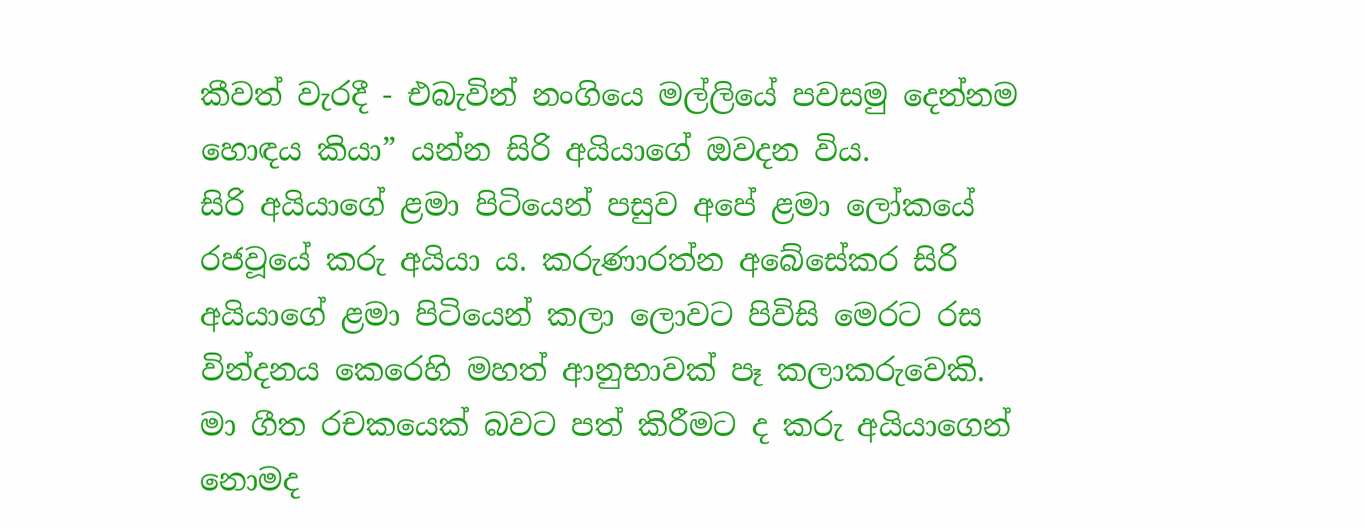කීවත් වැරදී - එබැවින් නංගියෙ මල්ලියේ පවසමු දෙන්නම හොඳය කියා” යන්න සිරි අයියාගේ ඔවදන විය.
සිරි අයියාගේ ළමා පිටියෙන් පසුව අපේ ළමා ලෝකයේ රජවූයේ කරු අයියා ය. කරුණාරත්න අබේසේකර සිරි අයියාගේ ළමා පිටියෙන් කලා ලොවට පිවිසි මෙරට රස වින්දනය කෙරෙහි මහත් ආනුභාවක් පෑ කලාකරුවෙකි.
මා ගීත රචකයෙක් බවට පත් කිරීමට ද කරු අයියාගෙන් නොමද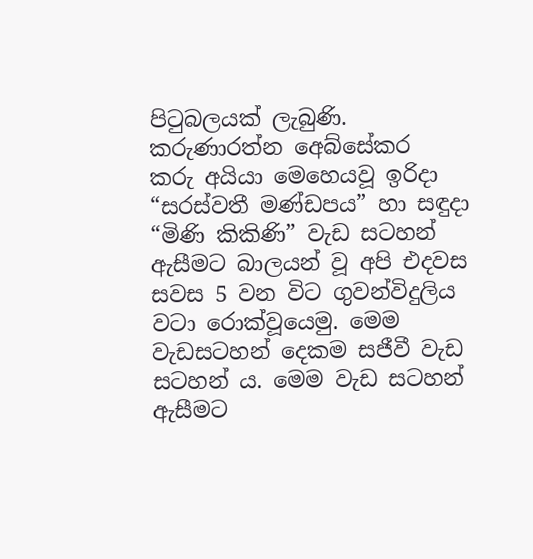පිටුබලයක් ලැබුණි.
කරුණාරත්න අ‍ෙබ්සේකර
කරු අයියා මෙහෙයවූ ඉරිදා “සරස්වතී මණ්ඩපය” හා සඳුදා “මිණි කිකිණි” වැඩ සටහන් ඇසීමට බාලයන් වූ අපි එදවස සවස 5 වන විට ගුවන්විදුලිය වටා රොක්වූයෙමු. මෙම වැඩසටහන් දෙකම සජීවී වැඩ සටහන් ය. මෙම වැඩ සටහන් ඇසීමට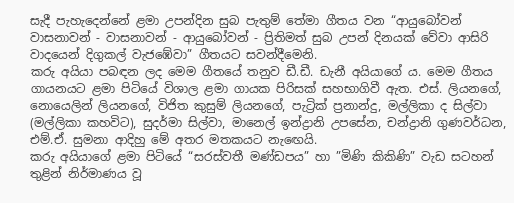සැදී පැහැදෙන්නේ ළමා උපන්දින සුබ පැතුම් තේමා ගීතය වන “ආයුබෝවන් වාසනාවන් - වාසනාවන් - ආයුබෝවන් - ප්‍රිතිමත් සුබ උපන් දිනයක් වේවා ආසිරි වාදයෙන් දිගුකල් වැජඹේවා” ගීතයට සවන්දීමෙනි.
කරු අයියා පබඳන ලද මෙම ගීතයේ තනුව ඩී.ඩී. ඩැනී අයියාගේ ය. මෙම ගීතය ගායනයට ළමා පිටියේ විශාල ළමා ගායක පිරිසක් සහභාගිවී ඇත. එස්. ලියනගේ, නොයෙලින් ලියනගේ, විජිත කුසුම් ලියනගේ, පැට්‍රික් ප්‍රනාන්දු, මල්ලිකා ද සිල්වා (මල්ලිකා කහවිට), සුදර්මා සිල්වා, මානෙල් ඉන්ද්‍රානි උපසේන, චන්ද්‍රානි ගුණවර්ධන, එම්.ඒ. සුමනා ආදිහු මේ අතර මතකයට නැ‍ඟෙයි.
කරු අයියාගේ ළමා පිටියේ “සරස්වතී මණ්ඩපය” හා ”මිණි කිකිණි” වැඩ සටහන් තුළින් නිර්මාණය වූ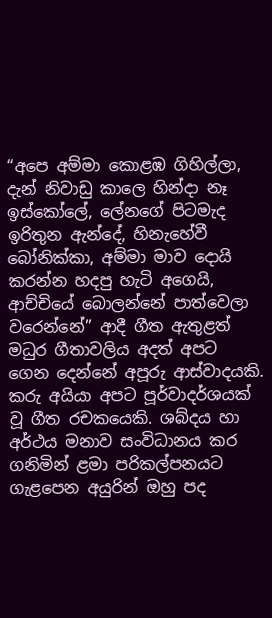“අපෙ අම්මා කොළඹ ගිහිල්ලා, දැන් නිවාඩු කාලෙ හින්දා නෑ ඉස්කෝලේ, ලේනගේ පිටමැද ඉරිතුන ඇන්දේ, හිනැහේවී බෝනික්කා, අම්මා මාව දොයි කරන්න හදපු හැටි අගෙයි, ආච්චියේ බොලන්නේ පාත්වෙලා වරෙන්නේ” ආදී ගීත ඇතුළත් මධුර ගීතාවලිය අදත් අපට ගෙන දෙන්නේ අපූරු ආස්වාදයකි.
කරු අයියා අපට පූර්වාදර්ශයක් වූ ගීත රචකයෙකි. ශබ්දය හා අර්ථය මනාව සංවිධානය කර ගනිමින් ළමා පරිකල්පනයට ගැළපෙන අයුරින් ඔහු පද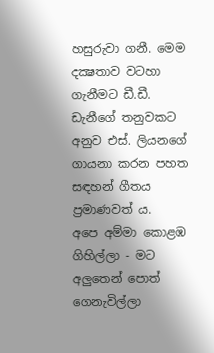හසුරුවා ගනී. මෙම දක්‍ෂතාව වටහා ගැනීමට ඩී.ඩී. ඩැනීගේ තනුවකට අනුව එස්. ලියනගේ ගායනා කරන පහත සඳහන් ගීතය ප්‍රමාණවත් ය.
අපෙ අම්මා කොළඹ ගිහිල්ලා - මට අලුතෙන් පොත් ගෙනැවිල්ලා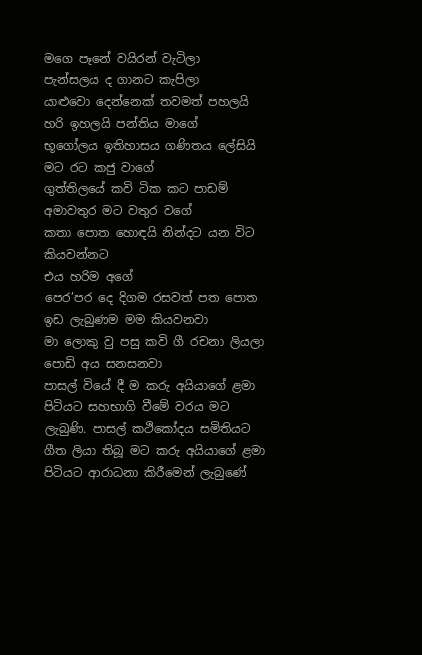මගෙ පෑනේ වයිරන් වැටිලා
පැන්සලය ද ගානට කැපිලා
යාළුවො දෙන්නෙක් තවමත් පහලයි
හරි ඉහලයි පන්තිය මාගේ
භූගෝලය ඉතිහාසය ගණිතය ලේසියි
මට රට කජු වාගේ
ගුත්තිලයේ කවි ටික කට පාඩම්
අමාවතුර මට වතුර වගේ
කතා පොත හොඳයි නින්දට යන විට කියවන්නට
එය හරිම අගේ
පෙර’පර දෙ දිගම රසවත් පත පොත
ඉඩ ලැබුණම මම කියවනවා
මා ලොකු වු පසු කවි ගී රචනා ලියලා
පොඩි අය සනසනවා
පාසල් වියේ දී ම කරු අයියාගේ ළමා පිටියට සහභාගි වීමේ වරය මට ලැබුණි. පාසල් කථිකෝදය සමිතියට ගීත ලියා තිබූ මට කරු අයියාගේ ළමා පිටියට ආරාධනා කිරීමෙන් ලැබුණේ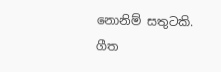නොනිම් සතුටකි.
ගීත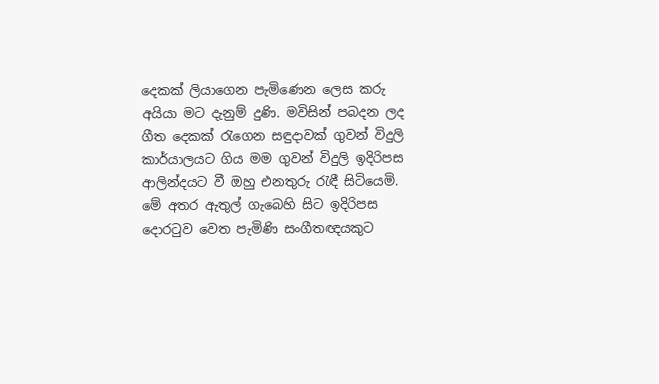දෙකක් ලියාගෙන පැමිණෙන ලෙස කරු අයියා මට දැනුම් දුණි. මවිසින් පබදන ලද ගීත දෙකක් රැගෙන සඳුදාවක් ගුවන් විදුලි කාර්යාලයට ගිය මම ගුවන් විදුලි ඉදිරිපස ආලින්දයට වී ඔහු එනතුරු රැඳී සිටියෙමි.
මේ අතර ඇතුල් ගැබෙහි සිට ඉදිරිපස දොරටුව වෙත පැමිණි සංගීතඥයකුට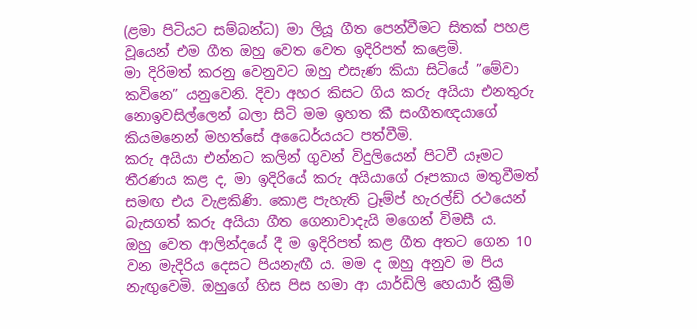(ළමා පිටියට සම්බන්ධ) මා ලියූ ගීත පෙන්වීමට සිතක් පහළ වූයෙන් එම ගීත ඔහු වෙත වෙත ඉදිරිපත් කළෙමි.
මා දිරිමත් කරනු වෙනුවට ඔහු එසැණ කියා සිටියේ ”මේවා කවිනෙ” යනුවෙනි. දිවා අහර කිසට ගිය කරු අයියා එනතුරු නොඉවසිල්ලෙන් බලා සිටි මම ඉහත කී සංගීතඥයාගේ කියමනෙන් මහත්සේ අධෛර්යයට පත්වීමි.
කරු අයියා එන්නට කලින් ගුවන් විදුලියෙන් පිටවී යෑමට තීරණය කළ ද, මා ඉදිරියේ කරු අයියාගේ රූපකාය මතුවීමත් සමඟ එය වැළකිණි. කොළ පැහැති ට්‍රෑම්ප් හැරල්ඩ් රථයෙන් බැසගත් කරු අයියා ගීත ගෙනාවාදැයි මගෙන් විමසී ය.
ඔහු වෙත ආලින්දයේ දී ම ඉදිරිපත් කළ ගීත අතට ගෙන 10 වන මැදිරිය දෙසට පියනැඟී ය. මම ද ඔහු අනුව ම පිය නැඟුවෙමි‍. ඔහුගේ හිස පිස හමා ආ යාර්ඩිලි හෙයාර් ක්‍රීම්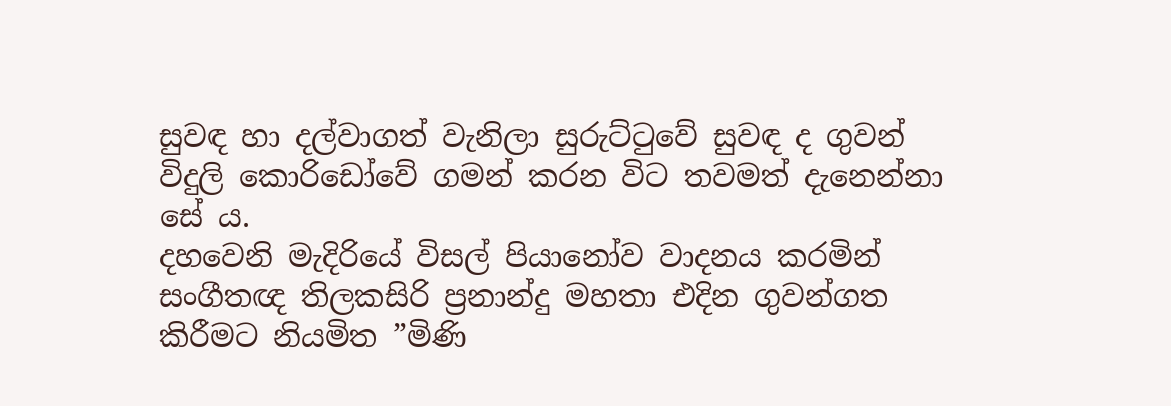සුවඳ හා දල්වාගත් වැනිලා සුරුට්ටුවේ සුවඳ ද ගුවන් විදුලි කොරිඩෝවේ ගමන් කරන විට තවමත් දැනෙන්නා සේ ය.
දහවෙනි මැදිරියේ විසල් පියානෝව වාදනය කරමින් සංගීතඥ තිලකසිරි ප්‍රනාන්දු මහතා එදින ගුවන්ගත කිරීමට නියමිත ”මිණි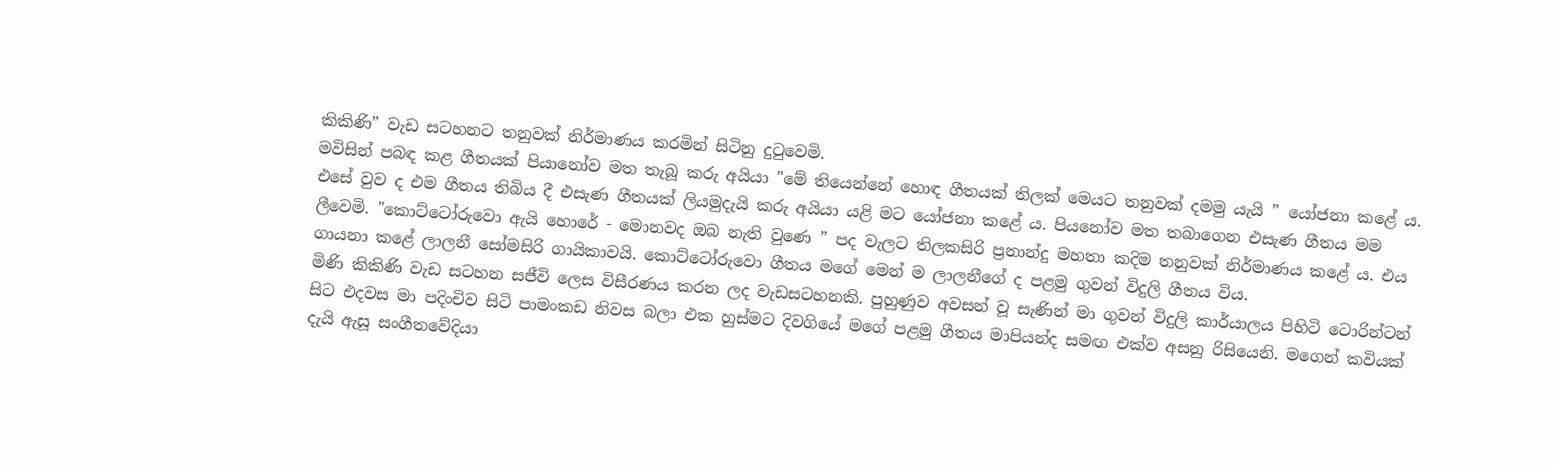කිකිණි” වැඩ සටහනට තනුවක් නිර්මාණය කරමින් සිටිනු දුටුවෙමි.
මවිසින් පබඳ කළ ගීතයක් පියානෝව මත තැබූ කරු අයියා "මේ තියෙන්නේ හොඳ ගීතයක් තිලක් මෙයට තනුවක් දමමු යැයි ” යෝජනා කළේ ය. එසේ වුව ද එම ගීතය තිබිය දී එසැණ ගීතයක් ලියමුදැයි කරු අයියා යළි මට යෝජනා කළේ ය. පියනෝව මත තබාගෙන එසැණ ගීතය මම ලීවෙමි. "කොට්ටෝරුවො ඇයි හොරේ - මොනවද ඔබ නැති වුණෙ ” පද වැලට තිලකසිරි ප්‍රනාන්දු මහතා කදිම තනුවක් නිර්මාණය කළේ ය. එය ගායනා කළේ ලාලනී සෝමසිරි ගායිකාවයි. කොට්ටෝරුවො ගීතය මගේ මෙන් ම ලාලනීගේ ද පළමු ගුවන් විදුලි ගීතය විය.
මිණි කිකිණි වැඩ සටහන සජීවි ලෙස විසීරණය කරන ලද වැඩසටහනකි. පුහුණුව අවසන් වූ සැණින් මා ගුවන් විදුලි කාර්යාලය පිහිටි ටොරින්ටන් සිට එදවස මා පදිංචිව සිටි පාමංකඩ නිවස බලා එක හුස්මට දිවගියේ මගේ පළමු ගීතය මාපියන්ද සමඟ එක්ව අසනු රිසියෙනි. මගෙන් කවියක් දැයි ඇසූ සංගීතවේදියා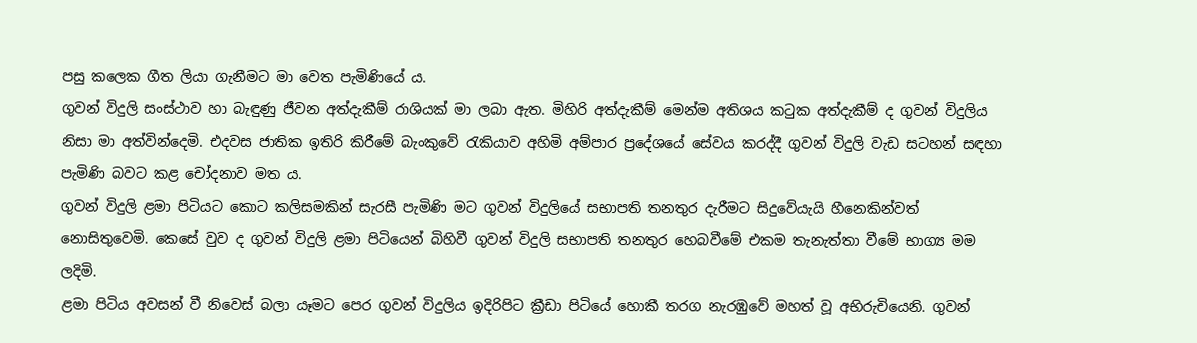පසු‍ කලෙක ගීත ලියා ගැනීමට මා වෙත පැමිණියේ ය.
ගුවන් විදුලි සංස්ථාව හා බැඳුණු ජීවන අත්දැකීම් රාශියක් මා ලබා ඇත. මිහිරි අත්දැකීම් මෙන්ම අතිශය කටුක අත්දැකීම් ද ගුවන් විදුලිය නිසා මා අත්වින්දෙමි. එදවස ජාතික ඉතිරි කිරීමේ බැංකුවේ රැකියාව අහිමි අම්පාර ප්‍රදේශයේ සේවය කරද්දී ගුවන් විදුලි වැඩ සටහන් සඳහා පැමිණි බවට කළ චෝදනාව මත ය.
ගුවන් විදුලි ළමා පිටියට කොට කලිසමකින් සැරසී පැමිණි මට ගුවන් විදුලියේ සභාපති තනතුර දැරීමට සිදුවේයැයි හීනෙකින්වත් නොසිතුවෙමි. කෙසේ වුව ද ගුවන් විදුලි ළමා පිටියෙන් බිහිවී ගුවන් විදුලි සභාපති තනතුර හෙබවීමේ එකම තැනැත්තා වීමේ භාග්‍ය මම ලදිමි.
ළමා පිටිය අවසන් වී නිවෙස් බලා යෑමට පෙර ගුවන් විදුලිය ඉදිරිපිට ක්‍රීඩා පිටියේ හොකී තරග නැරඹුවේ මහත් වූ අභිරුචියෙනි. ගුවන්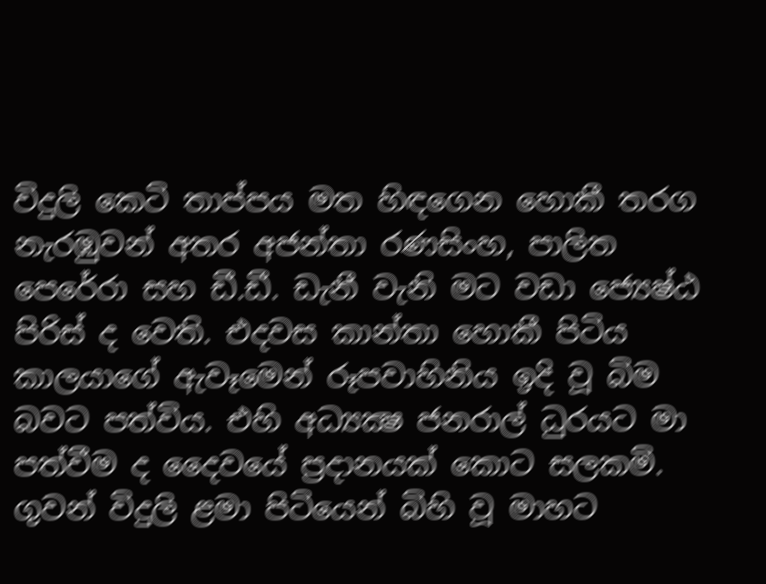විදුලි කෙටි තාප්පය මත හිඳගෙන හොකී තරග නැරඹුවන් අතර අජන්තා රණසිංහ, පාලිත පෙරේරා සහ ඩී.ඩී. ඩැනී වැනි මට වඩා ජ්‍යෙෂ්ඨ පිරිස් ද වෙති. එදවස කාන්තා හොකී පිටිය කාලයාගේ ඇවෑමෙන් රූපවාහිනිය ඉදි වූ බිම බවට පත්විය. එහි අධ්‍යක්‍ෂ ජනරාල් ධුරයට මා පත්වීම ද දෛවයේ ප්‍රදානයක් කොට සලකමි.
ගුවන් විදුලි ළමා පිටියෙන් බිහි වූ මාහට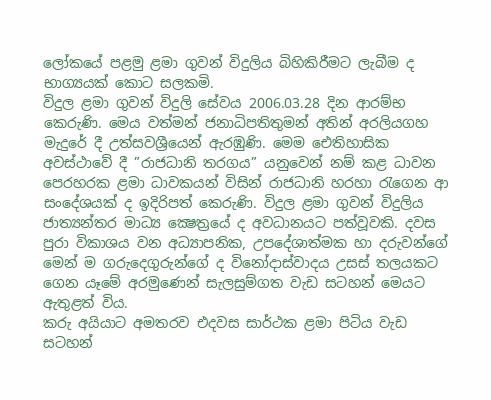ලෝකයේ පළමු ළමා ගුවන් විදුලිය බිහිකිරීමට ලැබීම ද භාග්‍යයක් කොට සලකමි.
විදුල ළමා ගුවන් විදුලි සේවය 2006.03.28 දින ආරම්භ කෙරුණි. මෙය වත්මන් ජනාධිපතිතුමන් අතින් අරලියගහ මැදුරේ දී උත්සවශ්‍රීයෙන් ඇරඹුණි. මෙම ඓතිහාසික අවස්ථාවේ දී ”රාජධානි තරගය” යනුවෙන් නම් කළ ධාවන පෙරහරක ළමා ධාවකයන් විසින් රාජධානි හරහා රැගෙන ආ සංදේශයක් ද ඉදිරිපත් කෙරුණි. විදුල ළමා ගුවන් විදුලිය ජාත්‍යන්තර මාධ්‍ය ක්‍ෂෙත්‍රයේ ද අවධානයට පත්වූවකි. දවස පුරා විකාශය වන අධ්‍යාපනික, උපදේශාත්මක හා දරුවන්ගේ මෙන් ම ගරුදෙගුරුන්ගේ ද විනෝදාස්වාදය උසස් තලයකට ගෙන යෑමේ අරමුණෙන් සැලසුම්ගත වැඩ සටහන් මෙයට ඇතුළත් විය.
කරු අයියාට අමතරව එදවස සාර්ථක ළමා පිටිය වැඩ සටහන්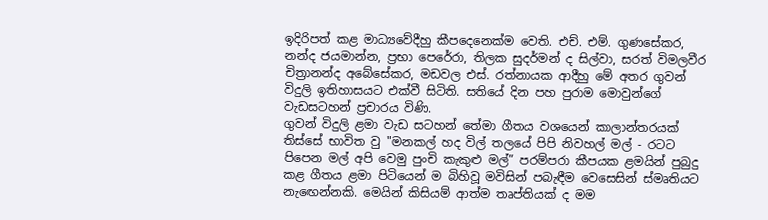ඉදිරිපත් කළ මාධ්‍යවේදීහු කීපදෙනෙක්ම වෙති. එච්. එම්. ගුණසේකර, නන්ද ජයමාන්න, ප්‍රභා පෙරේරා, තිලක සුදර්මන් ද සිල්වා, සරත් විමලවීර චිත්‍රානන්ද අබේසේකර, මඩවල එස්. රත්නායක ආදීහු මේ අතර ගුවන් විදුලි ඉතිහාසයට එක්වී සිටිති. සතියේ දින පහ පුරාම මොවුන්ගේ වැඩසටහන් ප්‍රචාරය විණි.
ගුවන් විදුලි ළමා වැඩ සටහන් තේමා ගීතය වශයෙන් කාලාන්තරයක් තිස්සේ භාවිත වු "මනකල් හද විල් තලයේ පිපි නිවහල් මල් - රටට පිපෙන මල් අපි වෙමු පුංචි කැකුළු මල්” පරම්පරා කීපයක ළමයින් පුබුදු කළ ගීතය ළමා පිටියෙන් ම බිහිවූ මවිසින් පබැඳීම වෙසෙසින් ස්මෘතියට නැ‍ඟෙන්නකි. මෙයින් කිසියම් ආත්ම තෘප්තියක් ද මම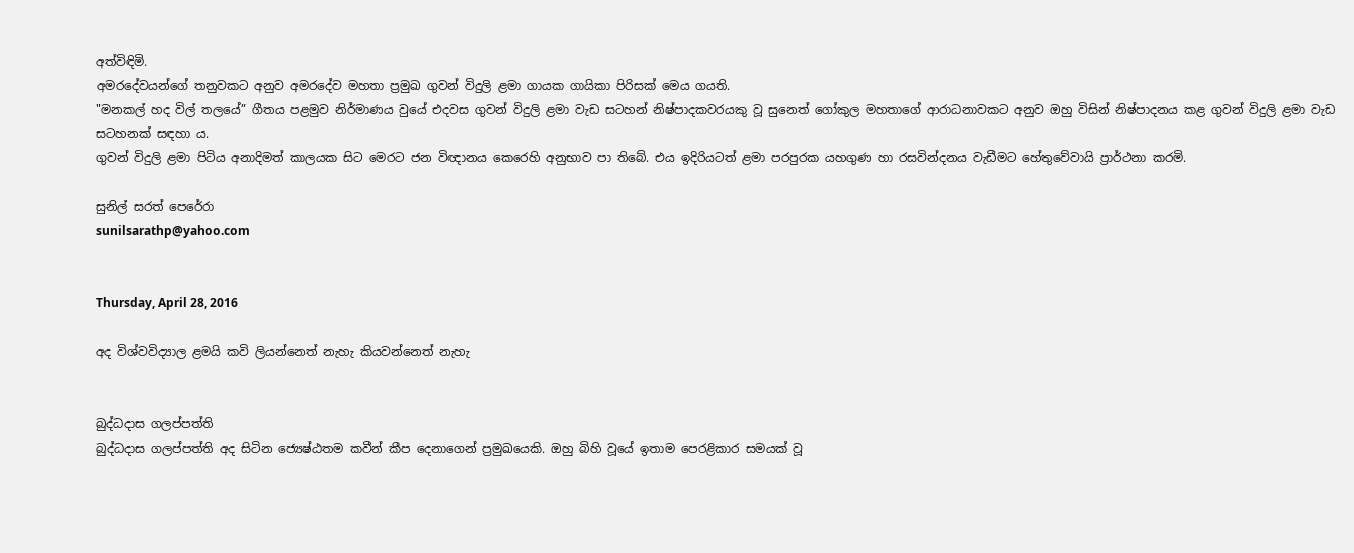අත්විඳිමි.
අමරදේවයන්ගේ තනුවකට අනුව අමරදේව මහතා ප්‍රමුඛ ගුවන් විදුලි ළමා ගායක ගායිකා පිරිසක් මෙය ගයති.
"මනකල් හද විල් තලයේ” ගීතය පළමුව නිර්මාණය වුයේ එදවස ගුවන් විදුලි ළමා වැඩ සටහන් නිෂ්පාදකවරයකු වූ සුනෙත් ගෝකුල මහතාගේ ආරාධනාවකට අනුව ඔහු විසින් නිෂ්පාදනය කළ ගුවන් විදුලි ළමා වැඩ සටහනක් සඳහා ය.
ගුවන් විදුලි ළමා පිටිය අනාදිමත් කාලයක සිට මෙරට ජන විඥානය කෙරෙහි අනුභාව පා තිබේ. එය ඉදිරියටත් ළමා පරපුරක යහගුණ හා රසවින්දනය වැඩීමට හේතුවේවායි ප්‍රාර්ථනා කරමි.

සුනිල් සරත් පෙරේරා
sunilsarathp@yahoo.com


Thursday, April 28, 2016

අද විශ්වවිද්‍යාල ළමයි කවි ලියන්නෙත් නැහැ කියවන්නෙත් නැහැ


බුද්ධදාස ගලප්පත්ති
බුද්ධදාස ගලප්පත්ති අද සිටින ජ්‍යෙෂ්ඨතම කවීන් කීප දෙනාගෙන් ප්‍රමුඛයෙකි. ඔහු බිහි වූයේ ඉතාම පෙරළිකාර සමයක් වූ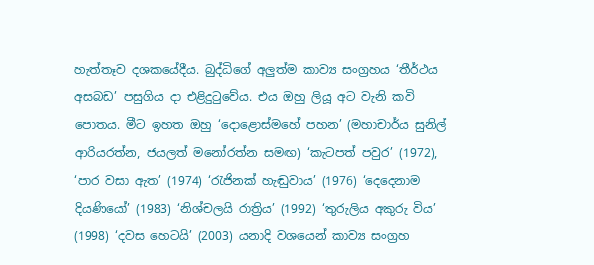හැත්තෑව දශකයේදීය. බුද්ධිගේ අලුත්ම කාව්‍ය සංග්‍රහය ‘තීර්ථය අසබඩ’ පසුගිය දා එළිදුටුවේය. එය ඔහු ලියූ අට වැනි කවි පොතය. මීට ඉහත ඔහු ‘දොළොස්මහේ පහන’ (මහාචාර්ය සුනිල් ආරියරත්න, ජයලත් මනෝරත්න සමඟ) ‘කැටපත් පවුර’ (1972), ‘පාර වසා ඇත’ (1974) ‘රැජිනක් හැඬුවාය’ (1976) ‘දෙදෙනාම දියණියෝ’ (1983) ‘නිශ්චලයි රාත්‍රිය’ (1992) ‘තුරුලිය අකුරු විය’ (1998) ‘දවස හෙටයි’ (2003) යනාදි වශයෙන් කාව්‍ය සංග්‍රහ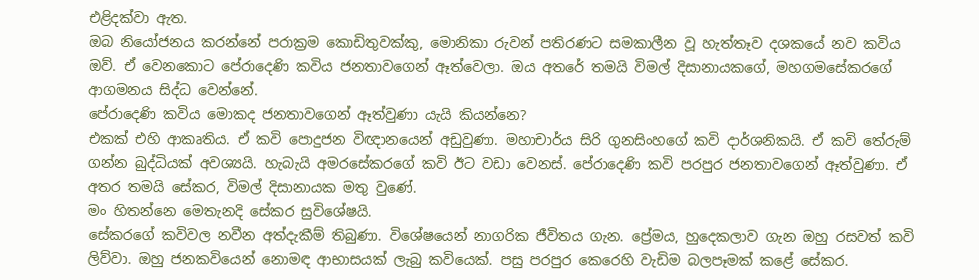එළිදක්වා ඇත.
ඔබ නියෝජනය කරන්නේ පරාක්‍රම කොඩිතුවක්කු, මොනිකා රුවන් පතිරණට සමකාලීන වූ හැත්තෑව දශකයේ නව කවිය
ඔව්. ඒ වෙනකොට පේරාදෙණි කවිය ජනතාවගෙන් ඈත්වෙලා. ඔය අතරේ තමයි විමල් දිසානායකගේ, මහගමසේකරගේ ආගමනය සිද්ධ වෙන්නේ.
පේරාදෙණි කවිය මොකද ජනතාවගෙන් ඈත්වුණා යැයි කියන්නෙ?
එකක් එහි ආකෘතිය. ඒ කවි පොදුජන විඥානයෙන් අඩුවුණා. මහාචාර්ය සිරි ගුනසිංහගේ කවි දාර්ශනිකයි. ඒ කවි තේරුම් ගන්න බුද්ධියක් අවශ්‍යයි. හැබැයි අමරසේකරගේ කවි ඊට වඩා වෙනස්. පේරාදෙණි කවි පරපුර ජනතාවගෙන් ඈත්වුණා. ඒ අතර තමයි සේකර, විමල් දිසානායක මතු වුණේ.
මං හිතන්නෙ මෙතැනදි සේකර සුවිශේෂයි.
සේකරගේ කවිවල නවීන අත්දැකීම් තිබුණා. විශේෂයෙන් නාගරික ජීවිතය ගැන. ප්‍රේමය, හුදෙකලාව ගැන ඔහු රසවත් කවි ලිව්වා. ඔහු ජනකවියෙන් නොමඳ ආභාසයක් ලැබු කවියෙක්. පසු පරපුර කෙරෙහි වැඩිම බලපෑමක් කළේ සේකර.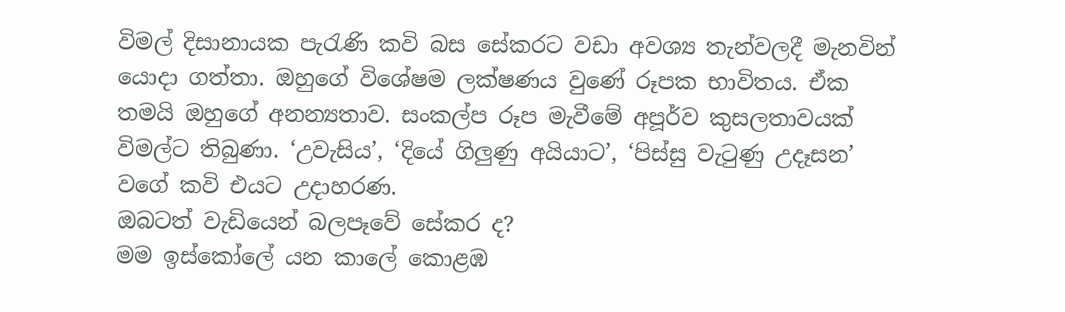විමල් දිසානායක පැරැණි කවි බස සේකරට වඩා අවශ්‍ය තැන්වලදී මැනවින් යොදා ගත්තා. ඔහුගේ විශේෂම ලක්ෂණය වුණේ රූපක භාවිතය. ඒක තමයි ඔහුගේ අනන්‍යතාව. සංකල්ප රූප මැවීමේ අපූර්ව කුසලතාවයක් විමල්ට තිබුණා. ‘උවැසිය’, ‘දියේ ගිලුණු අයියාට’, ‘පිස්සු වැටුණු උදෑසන’ වගේ කවි එයට උදාහරණ.
ඔබටත් වැඩියෙන් බලපෑවේ සේකර ද?
මම ඉස්කෝලේ යන කාලේ කොළඹ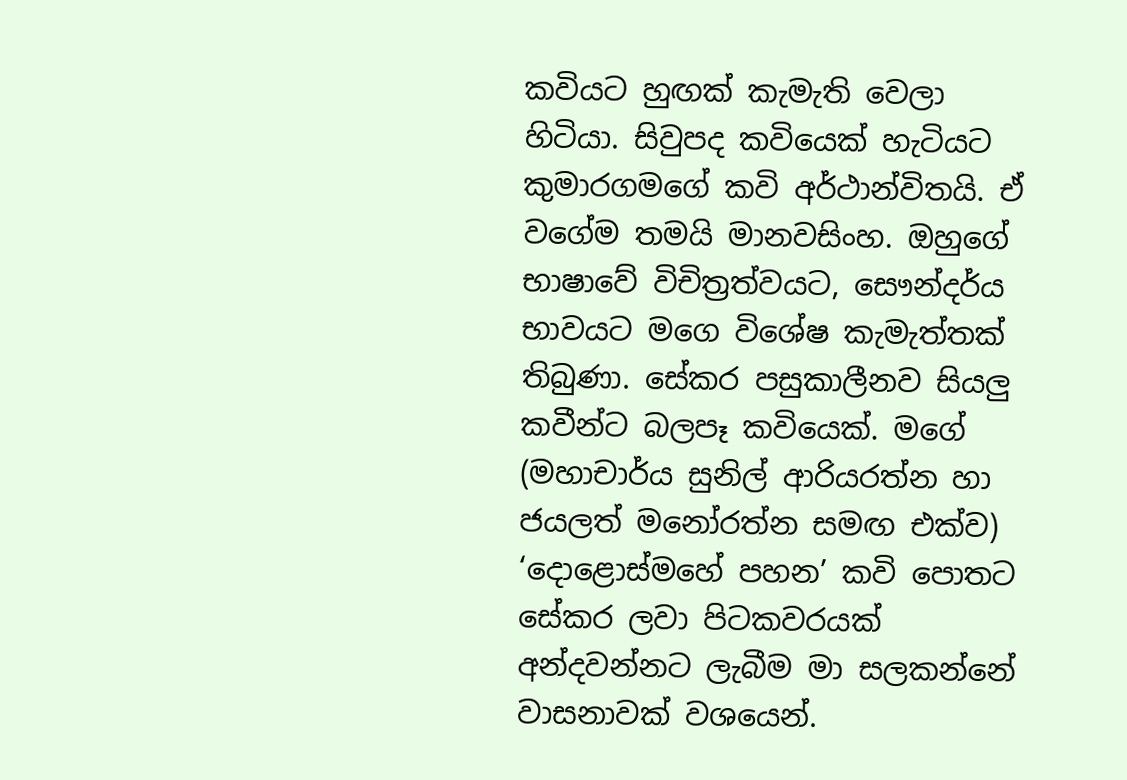කවියට හුඟක් කැමැති වෙලා හිටියා. සිවුපද කවියෙක් හැටියට කුමාරගමගේ කවි අර්ථාන්විතයි. ඒ වගේම තමයි මානවසිංහ. ඔහුගේ භාෂාවේ විචිත්‍රත්වයට, සෞන්දර්ය භාවයට මගෙ විශේෂ කැමැත්තක් තිබුණා. සේකර පසුකාලීනව සියලු කවීන්ට බලපෑ කවියෙක්. මගේ (මහාචාර්ය සුනිල් ආරියරත්න හා ජයලත් මනෝරත්න සමඟ එක්ව) ‘දොළොස්මහේ පහන’ කවි පොතට සේකර ලවා පිටකවරයක් අන්දවන්නට ලැබීම මා සලකන්නේ වාසනාවක් වශයෙන්.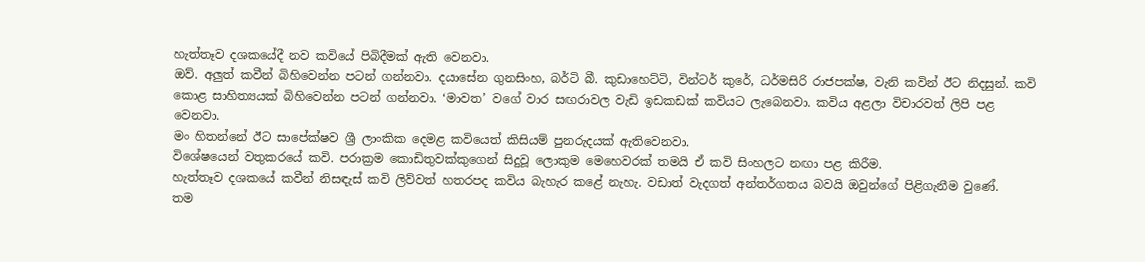හැත්තෑව දශකයේදී නව කවියේ පිබිදීමක් ඇති වෙනවා.
ඔව්. අලුත් කවීන් බිහිවෙන්න පටන් ගන්නවා. දයාසේන ගුනසිංහ, බර්ටි බී. කුඩාහෙට්ටි, වින්ටර් කුරේ, ධර්මසිරි රාජපක්ෂ, වැනි කවින් ඊට නිදසුන්. කවි කොළ සාහිත්‍යයක් බිහිවෙන්න පටන් ගන්නවා. ‘මාවත’ වගේ වාර සඟරාවල වැඩි ඉඩකඩක් කවියට ලැබෙනවා. කවිය අළලා විචාරවත් ලිපි පළ වෙනවා.
මං හිතන්නේ ඊට සාපේක්ෂව ශ්‍රී ලාංකික දෙමළ කවියෙත් කිසියම් පුනරුදයක් ඇතිවෙනවා.
විශේෂයෙන් වතුකරයේ කවි. පරාක්‍රම කොඩිතුවක්කුගෙන් සිදුවූ ලොකුම මෙහෙවරක් තමයි ඒ කවි සිංහලට නඟා පළ කිරීම.
හැත්තෑව දශකයේ කවීන් නිසඳැස් කවි ලිව්වත් හතරපද කවිය බැහැර කළේ නැහැ. වඩාත් වැදගත් අන්තර්ගතය බවයි ඔවුන්ගේ පිළිගැනීම වුණේ.
තම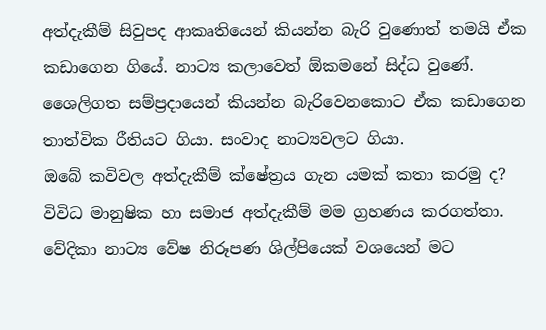අත්දැකීම් සිවුපද ආකෘතියෙන් කියන්න බැරි වුණොත් තමයි ඒක කඩාගෙන ගියේ. නාට්‍ය කලාවෙත් ඕකමනේ සිද්ධ වුණේ. ශෛලිගත සම්ප්‍රදායෙන් කියන්න බැරිවෙනකොට ඒක කඩාගෙන තාත්වික රීතියට ගියා. සංවාද නාට්‍යවලට ගියා.
ඔබේ කවිවල අත්දැකීම් ක්ෂේත්‍රය ගැන යමක් කතා කරමු ද?
විවිධ මානුෂික හා සමාජ අත්දැකීම් මම ග්‍රහණය කරගත්තා. වේදිකා නාට්‍ය වේෂ නිරූපණ ශිල්පියෙක් වශයෙන් මට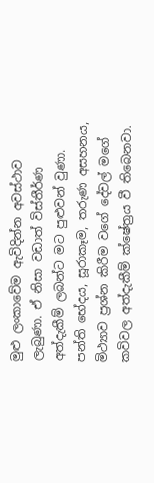මුළු ලංකාවේම ඇවිදින්න අවස්ථාව ලැබුණා. ඒ නිසා වඩාත් විස්තීර්ණ අත්දැකීම් ලබන්ට මට පුළුවන් වුණා. පන්ති භේදය, සූරාකෑම, තරුණ අසහනය, මිථ්‍යාව ප්‍රශ්න කිරීම වගේ දේවල් මගේ කවිවල අත්දැකීම් ක්ෂේත්‍රය වී තිබෙනවා.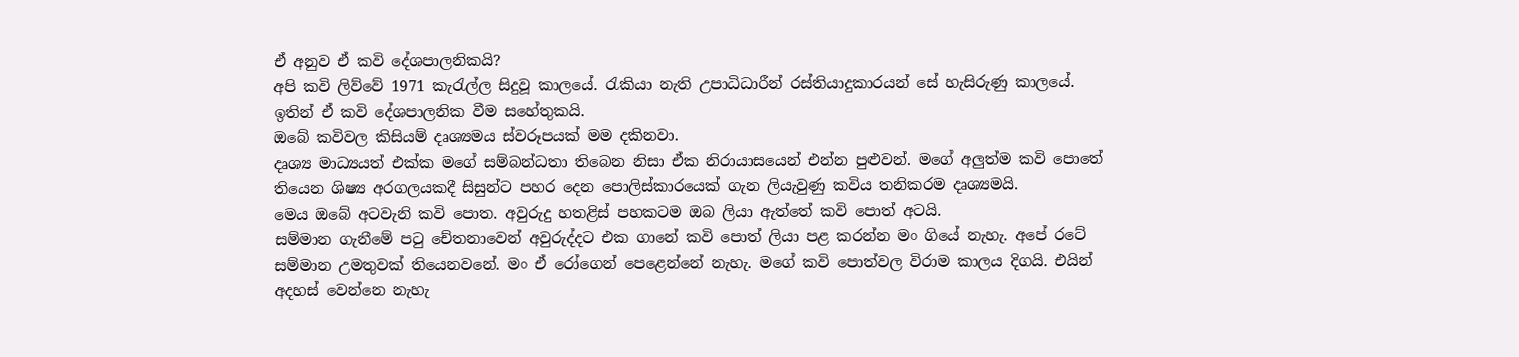ඒ අනුව ඒ කවි දේශපාලනිකයි?
අපි කවි ලිව්වේ 1971 කැරැල්ල සිදුවූ කාලයේ. රැකියා නැති උපාධිධාරීන් රස්තියාදුකාරයන් සේ හැසිරුණු කාලයේ. ඉතින් ඒ කවි දේශපාලනික වීම සහේතුකයි.
ඔබේ කවිවල කිසියම් දෘශ්‍යමය ස්වරූපයක් මම දකිනවා.
දෘශ්‍ය මාධ්‍යයත් එක්ක මගේ සම්බන්ධතා තිබෙන නිසා ඒක නිරායාසයෙන් එන්න පුළුවන්. මගේ අලුත්ම කවි පොතේ තියෙන ශිෂ්‍ය අරගලයකදී සිසුන්ට පහර දෙන පොලිස්කාරයෙක් ගැන ලියැවුණු කවිය තනිකරම දෘශ්‍යමයි.
මෙය ඔබේ අටවැනි කවි පොත. අවුරුදු හතළිස් පහකටම ඔබ ලියා ඇත්තේ කවි පොත් අටයි.
සම්මාන ගැනීමේ පටු චේතනාවෙන් අවුරුද්දට එක ගානේ කවි පොත් ලියා පළ කරන්න මං ගියේ නැහැ. අපේ රටේ සම්මාන උමතුවක් තියෙනවනේ. මං ඒ රෝගෙන් පෙළෙන්නේ නැහැ. මගේ කවි පොත්වල විරාම කාලය දිගයි. එයින් අදහස් වෙන්නෙ නැහැ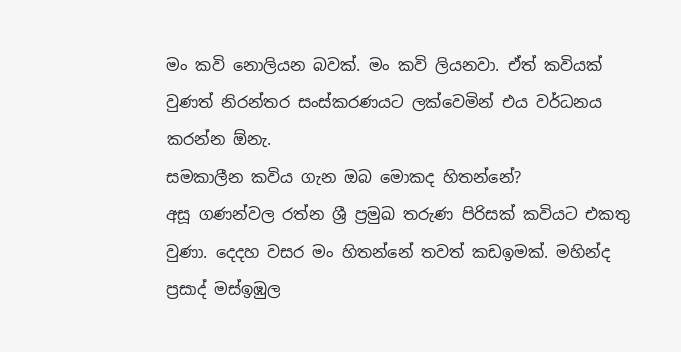මං කවි නොලියන බවක්. මං කවි ලියනවා. ඒත් කවියක් වුණත් නිරන්තර සංස්කරණයට ලක්වෙමින් එය වර්ධනය කරන්න ඕනැ.
සමකාලීන කවිය ගැන ඔබ මොකද හිතන්නේ?
අසූ ගණන්වල රත්න ශ්‍රී ප්‍රමුඛ තරුණ පිරිසක් කවියට එකතු වුණා. දෙදහ වසර මං හිතන්නේ තවත් කඩඉමක්. මහින්ද ප්‍රසාද් මස්ඉඹුල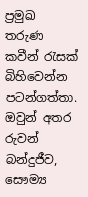ප්‍රමුඛ තරුණ කවීන් රැසක් බිහිවෙන්න පටන්ගත්තා. ඔවුන් අතර රුවන් බන්දුජීව, සෞම්‍ය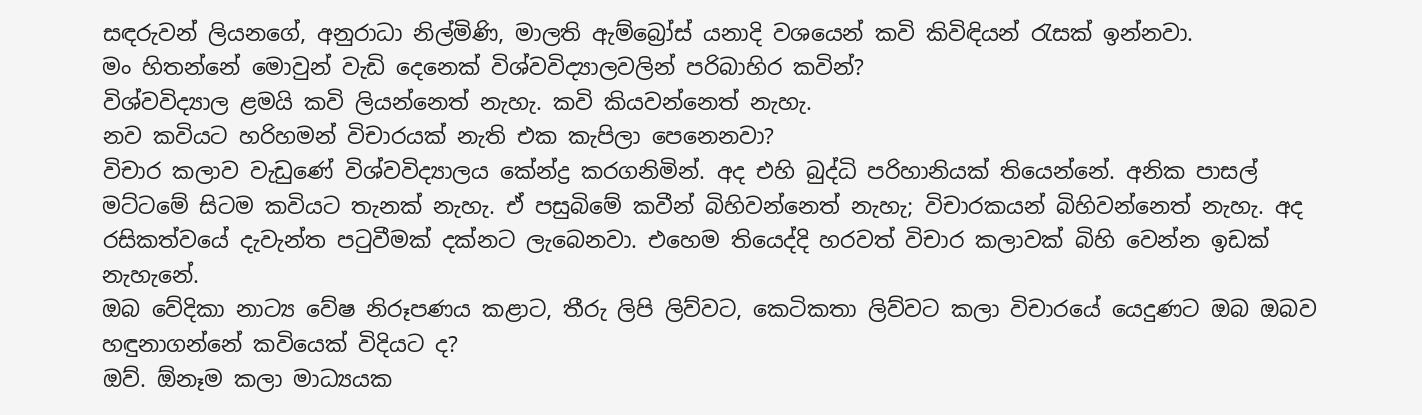සඳරුවන් ලියනගේ, අනුරාධා නිල්මිණි, මාලති ඇම්බ්‍රෝස් යනාදි වශයෙන් කවි කිවිඳියන් රැසක් ඉන්නවා.
මං හිතන්නේ මොවුන් වැඩි දෙනෙක් විශ්වවිද්‍යාලවලින් පරිබාහිර කවින්?
විශ්වවිද්‍යාල ළමයි කවි ලියන්නෙත් නැහැ. කවි කියවන්නෙත් නැහැ.
නව කවියට හරිහමන් විචාරයක් නැති එක කැපිලා පෙනෙනවා?
විචාර කලාව වැඩුණේ විශ්වවිද්‍යාලය කේන්ද්‍ර කරගනිමින්. අද එහි බුද්ධි පරිහානියක් තියෙන්නේ. අනික පාසල් මට්ටමේ සිටම කවියට තැනක් නැහැ. ඒ පසුබිමේ කවීන් බිහිවන්නෙත් නැහැ; විචාරකයන් බිහිවන්නෙත් නැහැ. අද රසිකත්වයේ දැවැන්ත පටුවීමක් දක්නට ලැබෙනවා. එහෙම තියෙද්දි හරවත් විචාර කලාවක් බිහි වෙන්න ඉඩක් නැහැනේ.
ඔබ වේදිකා නාට්‍ය වේෂ නිරූපණය කළාට, තීරු ලිපි ලිව්වට, කෙටිකතා ලිව්වට කලා විචාරයේ යෙදුණට ඔබ ඔබව හඳුනාගන්නේ කවියෙක් විදියට ද?
ඔව්. ඕනෑම කලා මාධ්‍යයක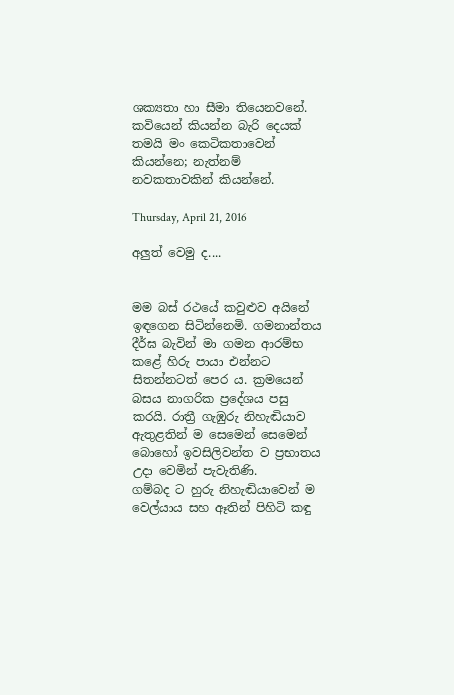ශක්‍යතා හා සීමා තියෙනවනේ. කවියෙන් කියන්න බැරි දෙයක් තමයි මං කෙටිකතාවෙන් කියන්නෙ; නැත්නම් නවකතාවකින් කියන්නේ.

Thursday, April 21, 2016

අලුත් වෙමු ද....


මම බස් රථයේ කවුළුව අයිනේ ඉඳගෙන සිටින්නෙමි. ගමනාන්තය දීර්ඝ බැවින් මා ගමන ආරම්භ කළේ හිරු පායා එන්නට සිතන්නටත් පෙර ය. ක්‍රමයෙන් බසය නාගරික ප්‍රදේශය පසු කරයි. රාත්‍රී ගැඹුරු නිහැඬියාව ඇතුළතින් ම සෙමෙන් සෙමෙන් බොහෝ ඉවසිලිවන්ත ව ප්‍රභාතය උදා වෙමින් පැවැතිණි.
ගම්බද ට හුරු නිහැඬියාවෙන් ම වෙල්යාය සහ ඈතින් පිහිටි කඳු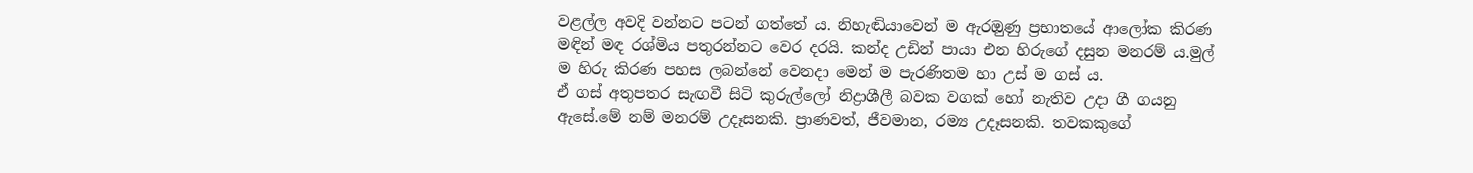වළල්ල අවදි වන්නට පටන් ගත්තේ ය. නිහැඬියාවෙන් ම ඇරඔුණු ප්‍රභාතයේ ආලෝක කිරණ මඳින් මඳ රශ්මිය පතුරන්නට වෙර දරයි. කන්ද උඩින් පායා එන හිරුගේ දසුන මනරම් ය.මුල් ම හිරු කිරණ පහස ලබන්නේ වෙනදා මෙන් ම පැරණිතම හා උස් ම ගස් ය.
ඒ ගස් අතුපතර සැඟවී සිටි කුරුල්ලෝ නිද්‍රාශීලී බවක වගක් හෝ නැතිව උදා ගී ගයනු ඇසේ.මේ නම් මනරම් උදෑසනකි. ප්‍රාණවත්, ජීවමාන, රම්‍ය උදෑසනකි. තවකකුගේ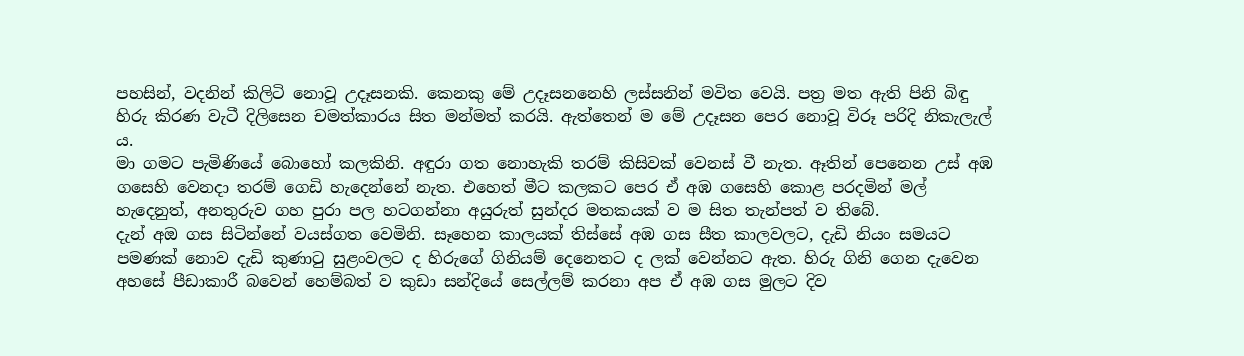පහසින්, වදනින් කිලිටි නොවූ උදෑසනකි. කෙනකු මේ උදෑසනනෙහි ලස්සනින් මවිත වෙයි. පත්‍ර මත ඇති පිනි බිඳු හිරු කිරණ වැටී දිලිසෙන චමත්කාරය සිත මන්මත් කරයි. ඇත්තෙන් ම මේ උදෑසන පෙර නොවූ විරූ පරිදි නිකැලැල් ය.
මා ගමට පැමිණියේ බොහෝ කලකිනි. අඳුරා ගත නොහැකි තරම් කිසිවක් වෙනස් වී නැත. ඈතින් පෙනෙන උස් අඹ ගසෙහි වෙනදා තරම් ගෙඩි හැදෙන්නේ නැත. එහෙත් මීට කලකට පෙර ඒ අඹ ගසෙහි කොළ පරදමින් මල් හැදෙනුත්, අනතුරුව ගහ පුරා පල හටගන්නා අයුරුත් සුන්දර මතකයක් ව ම සිත තැන්පත් ව තිබේ.
දැන් අඔ ගස සිටින්නේ වයස්ගත වෙමිනි. සෑහෙන කාලයක් තිස්සේ අඹ ගස සීත කාලවලට, දැඩි නියං සමයට පමණක් නොව දැඩි කුණාටු සුළංවලට ද හිරුගේ ගිනියම් දෙනෙතට ද ලක් වෙන්නට ඇත. හිරු ගිනි ගෙන දැවෙන අහසේ පීඩාකාරී බවෙන් හෙම්බත් ව කුඩා සන්දියේ සෙල්ලම් කරනා අප ඒ අඹ ගස මුලට දිව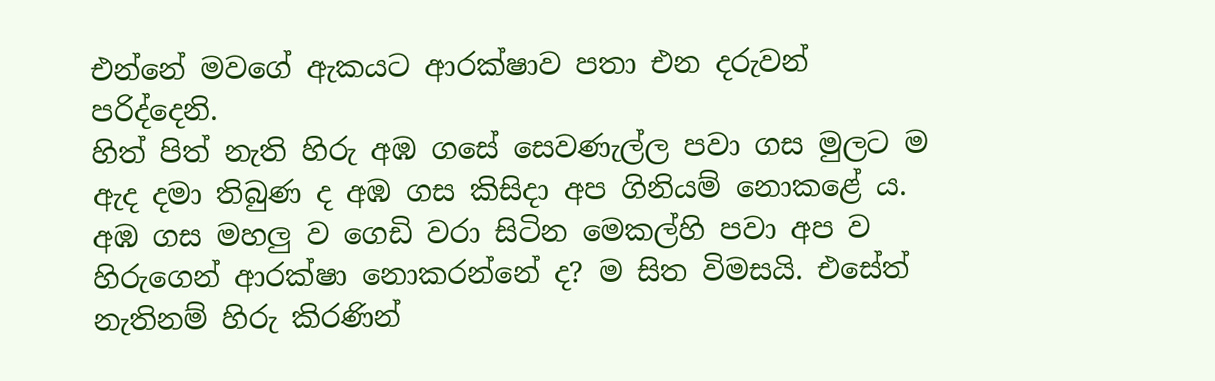එන්නේ මවගේ ඇකයට ආරක්ෂාව පතා එන දරුවන් පරිද්දෙනි.
හිත් පිත් නැති හිරු අඹ ගසේ සෙවණැල්ල පවා ගස මුලට ම ඇද දමා තිබුණ ද අඹ ගස කිසිදා අප ගිනියම් නොකළේ ය. අඹ ගස මහලු ව ගෙඩි වරා සිටින මෙකල්හි පවා අප ව හිරුගෙන් ආරක්ෂා නොකරන්නේ ද? ම සිත විමසයි. එසේත් නැතිනම් හිරු කිරණින්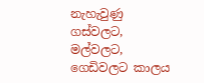නැහැවුණු ගස්වලට, මල්වලට, ගෙඩිවලට කාලය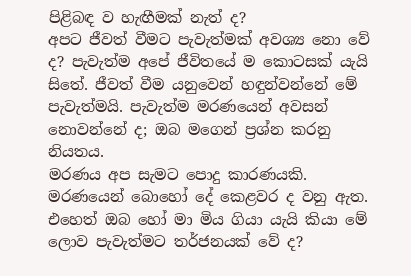පිළිබඳ ව හැඟීමක් නැත් ද?
අපට ජීවත් වීමට පැවැත්මක් අවශ්‍ය නො වේ ද? පැවැත්ම අපේ ජීවිතයේ ම කොටසක් යැයි සිතේ. ජීවත් වීම යනුවෙන් හඳුන්වන්නේ මේ පැවැත්මයි. පැවැත්ම මරණයෙන් අවසන් නොවන්නේ ද; ඔබ මගෙන් ප්‍රශ්න කරනු නියතය.
මරණය අප සැමට පොදු කාරණයකි. මරණයෙන් බොහෝ දේ කෙළවර ද වනු ඇත. එහෙත් ඔබ හෝ මා මිය ගියා යැයි කියා මේ ලොව පැවැත්මට තර්ජනයක් වේ ද?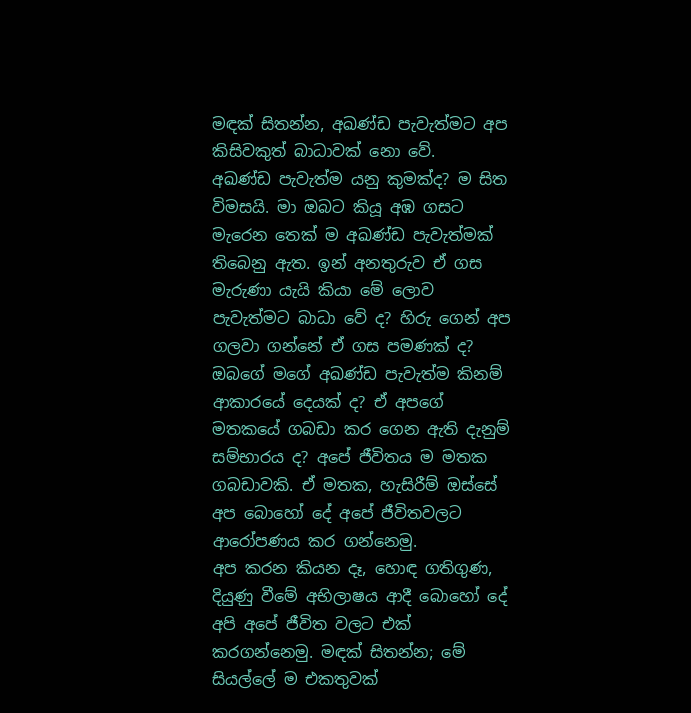මඳක් සිතන්න, අඛණ්ඩ පැවැත්මට අප කිසිවකුත් බාධාවක් නො වේ.
අඛණ්ඩ පැවැත්ම යනු කුමක්ද? ම සිත විමසයි. මා ඔබට කියූ අඹ ගසට මැරෙන තෙක් ම අඛණ්ඩ පැවැත්මක් තිබෙනු ඇත. ඉන් අනතුරුව ඒ ගස මැරුණා යැයි කියා මේ ලොව පැවැත්මට බාධා වේ ද? හිරු ගෙන් අප ගලවා ගන්නේ ඒ ගස පමණක් ද?
ඔබගේ මගේ අඛණ්ඩ පැවැත්ම කිනම් ආකාරයේ දෙයක් ද? ඒ අපගේ මතකයේ ගබඩා කර ගෙන ඇති දැනුම් සම්භාරය ද? අපේ ජීවිතය ම මතක ගබඩාවකි. ඒ මතක, හැසිරීම් ඔස්සේ අප බොහෝ දේ අපේ ජීවිතවලට ආරෝපණය කර ගන්නෙමු.
අප කරන කියන දෑ, හොඳ ගතිගුණ, දියුණු වීමේ අභිලාෂය ආදී බොහෝ දේ අපි අපේ ජීවිත වලට එක් කරගන්නෙමු. මඳක් සිතන්න; මේ සියල්ලේ ම එකතුවක්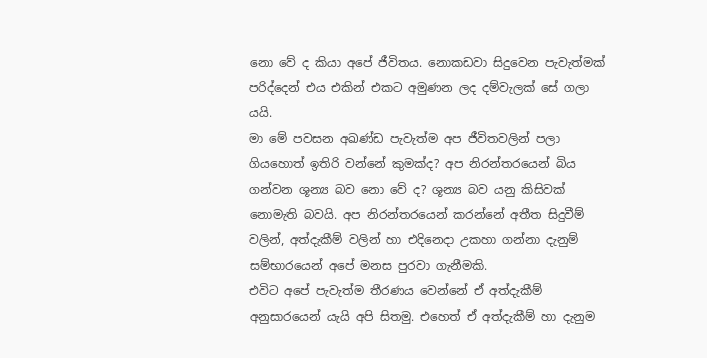නො වේ ද කියා අපේ ජීවිතය. නොකඩවා සිදුවෙන පැවැත්මක් පරිද්දෙන් එය එකින් එකට අමුණන ලද දම්වැලක් සේ ගලා යයි.
මා මේ පවසන අඛණ්ඩ පැවැත්ම අප ජීවිතවලින් පලා ගියහොත් ඉතිරි වන්නේ කුමක්ද? අප නිරන්තරයෙන් බිය ගන්වන ශූන්‍ය බව නො වේ ද? ශූන්‍ය බව යනු කිසිවක් නොමැති බවයි. අප නිරන්ත‍රයෙන් කරන්නේ අතීත සිදුවීම් වලින්, අත්දැකීම් වලින් හා එදිනෙදා උකහා ගන්නා දැනුම් සම්භාරයෙන් අපේ මනස පුරවා ගැනීමකි.
එවිට අපේ පැවැත්ම තීරණය වෙන්නේ ඒ අත්දැකීම් අනුසාරයෙන් යැයි අපි සිතමු. එහෙත් ඒ අත්දැකීම් හා දැනුම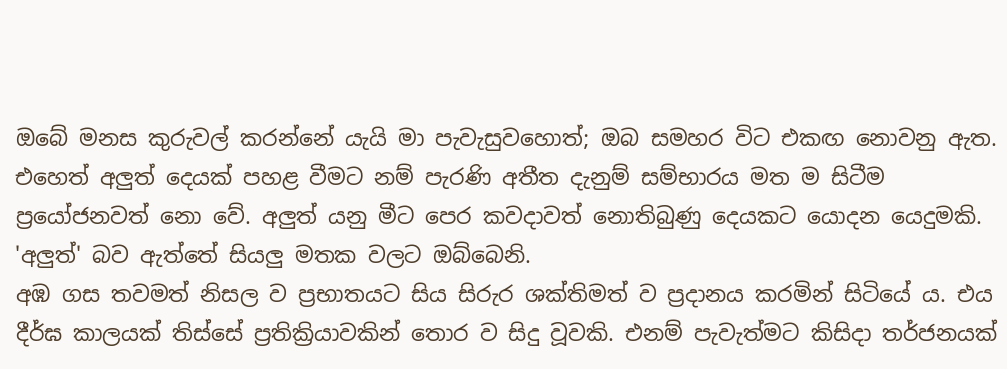ඔබේ මනස කුරුවල් කරන්නේ යැයි මා පැවැසුවහොත්; ඔබ සමහර විට එකඟ නොවනු ඇත.
එහෙත් අලුත් දෙයක් පහළ වීමට නම් පැරණි අතීත දැනුම් සම්භාරය මත ම සිටීම ප්‍රයෝජනවත් නො වේ. අලුත් යනු මීට පෙර කවදාවත් නොතිබුණු දෙයකට යොදන යෙදුමකි. 'අලුත්' බව ඇත්තේ සියලු මතක වලට ඔබ්බෙනි.
අඹ ගස තවමත් නිසල ව ප්‍රභාතයට සිය සිරු‍ර ශක්තිමත් ව ප්‍රදානය කරමින් සිටියේ ය. එය දීර්ඝ කාලයක් තිස්සේ ප්‍රතික්‍රියාවකින් තොර ව සිදු වූවකි. එනම් පැවැත්මට කිසිදා තර්ජනයක්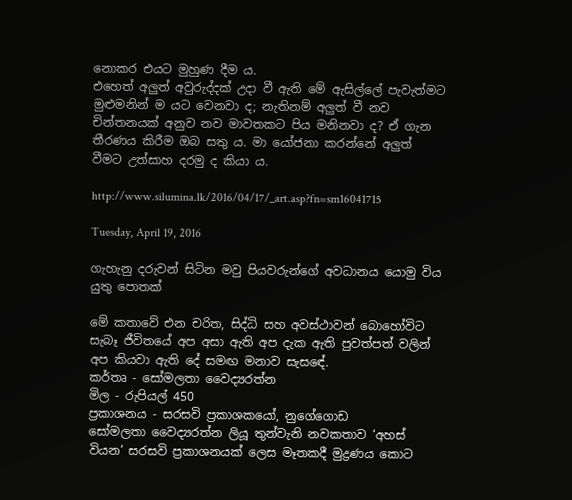නොකර එයට මුහුණ දීම ය.
එහෙත් අලුත් අවුරුද්දක් උදා වී ඇති මේ ඇසිල්ලේ පැවැත්මට මුළුමනින් ම යට වෙනවා ද; නැතිනම් අලුත් වී නව චින්තනයක් අනුව නව මාවතකට පිය මනිනවා ද? ඒ ගැන තීරණය කිරීම ඔබ සතු ය. මා යෝජනා කරන්නේ අලුත් වීමට උත්සාහ දරමු ද කියා ය.

http://www.silumina.lk/2016/04/17/_art.asp?fn=sm16041715

Tuesday, April 19, 2016

ගැහැනු දරුවන් සිටින මවු පියවරුන්ගේ අවධානය යොමු විය යුතු පොතක්

මේ කතාවේ එන චරිත, සිද්ධි සහ අවස්ථාවන් බොහෝවිට සැබෑ ජීවිතයේ අප අසා ඇති අප දැක ඇති පුවත්පත් වලින් අප කියවා ඇති දේ සමඟ මනාව සැස‍ඳේ.
කර්තෘ - සෝමලතා වෛද්‍යරත්න
මිල - රුපියල් 450
ප්‍රකාශනය - සරසවි ප්‍රකාශකයෝ, නුගේගොඩ
සෝමලතා වෛද්‍යරත්න ලියූ තුන්වැනි නවකතාව ‘අහස් වියන’ සරසවි ප්‍රකාශනයක් ලෙස මෑතකදී මුද්‍රණය කොට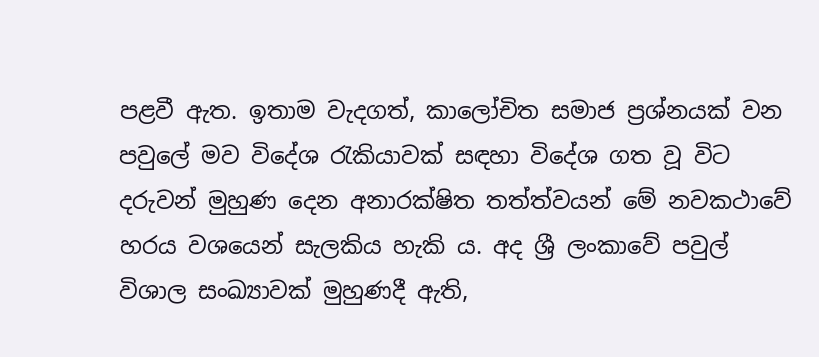පළවී ඇත. ඉතාම වැදගත්, කාලෝචිත සමාජ ප්‍රශ්නයක් වන පවුලේ මව විදේශ රැකියාවක් සඳහා විදේශ ගත වූ විට දරුවන් මුහුණ දෙන අනාරක්ෂිත තත්ත්වයන් මේ නවකථාවේ හරය වශයෙන් සැලකිය හැකි ය. අද ශ්‍රී ලංකාවේ පවුල් විශාල සංඛ්‍යාවක් මුහුණදී ඇති,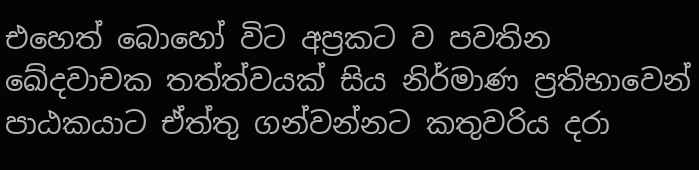එහෙත් බොහෝ විට අප්‍රකට ව පවතින ඛේදවාචක තත්ත්වයක් සිය නිර්මාණ ප්‍රතිභාවෙන් පාඨකයාට ඒත්තු ‍ගන්වන්නට කතුවරිය දරා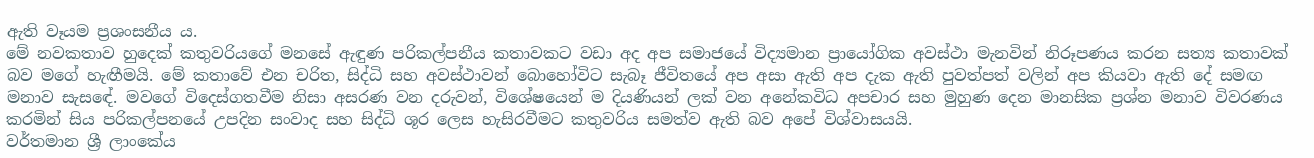ඇති වෑයම ප්‍රශංසනීය ය.
මේ නවකතාව හුදෙක් කතුවරියගේ මනසේ ඇඳුණ පරිකල්පනීය කතාවකට වඩා අද අප සමාජයේ විද්‍යමාන ප්‍රායෝගික අවස්ථා මැනවින් නිරූපණය කරන සත්‍ය කතාවක් බව මගේ හැඟීමයි. මේ කතාවේ එන චරිත, සිද්ධි සහ අවස්ථාවන් බොහෝවිට සැබෑ ජීවිතයේ අප අසා ඇති අප දැක ඇති පුවත්පත් වලින් අප කියවා ඇති දේ සමඟ මනාව සැස‍ඳේ. මවගේ විදෙස්ගතවීම නිසා අසරණ වන දරුවන්, විශේෂයෙන් ම දියණියන් ලක් වන අනේකවිධ අපචාර සහ මුහුණ දෙන මානසික ප්‍රශ්න මනාව විවරණය කරමින් සිය පරිකල්පනයේ උපදින සංවාද සහ සිද්ධි ශූර ලෙස හැසිරවීමට කතුවරිය සමත්ව ඇති බව අපේ විශ්වාසයයි.
වර්තමාන ශ්‍රී ලාංකේය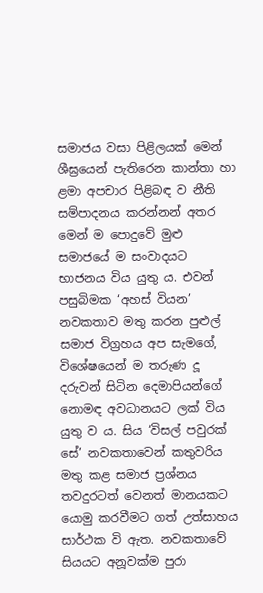සමාජය වසා පිළිලයක් මෙන් ශීඝ්‍රයෙන් පැතිරෙන කාන්තා හා ළමා අපචාර පිළිබඳ ව නීති සම්පාදනය කරන්නන් අතර මෙන් ම පොදුවේ මුළු සමාජයේ ම සංවාදයට භාජනය විය යුතු ය. එවන් පසුබිමක ‘අහස් වියන’ නවකතාව මතු කරන පුළුල් සමාජ විග්‍රහය අප සැමගේ, විශේෂයෙන් ම තරුණ දූ දරුවන් සිටින දෙමාපියන්ගේ නොමඳ අවධානයට ලක් විය යුතු ව ය. සිය ‘විසල් පවුරක් සේ’ නවකතාවෙන් කතුවරිය මතු කළ සමාජ ප්‍රශ්නය තවදුරටත් වෙනත් මානයකට යොමු කරවීමට ගත් උත්සාහය සාර්ථක වි ඇත. නවකතාවේ සියයට අනූවක්ම පුරා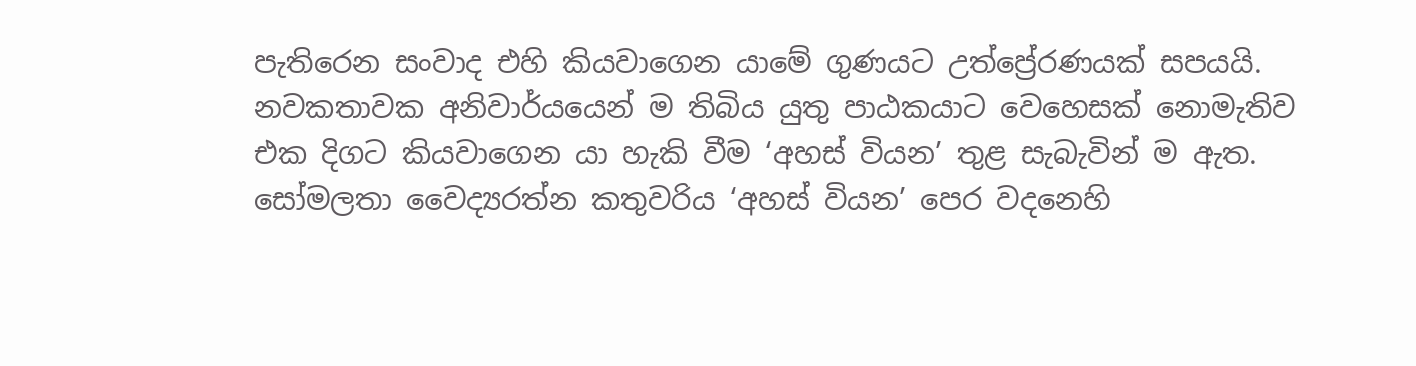පැතිරෙන සංවාද එහි කියවාගෙන යාමේ ගුණයට උත්ප්‍රේරණයක් සපයයි. නවකතාවක අනිවාර්යයෙන් ම තිබිය යුතු පාඨකයාට වෙහෙසක් නොමැතිව එක දිගට කියවාගෙන යා හැකි වීම ‘අහස් වියන’ තුළ සැබැවින් ම ඇත.
සෝමලතා වෛද්‍යරත්න කතුවරිය ‘අහස් වියන’ පෙර වදනෙහි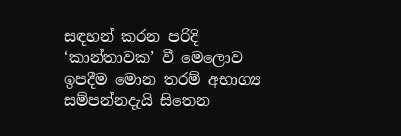සඳහන් කරන පරිදි ‘කාන්තාවක’ වී මෙලොව ඉපදීම මොන තරම් අභාග්‍ය සම්පන්නදැයි සිතෙන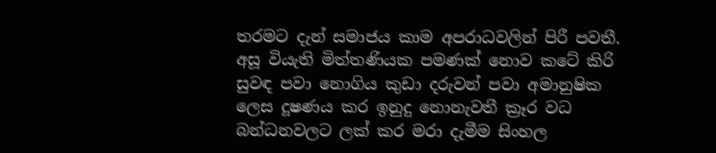තරමට දැන් සමාජය කාම අපරාධවලින් පිරී පවතී. අසූ වියැති මිත්තණියක පමණක් නොව කටේ කිරි සුවඳ පවා නොගිය කුඩා දරුවන් පවා අමානුෂික ලෙස දූෂණය කර ඉනුදු නොනැවතී ක්‍රෑර වධ බන්ධනවලට ලක් කර මරා දැමීම සිංහල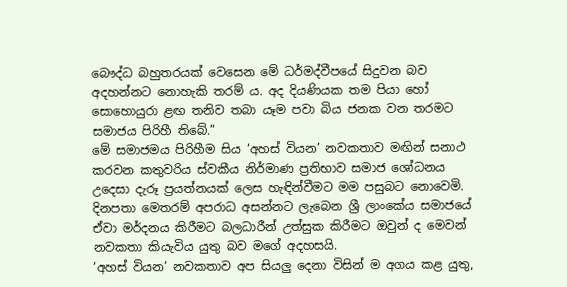බෞද්ධ බහුතරයක් වෙසෙන මේ ධර්මද්වීපයේ සිදුවන බව අදහන්නට නොහැකි තරම් ය. අද දියණියක තම පියා හෝ සොහොයුරා ළඟ තනිව තබා යෑම පවා බිය ජනක වන තරමට සමාජය පිරිහී තිබේ.”
මේ සමාජමය පිරිහීම සිය ‘අහස් වියන’ නවකතාව මඟින් සනාථ කරවන කතුවරිය ස්වකීය නිර්මාණ ප්‍රතිභාව සමාජ ශෝධනය උදෙසා දැරූ ප්‍රයත්නයක් ලෙස හැඳින්වීමට මම පසුබට නොවෙමි. දිනපතා මෙතරම් අපරාධ අසන්නට ලැබෙන ශ්‍රී ලාංකේය සමාජයේ ඒවා මර්දනය කිරීමට බලධාරීන් උත්සුක කිරීමට ඔවුන් ද මෙවන් නවකතා කියැවිය යුතු බව මගේ අදහසයි.
‘අහස් වියන’ නවකතාව අප සියලු දෙනා විසින් ම අගය කළ යුතු,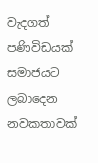වැදගත් පණිවිඩයක් සමාජයට ලබාදෙන නවකතාවක්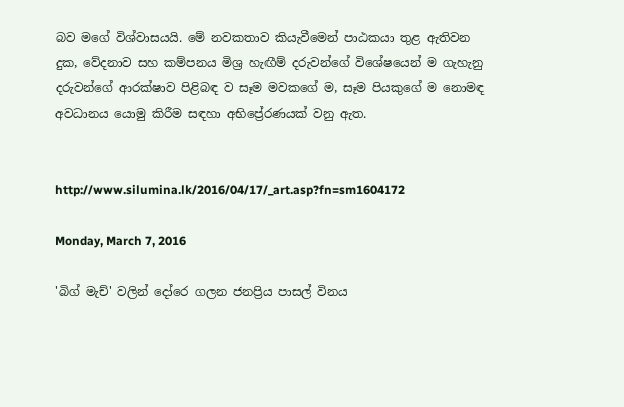බව මගේ විශ්වාසයයි. මේ නවකතාව කියැවීමෙන් පාඨකයා තුළ ඇතිවන දුක, වේදනාව සහ කම්පනය මිශ්‍ර හැඟීම් දරුවන්ගේ විශේෂයෙන් ම ගැහැනු දරුවන්ගේ ආරක්ෂාව පිළිබඳ ව සෑම මවකගේ ම, සෑම පියකුගේ ම නොමඳ අවධානය යොමු කිරීම සඳහා අභිප්‍රේරණයක් වනු ඇත.


http://www.silumina.lk/2016/04/17/_art.asp?fn=sm1604172

Monday, March 7, 2016

'බිග් මැච්' වලින් දෝරෙ ගලන ජනප්‍රිය පාසල් විනය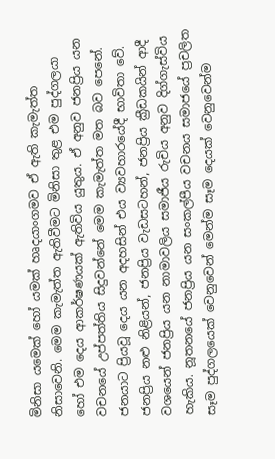මිනිසා යමෙක්‌ හෝ යමක්‌ හෘදයාංගමව ඒ ඇති කැමැත්ත නිසාවෙනි. මෙම කැමැත්ත ඇතිවීමට මිනිසා තුළ එම පුද්ගලයා හෝ එම දෙය ආකර්ෂණයක්‌ ඇතිවිය යුතුය. ඒ අනුව ජනප්‍රිය යන වචනයේ උප්පත්තිය සිදුවන්නේ මෙම කැමැත්ත මත බව පෙනේ. ජනයාට ප්‍රියවූ දෙය යන අදහසින් එය ව්‍යවහාරයේදී භාවිතා වේ. ජනප්‍රිය නළු නිළියන්, ජනප්‍රිය වැඩසටහන්, ජනප්‍රිය ක්‍රීඩකයින් ආදී වශයෙන් ජනප්‍රිය යන නාමාවලිය සමාජීය රුචිය අනුව දිග්ගැස්‌විය හැකිය. නූතනයේ ජනප්‍රිය යන සංකල්පීය වචනය සමාජයේ ප්‍රචලිත සෑම පුද්ගලයෙක්‌ වෙනුවෙන් මෙන්ම සෑම දෙයක්‌ වෙනුවෙන්ම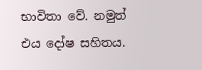භාවිතා වේ. නමුත් එය දෝෂ සහිතය.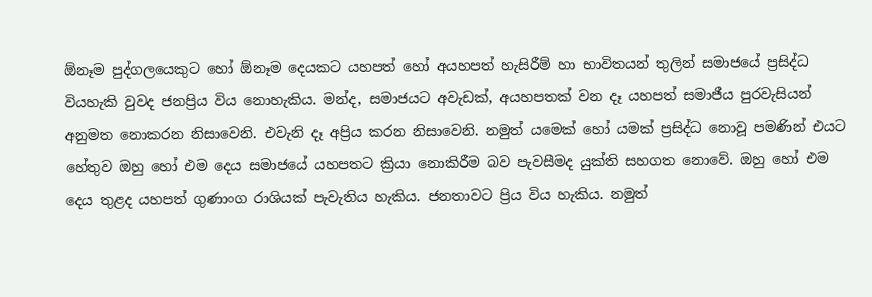ඕනෑම පුද්ගලයෙකුට හෝ ඕනෑම දෙයකට යහපත් හෝ අයහපත් හැසිරීම් හා භාවිතයන් තුලින් සමාජයේ ප්‍රසිද්ධ වියහැකි වුවද ජනප්‍රිය විය නොහැකිය. මන්ද, සමාජයට අවැඩක්‌, අයහපතක්‌ වන දෑ යහපත් සමාජීය පුරවැසියන් අනුමත නොකරන නිසාවෙනි. එවැනි දෑ අප්‍රිය කරන නිසාවෙනි. නමුත් යමෙක්‌ හෝ යමක්‌ ප්‍රසිද්ධ නොවූ පමණින් එයට හේතුව ඔහු හෝ එම දෙය සමාජයේ යහපතට ක්‍රියා නොකිරීම බව පැවසීමද යුක්‌ති සහගත නොවේ. ඔහු හෝ එම දෙය තුළද යහපත් ගුණාංග රාශියක්‌ පැවැතිය හැකිය. ජනතාවට ප්‍රිය විය හැකිය. නමුත්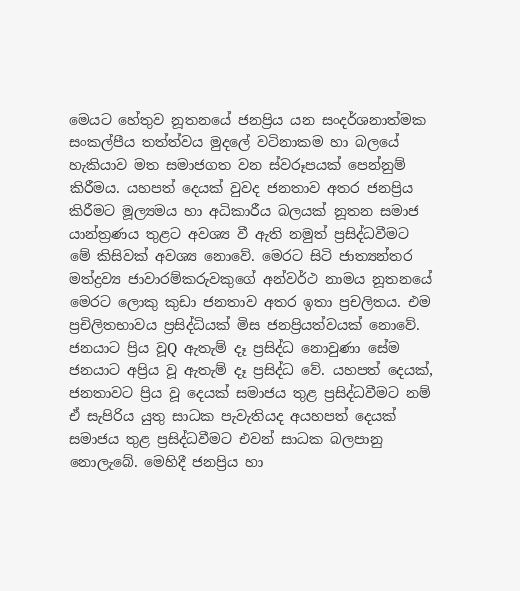මෙයට හේතුව නූතනයේ ජනප්‍රිය යන සංදර්ශනාත්මක සංකල්පීය තත්ත්වය මුදලේ වටිනාකම හා බලයේ හැකියාව මත සමාජගත වන ස්‌වරූපයක්‌ පෙන්නුම් කිරීමය. යහපත් දෙයක්‌ වුවද ජනතාව අතර ජනප්‍රිය කිරීමට මූල්‍යමය හා අධිකාරීය බලයක්‌ නූතන සමාජ යාන්ත්‍රණය තුළට අවශ්‍ය වී ඇති නමුත් ප්‍රසිද්ධවීමට මේ කිසිවක්‌ අවශ්‍ය නොවේ. මෙරට සිටි ජාත්‍යන්තර මත්ද්‍රව්‍ය ජාවාරම්කරුවකුගේ අන්වර්ථ නාමය නූතනයේ මෙරට ලොකු කුඩා ජනතාව අතර ඉතා ප්‍රචලිතය. එම ප්‍රචිලිතභාවය ප්‍රසිද්ධියක්‌ මිස ජනප්‍රියත්වයක්‌ නොවේ. ජනයාට ප්‍රිය වූQ ඇතැම් දෑ ප්‍රසිද්ධ නොවුණා සේම ජනයාට අප්‍රිය වූ ඇතැම් දෑ ප්‍රසිද්ධ වේ. යහපත් දෙයක්‌, ජනතාවට ප්‍රිය වූ දෙයක්‌ සමාජය තුළ ප්‍රසිද්ධවීමට නම් ඒ සැපිරිය යුතු සාධක පැවැතියද අයහපත් දෙයක්‌ සමාජය තුළ ප්‍රසිද්ධවීමට එවන් සාධක බලපානු නොලැබේ. මෙහිදී ජනප්‍රිය හා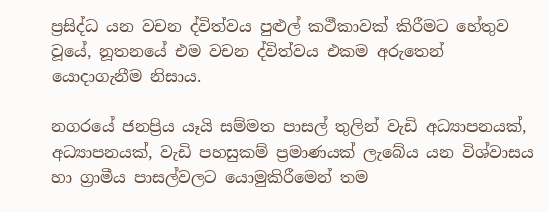ප්‍රසිද්ධ යන වචන ද්විත්වය පුළුල් කථීකාවක්‌ කිරීමට හේතුව වූයේ, නූතනයේ එම වචන ද්විත්වය එකම අරුතෙන් යොදාගැනීම නිසාය.

නගරයේ ජනප්‍රිය යෑයි සම්මත පාසල් තුලින් වැඩි අධ්‍යාපනයක්‌, අධ්‍යාපනයක්‌, වැඩි පහසුකම් ප්‍රමාණයක්‌ ලැබේය යන විශ්වාසය හා ග්‍රාමීය පාසල්වලට යොමුකිරීමෙන් තම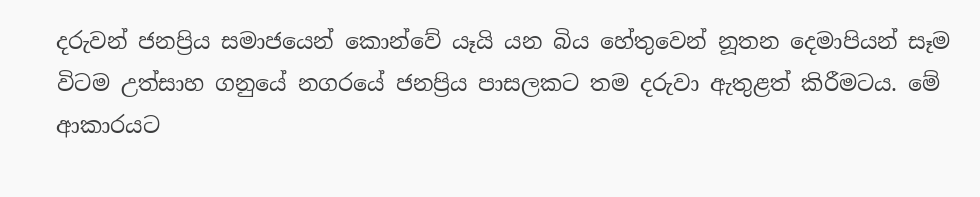දරුවන් ජනප්‍රිය සමාජයෙන් කොන්වේ යෑයි යන බිය හේතුවෙන් නූතන දෙමාපියන් සෑම විටම උත්සාහ ගනුයේ නගරයේ ජනප්‍රිය පාසලකට තම දරුවා ඇතුළත් කිරීමටය. මේ ආකාරයට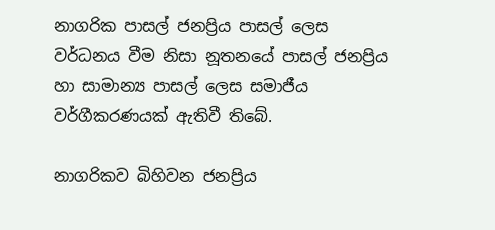නාගරික පාසල් ජනප්‍රිය පාසල් ලෙස වර්ධනය වීම නිසා නූතනයේ පාසල් ජනප්‍රිය හා සාමාන්‍ය පාසල් ලෙස සමාජීය වර්ගීකරණයක්‌ ඇතිවී තිබේ.

නාගරිකව බිහිවන ජනප්‍රිය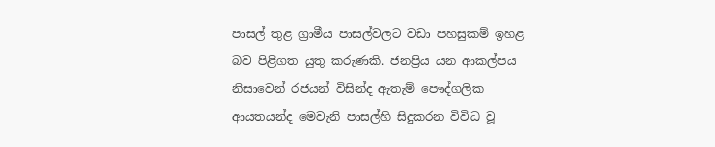පාසල් තුළ ග්‍රාමීය පාසල්වලට වඩා පහසුකම් ඉහළ බව පිළිගත යුතු කරුණකි. ජනප්‍රිය යන ආකල්පය නිසාවෙන් රජයන් විසින්ද ඇතැම් පෞද්ගලික ආයතයන්ද මෙවැනි පාසල්හි සිදුකරන විවිධ වූ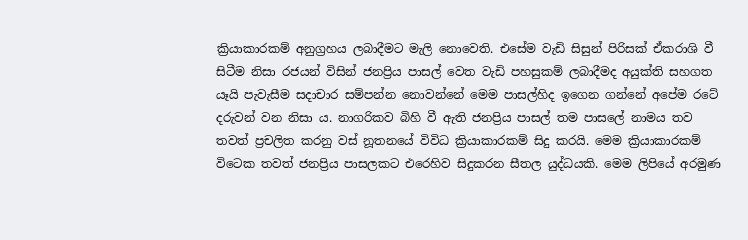ක්‍රියාකාරකම් අනුග්‍රහය ලබාදීමට මැලි නොවෙති. එසේම වැඩි සිසුන් පිරිසක්‌ ඒකරාශි වී සිටීම නිසා රජයන් විසින් ජනප්‍රිය පාසල් වෙත වැඩි පහසුකම් ලබාදීමද අයුක්‌ති සහගත යෑයි පැවැසීම සදාචාර සම්පන්න නොවන්නේ මෙම පාසල්හිද ඉගෙන ගන්නේ අපේම රටේ දරුවන් වන නිසා ය. නාගරිකව බිහි වී ඇති ජනප්‍රිය පාසල් තම පාසලේ නාමය තව තවත් ප්‍රචලිත කරනු වස්‌ නූතනයේ විවිධ ක්‍රියාකාරකම් සිදු කරයි. මෙම ක්‍රියාකාරකම් විටෙක තවත් ජනප්‍රිය පාසලකට එරෙහිව සිදුකරන සීතල යුද්ධයකි. මෙම ලිපියේ අරමුණ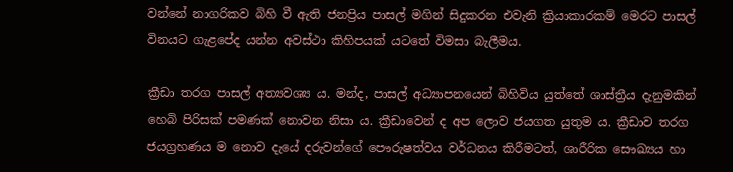වන්නේ නාගරිකව බිහි වී ඇති ජනප්‍රිය පාසල් මගින් සිදුකරන එවැනි ක්‍රියාකාරකම් මෙරට පාසල් විනයට ගැළපේද යන්න අවස්‌ථා කිහිපයක්‌ යටතේ විමසා බැලීමය.

ක්‍රීඩා තරග පාසල් අත්‍යවශ්‍ය ය. මන්ද, පාසල් අධ්‍යාපනයෙන් බිහිවිය යුත්තේ ශාස්‌ත්‍රීය දැනුමකින් හෙබි පිරිසක්‌ පමණක්‌ නොවන නිසා ය. ක්‍රීඩාවෙන් ද අප ලොව ජයගත යුතුම ය. ක්‍රීඩාව තරග ජයග්‍රහණය ම නොව දැයේ දරුවන්ගේ පෞරුෂත්වය වර්ධනය කිරීමටත්, ශාරීරික සෞඛ්‍යය හා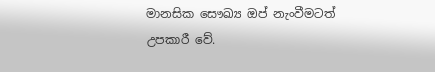මානසික සෞඛ්‍ය ඔප් නැංවීමටත් උපකාරී වේ.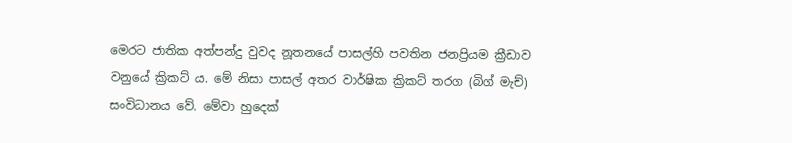මෙරට ජාතික අත්පන්දු වුවද නූතනයේ පාසල්හි පවතින ජනප්‍රියම ක්‍රීඩාව වනුයේ ක්‍රිකට්‌ ය. මේ නිසා පාසල් අතර වාර්ෂික ක්‍රිකට්‌ තරග (බිග් මැච්) සංවිධානය වේ. මේවා හුදෙක්‌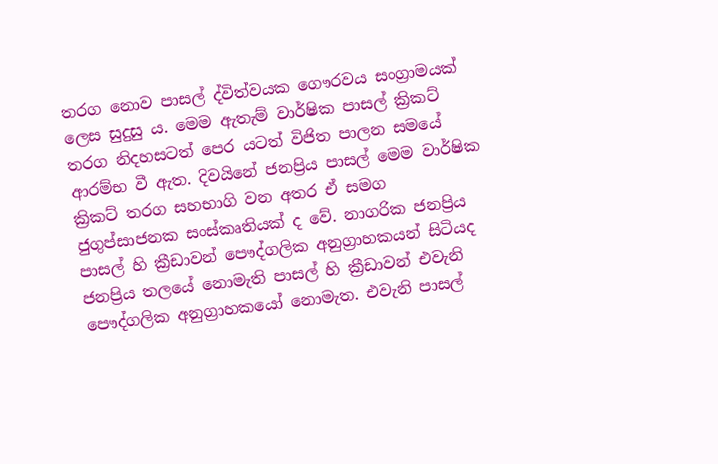තරග නොව පාසල් ද්විත්වයක ගෞරවය සංග්‍රාමයක්‌ ලෙස සුදුසු ය. මෙම ඇතැම් වාර්ෂික පාසල් ක්‍රිකට්‌ තරග නිදහසටත් පෙර යටත් විජිත පාලන සමයේ ආරම්භ වී ඇත. දිවයිනේ ජනප්‍රිය පාසල් මෙම වාර්ෂික ක්‍රිකට්‌ තරග සහභාගි වන අතර ඒ සමග ජුගුප්සාජනක සංස්‌කෘතියක්‌ ද වේ. නාගරික ජනප්‍රිය පාසල් හි ක්‍රීඩාවන් පෞද්ගලික අනුග්‍රාහකයන් සිටියද ජනප්‍රිය තලයේ නොමැති පාසල් හි ක්‍රීඩාවන් එවැනි පෞද්ගලික අනුග්‍රාහකයෝ නොමැත. එවැනි පාසල්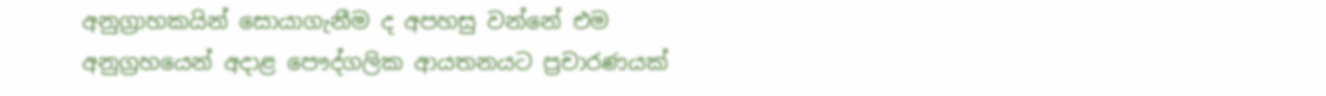අනුග්‍රාහකයින් සොයාගැනීම ද අපහසු වන්නේ එම අනුග්‍රහයෙන් අදාළ පෞද්ගලික ආයතනයට ප්‍රචාරණයක්‌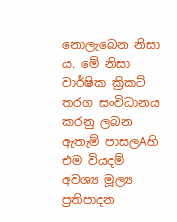නොලැබෙන නිසා ය. මේ නිසා වාර්ෂික ක්‍රිකට්‌ තරග සංවිධානය කරනු ලබන ඇතැම් පාසලAහි එම වියදම් අවශ්‍ය මූල්‍ය ප්‍රතිපාදන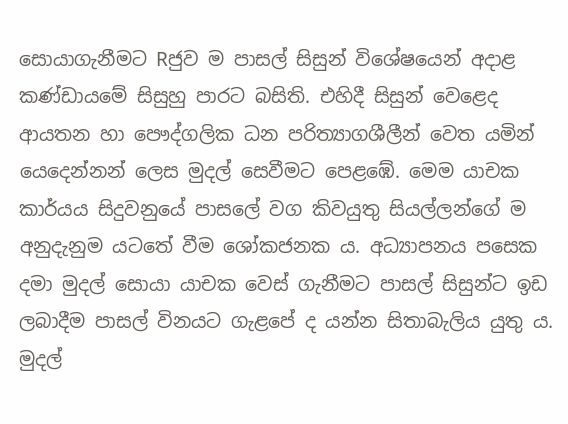සොයාගැනීමට Rජුව ම පාසල් සිසුන් විශේෂයෙන් අදාළ කණ්‌ඩායමේ සිසුහු පාරට බසිති. එහිදී සිසුන් වෙළෙද ආයතන හා පෞද්ගලික ධන පරිත්‍යාගශීලීන් වෙත යමින් යෙදෙන්නන් ලෙස මුදල් සෙවීමට පෙළඹේ. මෙම යාචක කාර්යය සිදුවනුයේ පාසලේ වග කිවයුතු සියල්ලන්ගේ ම අනුදැනුම යටතේ වීම ශෝකජනක ය. අධ්‍යාපනය පසෙක දමා මුදල් සොයා යාචක වෙස්‌ ගැනීමට පාසල් සිසුන්ට ඉඩ ලබාදීම පාසල් විනයට ගැළපේ ද යන්න සිතාබැලිය යුතු ය. මුදල්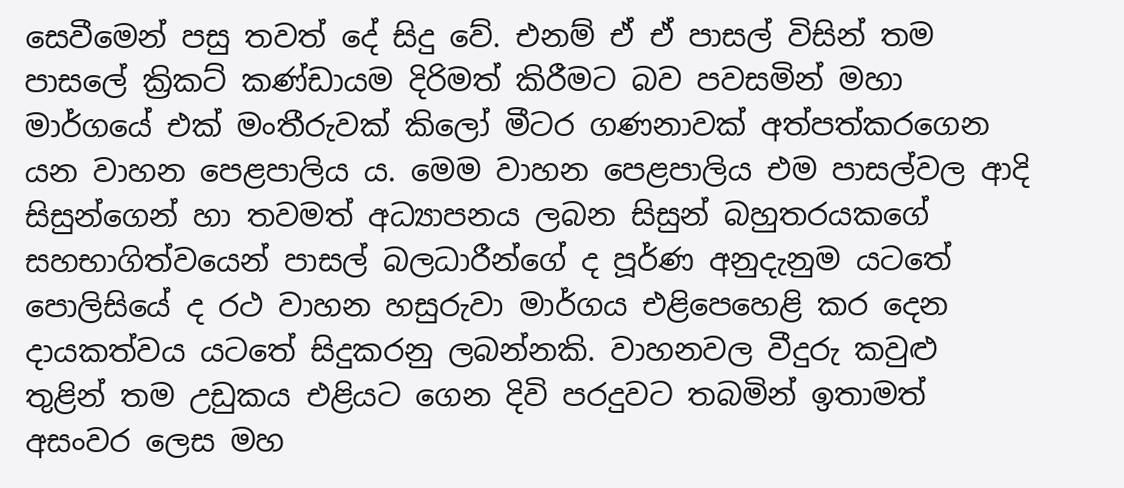සෙවීමෙන් පසු තවත් දේ සිදු වේ. එනම් ඒ ඒ පාසල් විසින් තම පාසලේ ක්‍රිකට්‌ කණ්‌ඩායම දිරිමත් කිරීමට බව පවසමින් මහා මාර්ගයේ එක්‌ මංතීරුවක්‌ කිලෝ මීටර ගණනාවක්‌ අත්පත්කරගෙන යන වාහන පෙළපාලිය ය. මෙම වාහන පෙළපාලිය එම පාසල්වල ආදි සිසුන්ගෙන් හා තවමත් අධ්‍යාපනය ලබන සිසුන් බහුතරයකගේ සහභාගිත්වයෙන් පාසල් බලධාරීන්ගේ ද පූර්ණ අනුදැනුම යටතේ පොලිසියේ ද රථ වාහන හසුරුවා මාර්ගය එළිපෙහෙළි කර දෙන දායකත්වය යටතේ සිදුකරනු ලබන්නකි. වාහනවල වීදුරු කවුළු තුළින් තම උඩුකය එළියට ගෙන දිවි පරදුවට තබමින් ඉතාමත් අසංවර ලෙස මහ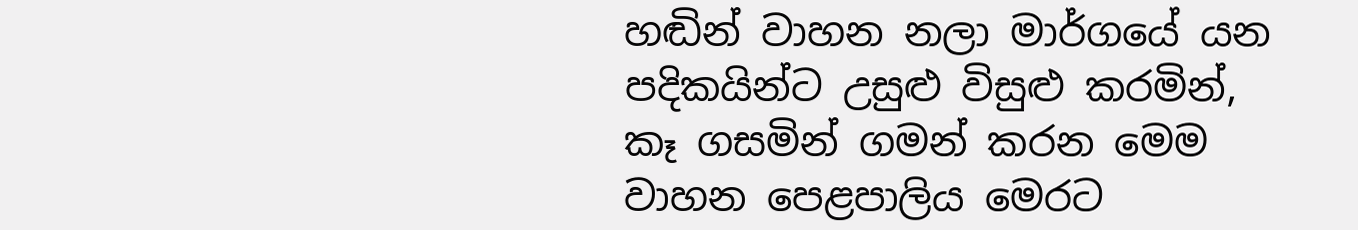හඬින් වාහන නලා මාර්ගයේ යන පදිකයින්ට උසුළු විසුළු කරමින්, කෑ ගසමින් ගමන් කරන මෙම වාහන පෙළපාලිය මෙරට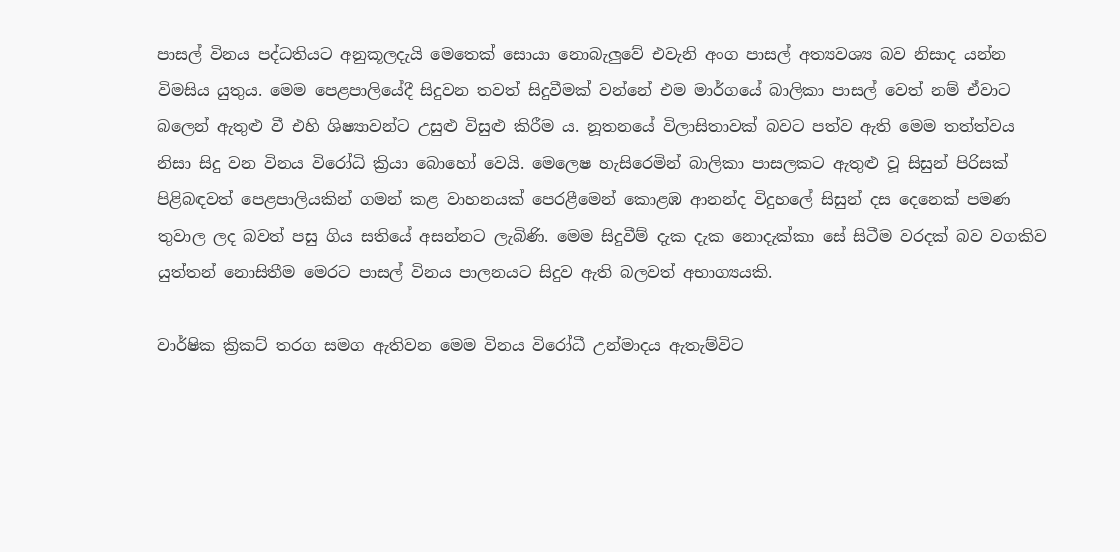පාසල් විනය පද්ධතියට අනුකූලදැයි මෙතෙක්‌ සොයා නොබැලුවේ එවැනි අංග පාසල් අත්‍යවශ්‍ය බව නිසාද යන්න විමසිය යුතුය. මෙම පෙළපාලියේදී සිදුවන තවත් සිදුවීමක්‌ වන්නේ එම මාර්ගයේ බාලිකා පාසල් වෙත් නම් ඒවාට බලෙන් ඇතුළු වී එහි ශිෂ්‍යාවන්ට උසුළු විසුළු කිරීම ය. නූතනයේ විලාසිතාවක්‌ බවට පත්ව ඇති මෙම තත්ත්වය නිසා සිදු වන විනය විරෝධි ක්‍රියා බොහෝ වෙයි. මෙලෙෂ හැසිරෙමින් බාලිකා පාසලකට ඇතුළු වූ සිසුන් පිරිසක්‌ පිළිබඳවත් පෙළපාලියකින් ගමන් කළ වාහනයක්‌ පෙරළීමෙන් කොළඹ ආනන්ද විදුහලේ සිසුන් දස දෙනෙක්‌ පමණ තුවාල ලද බවත් පසු ගිය සතියේ අසන්නට ලැබිණි. මෙම සිදුවීම් දැක දැක නොදැක්‌කා සේ සිටීම වරදක්‌ බව වගකිව යුත්තන් නොසිතීම මෙරට පාසල් විනය පාලනයට සිදුව ඇති බලවත් අභාග්‍යයකි.

වාර්ෂික ක්‍රිකට්‌ තරග සමග ඇතිවන මෙම විනය විරෝධී උන්මාදය ඇතැම්විට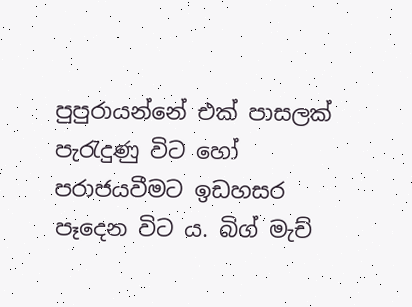පුපුරායන්නේ එක්‌ පාසලක්‌ පැරැදුණු විට හෝ පරාජයවීමට ඉඩහසර පෑදෙන විට ය. බිග් මැච්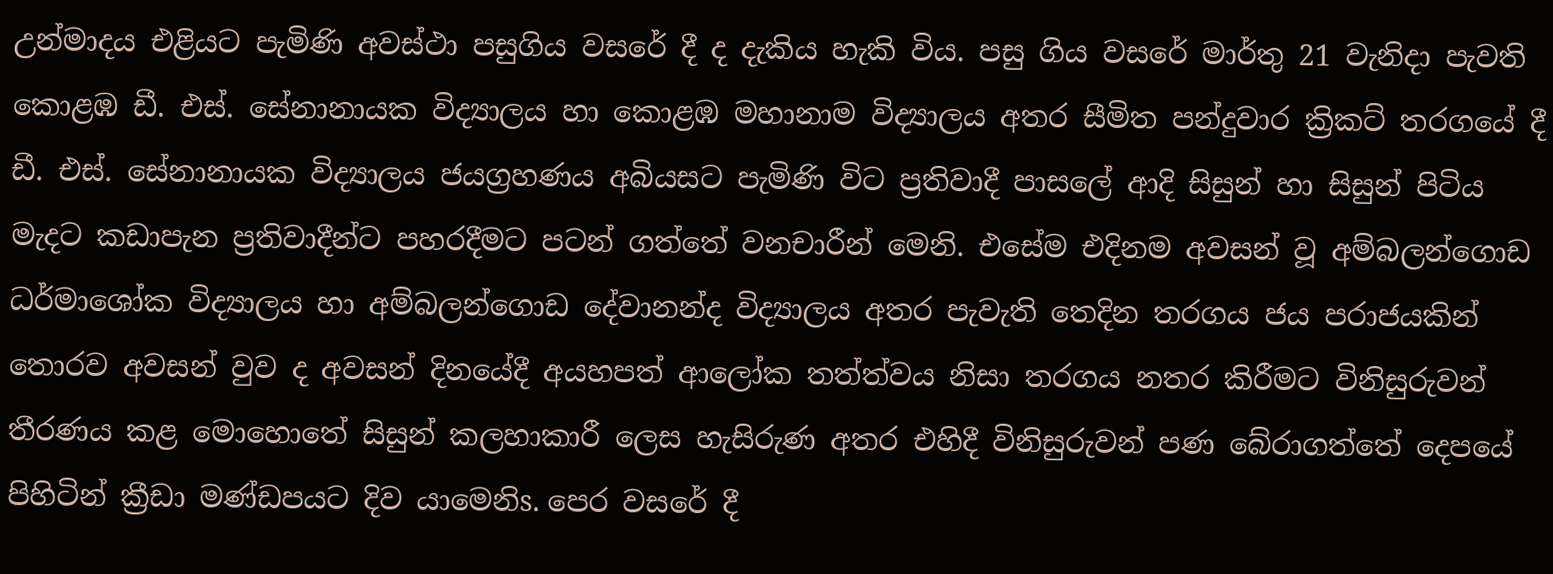උන්මාදය එළියට පැමිණි අවස්‌ථා පසුගිය වසරේ දී ද දැකිය හැකි විය. පසු ගිය වසරේ මාර්තු 21 වැනිදා පැවති කොළඹ ඩී. එස්‌. සේනානායක විද්‍යාලය හා කොළඹ මහානාම විද්‍යාලය අතර සීමිත පන්දුවාර ක්‍රිකට්‌ තරගයේ දී ඩී. එස්‌. සේනානායක විද්‍යාලය ජයග්‍රහණය අබියසට පැමිණි විට ප්‍රතිවාදී පාසලේ ආදි සිසුන් හා සිසුන් පිටිය මැදට කඩාපැන ප්‍රතිවාදීන්ට පහරදීමට පටන් ගත්තේ වනචාරීන් මෙනි. එසේම එදිනම අවසන් වූ අම්බලන්ගොඩ ධර්මාශෝක විද්‍යාලය හා අම්බලන්ගොඩ දේවානන්ද විද්‍යාලය අතර පැවැති තෙදින තරගය ජය පරාජයකින් තොරව අවසන් වුව ද අවසන් දිනයේදී අයහපත් ආලෝක තත්ත්වය නිසා තරගය නතර කිරීමට විනිසුරුවන් තීරණය කළ මොහොතේ සිසුන් කලහාකාරී ලෙස හැසිරුණ අතර එහිදී විනිසුරුවන් පණ බේරාගත්තේ දෙපයේ පිහිටින් ක්‍රීඩා මණ්‌ඩපයට දිව යාමෙනිs. පෙර වසරේ දී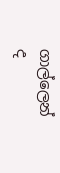ගාල්ලෙන් ද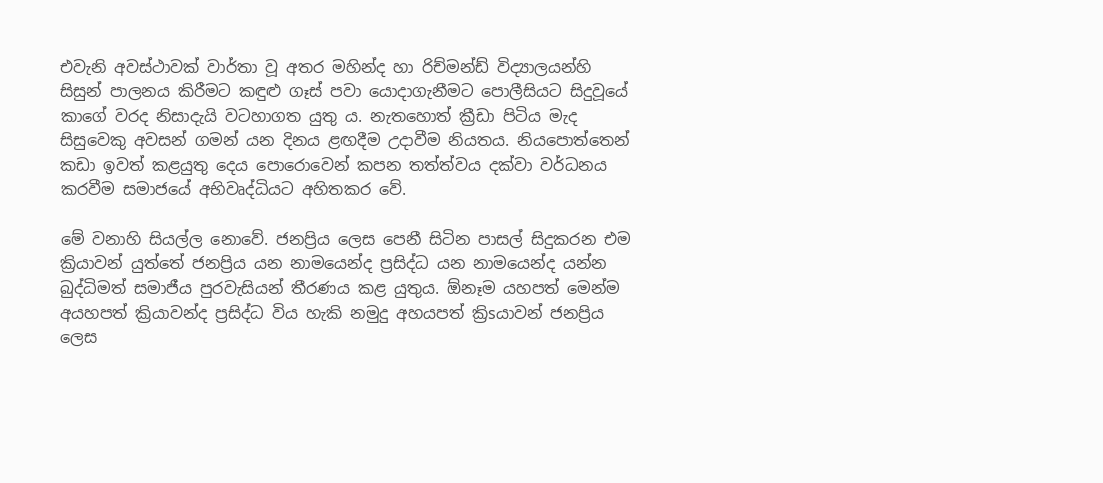එවැනි අවස්‌ථාවක්‌ වාර්තා වූ අතර මහින්ද හා රිච්මන්ඩ් විද්‍යාලයන්හි සිසුන් පාලනය කිරීමට කඳුළු ගෑස්‌ පවා යොදාගැනීමට පොලීසියට සිදුවූයේ කාගේ වරද නිසාදැයි වටහාගත යුතු ය. නැතහොත් ක්‍රීඩා පිටිය මැද සිසුවෙකු අවසන් ගමන් යන දිනය ළඟදීම උදාවීම නියතය. නියපොත්තෙන් කඩා ඉවත් කළයුතු දෙය පොරොවෙන් කපන තත්ත්වය දක්‌වා වර්ධනය කරවීම සමාජයේ අභිවෘද්ධියට අහිතකර වේ.

මේ වනාහි සියල්ල නොවේ. ජනප්‍රිය ලෙස පෙනී සිටින පාසල් සිදුකරන එම ක්‍රියාවන් යුත්තේ ජනප්‍රිය යන නාමයෙන්ද ප්‍රසිද්ධ යන නාමයෙන්ද යන්න බුද්ධිමත් සමාජීය පුරවැසියන් තීරණය කළ යුතුය. ඕනෑම යහපත් මෙන්ම අයහපත් ක්‍රියාවන්ද ප්‍රසිද්ධ විය හැකි නමුදු අහයපත් ක්‍රිsයාවන් ජනප්‍රිය ලෙස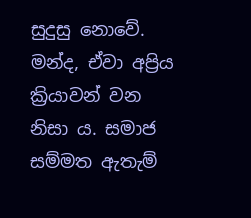සුදුසු නොවේ. මන්ද, ඒවා අප්‍රිය ක්‍රියාවන් වන නිසා ය. සමාජ සම්මත ඇතැම්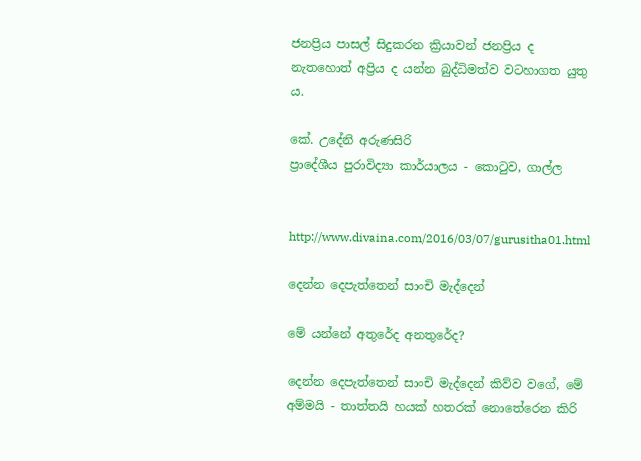ජනප්‍රිය පාසල් සිදුකරන ක්‍රියාවන් ජනප්‍රිය ද නැතහොත් අප්‍රිය ද යන්න බුද්ධිමත්ව වටහාගත යුතු ය.

කේ. උදේනි අරුණසිරි
ප්‍රාදේශීය පුරාවිද්‍යා කාර්යාලය - කොටුව, ගාල්ල


http://www.divaina.com/2016/03/07/gurusitha01.html

දෙන්න දෙපැත්තෙන් සාංචි මැද්දෙන්

මේ යන්නේ අතුරේද අනතුරේද?

දෙන්න දෙපැත්තෙන් සාංචි මැද්දෙන් කිව්ව වගේ, මේ අම්මයි - තාත්තයි හයක් හතරක් නොතේරෙන කිරි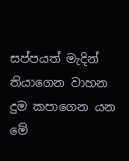සප්පයත් මැදින් තියාගෙන වාහන දුම කපාගෙන යන මේ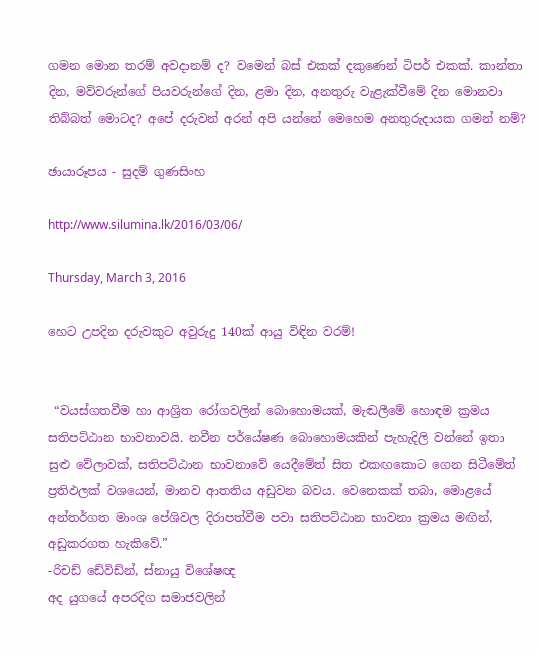ගමන මොන තරම් අවදානම් ද? වමෙන් බස් එකක් දකුණෙන් ටිපර් එකක්. කාන්තා දින, මව්වරුන්ගේ පියවරුන්ගේ දින, ළමා දින, අනතුරු වැළැක්වීමේ දින මොනවා තිබ්බත් මොටද? අපේ දරුවන් අරන් අපි යන්නේ මෙහෙම අනතුරුදායක ගමන් නම්?

ඡායාරූපය - සුදම් ගුණසිංහ

http://www.silumina.lk/2016/03/06/

Thursday, March 3, 2016

හෙට උපදින දරුවකුට අවුරුදු 140ක් ආයු විඳින වරම්!


 “වයස්ගතවීම හා ආශ්‍රිත රෝගවලින් බොහොමයක්, මැඬලීමේ හොඳම ක්‍රමය සතිපට්ඨාන භාවනාවයි. නවීන පර්යේෂණ බොහොමයකින් පැහැදිලි වන්නේ ඉතා සුළු වේලාවක්, සතිපට්ඨාන භාවනාවේ යෙදීමේත් සිත එකඟකොට ගෙන සිටීමේත් ප්‍රතිඵලක් වශයෙන්, මානව ආතතිය අඩුවන බවය. වෙනෙකක් තබා, මොළයේ අන්තර්ගත මාංශ පේශිවල දිරාපත්වීම පවා සතිපට්ඨාන භාවනා ක්‍රමය මඟින්, අඩුකරගත හැකිවේ.”
-රිචඩ් ඩේවිඩ්න්, ස්නායු විශේෂඥ
අද යුගයේ අපරදිග සමාජවලින්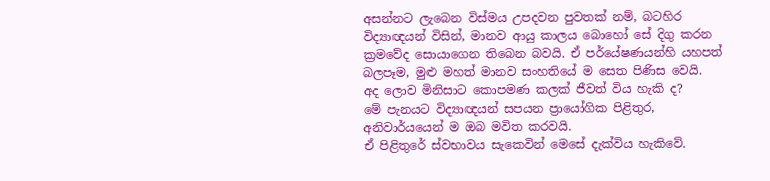අසන්නට ලැබෙන විස්මය උපදවන පුවතක් නම්, බටහිර විද්‍යාඥයන් විසින්, මානව ආයු කාලය බොහෝ සේ දිගු කරන ක්‍රමවේද සොයාගෙන තිබෙන බවයි. ඒ පර්යේෂණයන්හි යහපත් බලපෑම, මුළු මහත් මානව සංහතියේ ම සෙත පිණිස වෙයි.
අද ලොව මිනිසාට කොපමණ කලක් ජීවත් විය හැකි ද?
මේ පැනයට විද්‍යාඥයන් සපයන ප්‍රායෝගික පිළිතුර, අනිවාර්යයෙන් ම ඔබ මවිත කරවයි.
ඒ පිළිතුරේ ස්වභාවය සැකෙවින් මෙසේ දැක්විය හැකිවේ.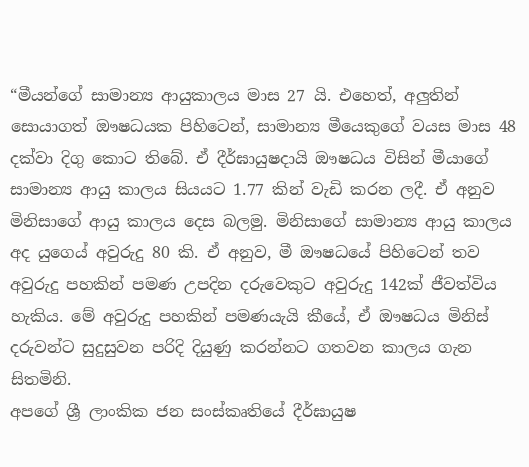“මීයන්ගේ සාමාන්‍ය ආයුකාලය මාස 27 යි. එහෙත්, අලුතින් සොයාගත් ඖෂධයක පිහිටෙන්, සාමාන්‍ය මීයෙකුගේ වයස මාස 48 දක්වා දිගු කොට තිබේ. ඒ දීර්ඝායුෂදායි ඖෂධය විසින් මීයාගේ සාමාන්‍ය ආයු කාලය සියයට 1.77 කින් වැඩි කරන ලදී. ඒ අනුව මිනිසාගේ ආයු කාලය දෙස බලමු. මිනිසාගේ සාමාන්‍ය ආයු කාලය අද යුග‍ෙය් අවුරුදු 80 කි. ඒ අනුව, මී ඖෂධයේ පිහිටෙන් තව අවුරුදු පහකින් පමණ උපදින දරුවෙකුට අවුරුදු 142ක් ජීවත්විය හැකිය. මේ අවුරුදු පහකින් පමණයැයි කීයේ, ඒ ඖෂධය මිනිස් දරුවන්ට සුදුසුවන පරිදි දියුණු කරන්නට ගතවන කාලය ගැන සිතමිනි.
අපගේ ශ්‍රී ලාංකික ජන සංස්කෘතියේ දීර්ඝායුෂ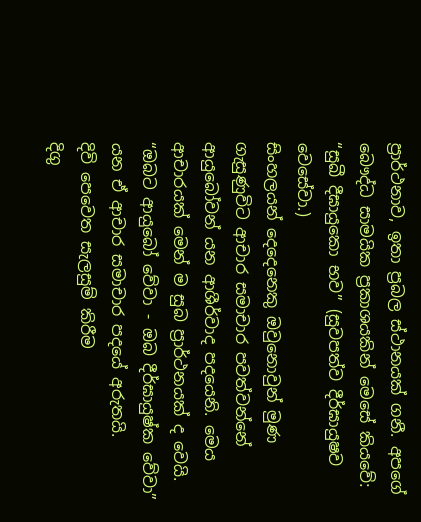ප්‍රාර්ථනාව, ඉතා ප්‍රබල ස්ථානයක් ගනී. අපගේ බෞද්ධ සාමයික ප්‍රකාශයකින් මෙසේ කියවේ: “සුඛී දීඝායුකො භව” (සුවපත්ව දීර්ඝායුෂව වෙසේවා.)
සිංහලයන් දෙදෙනෙකු ඔවුනොවුන් මුණ ගැසුණුවිට ආචාර සමාචාර පවත්වන්නේ ආයුබෝවන් යන ආශීර්වාද පදයෙනි. මෙය ආචාරයක් මෙන් ම සුබ ප්‍රාර්ථනයක් ද වෙයි. “ඔබට ආය‍ු‍බෝ වේවා - ඔබ දීර්ඝායුෂ්ක වේවා” යන ඒ ආචාර සමාචාර පදයේ අරුතයි.
දිවි පෙවෙත සැලසුම් කිරීම
දිගු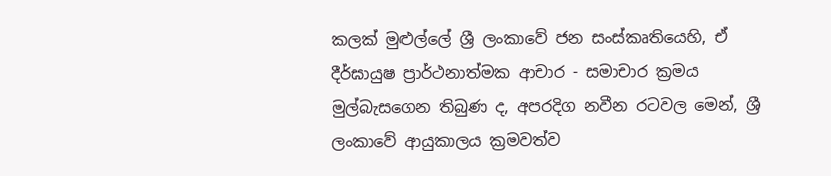කලක් මුළුල්ලේ ශ්‍රී ලංකාවේ ජන සංස්කෘතියෙහි, ඒ දීර්ඝායුෂ ප්‍රාර්ථනාත්මක ආචාර - සමාචාර ක්‍රමය මුල්බැසගෙන තිබුණ ද, අපරදිග නවීන රටවල මෙන්, ශ්‍රී ලංකාවේ ආයුකාලය ක්‍රමවත්ව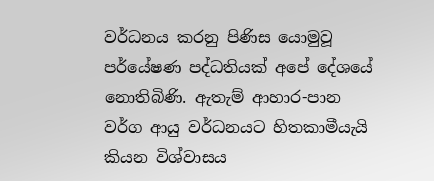වර්ධනය කරනු පිණිස යොමුවූ පර්යේෂණ පද්ධතියක් අපේ දේශයේ නොතිබිණි. ඇතැම් ආහාර-පාන වර්ග ආයු වර්ධනයට හිතකාමීයැයි කියන විශ්වාසය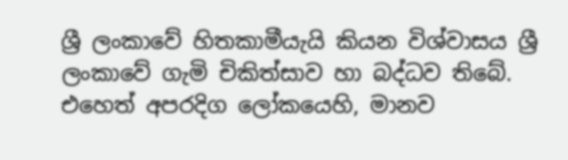ශ්‍රී ලංකාවේ හිතකාමීයැයි කියන විශ්වාසය ශ්‍රී ලංකාවේ ගැමි චිකිත්සාව හා බද්ධව තිබේ.
එහෙත් අපරදිග ලෝකයෙහි, මානව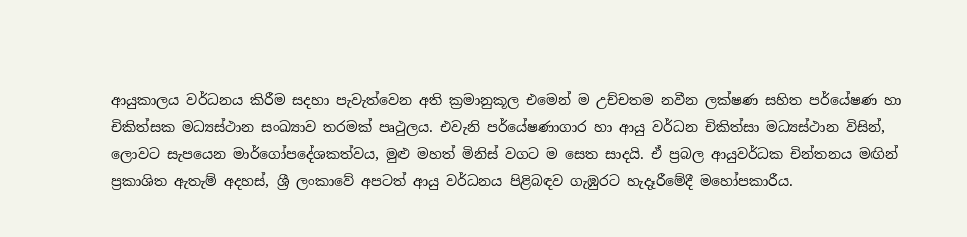ආයුකාලය වර්ධනය කිරීම සදහා පැවැත්වෙන අති ක්‍රමානුකූල එමෙන් ම උච්චතම නවීන ලක්ෂණ සහිත පර්යේෂණ හා චිකිත්සක මධ්‍යස්ථාන සංඛ්‍යාව තරමක් පෘථුලය. එවැනි පර්යේෂණාගාර හා ආයු වර්ධන චිකිත්සා මධ්‍යස්ථාන විසින්, ලොවට සැපයෙන මාර්ගෝපදේශකත්වය, මුළු මහත් මිනිස් වගට ම සෙත සාදයි. ඒ ප්‍රබල ආයුවර්ධක චින්තනය මඟින් ප්‍රකාශිත ඇතැම් අදහස්, ශ්‍රී ලංකාවේ අපටත් ආයු වර්ධනය පිළිබඳව ගැඹුරට හැදෑරීමේදී මහෝපකාරීය.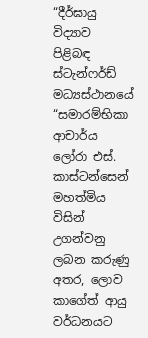“දීර්ඝායු විද්‍යාව පිළිබඳ ස්ටැන්ෆර්ඩ් මධ්‍යස්ථානයේ “සමාරම්භිකා ආචාර්ය ලෝරා එස්. කාස්ටන්සෙන් මහත්මිය විසින් උගන්වනු ලබන කරුණු අතර, ලොව කාගේත් ආයු වර්ධනයට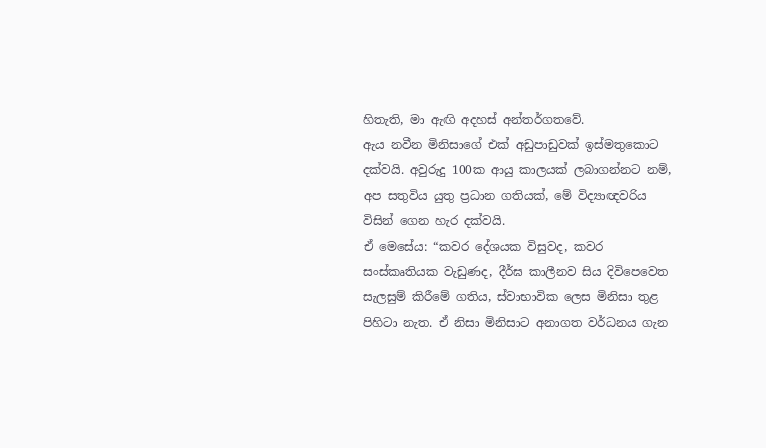හිතැති, මා ඇඟි අදහස් අන්තර්ගතවේ.
ඇය නවීන මිනිසාගේ එක් අඩුපාඩුවක් ඉස්මතුකොට දක්වයි. අවුරුදු 100ක ආයු කාලයක් ලබාගන්නට නම්, අප සතුවිය යුතු ප්‍රධාන ගතියක්, මේ විද්‍යාඥවරිය විසින් ගෙන හැර දක්වයි.
ඒ මෙසේය: “කවර දේශයක විසුවද, කවර සංස්කෘතියක වැඩුණද, දීර්ඝ කාලීනව සිය දිවිපෙවෙත සැලසුම් කිරීමේ ගතිය, ස්වාභාවික ලෙස මිනිසා තුළ පිහිටා නැත. ඒ නිසා මිනිසාට අනාගත වර්ධනය ගැන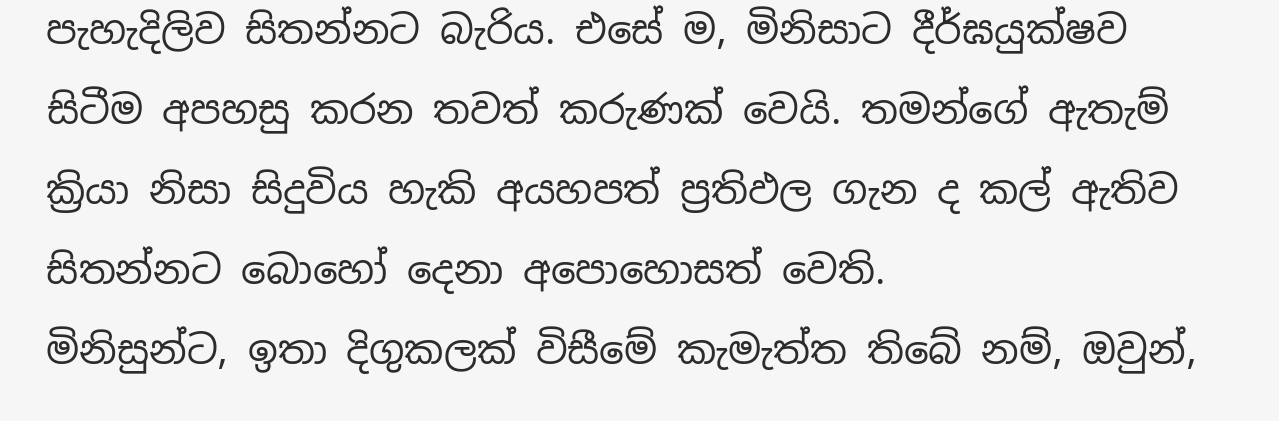පැහැදිලිව සිතන්නට බැරිය. එසේ ම, මිනිසාට දීර්ඝයුක්ෂව සිටීම අපහසු කරන තවත් කරුණක් වෙයි. තමන්ගේ ඇතැම් ක්‍රියා නිසා සිදුවිය හැකි අයහපත් ප්‍රතිඵල ගැන ද කල් ඇතිව සිතන්නට බොහෝ දෙනා අපොහොසත් වෙති.
මිනිසුන්ට, ඉතා දිගුකලක් විසීමේ කැමැත්ත තිබේ නම්, ඔවුන්,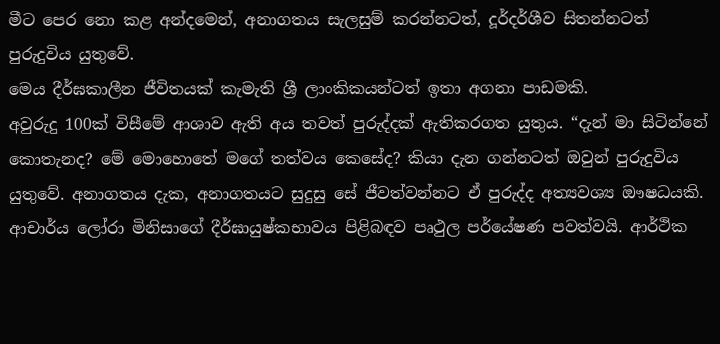මීට පෙර නො කළ අන්දමෙන්, අනාගතය සැලසුම් කරන්නටත්, දූර්දර්ශීව සිතන්නටත් පුරුදුවිය යුතුවේ.
මෙය දීර්ඝකාලීන ජීවිතයක් කැමැති ශ්‍රී ලාංකිකයන්ටත් ඉතා අගනා පාඩමකි.
අවුරුදු 100ක් විසීමේ ආශාව ඇති අය තවත් පුරුද්දක් ඇතිකරගත යුතුය. “දැන් මා සිටින්නේ කොතැනද? මේ මොහොතේ මගේ තත්වය කෙසේද? කියා දැන ගන්නටත් ඔවුන් පුරුදුවිය යුතුවේ. අනාගතය දැක, අනාගතයට සුදුසු සේ ජීවත්වන්නට ඒ පුරුද්ද අත්‍යවශ්‍ය ඖෂධයකි.
ආචාර්ය ලෝරා මිනිසාගේ දීර්ඝායුෂ්කභාවය පිළිබඳව පෘථුල පර්යේෂණ පවත්වයි. ආර්ථික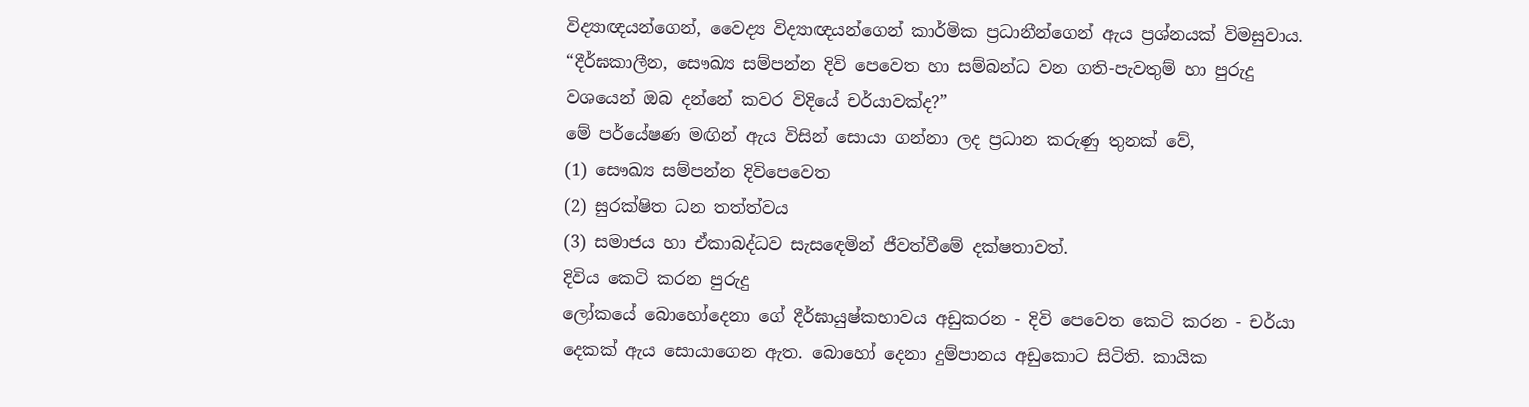විද්‍යාඥයන්ගෙන්, වෛද්‍ය විද්‍යාඥයන්ගෙන් කාර්මික ප්‍රධානීන්ගෙන් ඇය ප්‍රශ්නයක් විමසුවාය.
“දීර්ඝකාලීන, සෞඛ්‍ය සම්පන්න දිවි පෙවෙත හා සම්බන්ධ වන ගති-පැවතුම් හා පුරුදු වශයෙන් ඔබ දන්නේ කවර විදියේ චර්යාවක්ද?”
මේ පර්යේෂණ මඟින් ඇය විසින් සොයා ගන්නා ලද ප්‍රධාන කරුණු තුනක් වේ,
(1) සෞඛ්‍ය සම්පන්න දිවිපෙවෙත
(2) සුරක්ෂිත ධන තත්ත්වය
(3) සමාජය හා ඒකාබද්ධව සැස‍ඳෙමින් ජීවත්වීමේ දක්ෂතාවත්.
දිවිය කෙටි කරන පුරුදු
ලෝකයේ බො‍හෝදෙනා ගේ දීර්ඝායුෂ්කභාවය අඩුකරන - දිවි පෙවෙත කෙටි කරන - චර්යා දෙකක් ඇය සොයාගෙන ඇත. බොහෝ දෙනා දුම්පානය අඩු‍කොට සිටිති. කායික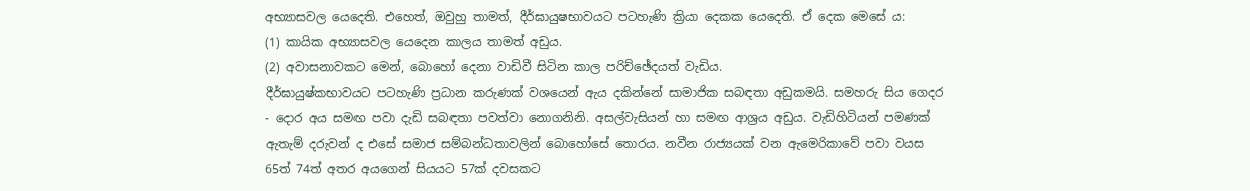අභ්‍යාසවල යෙදෙති. එහෙත්, ඔවුහු තාමත්, දීර්ඝායුෂභාවයට පටහැණි ක්‍රියා දෙකක යෙදෙති. ඒ දෙක මෙසේ ය:
(1) කායික අභ්‍යාසවල යෙදෙන කාලය තාමත් අඩුය.
(2) අවාසනාවකට මෙන්, බොහෝ දෙනා වාඩිවී සිටින කාල පරිච්ඡේදයත් වැඩිය.
දීර්ඝායුෂ්කභාවයට පටහැණි ප්‍රධාන කරුණක් වශයෙන් ඇය දකින්නේ සාමාජික සබඳතා අඩුකමයි. සමහරු සිය ගෙදර - දොර අය සමඟ පවා දැඩි සබඳතා පවත්වා නොගනිනි. අසල්වැසියන් හා සමඟ ආශ්‍රය අඩුය. වැඩිහිටියන් පමණක් ඇතැම් දරුවන් ද එසේ සමාජ සම්බන්ධතාවලින් බොහෝසේ තොරය. නවීන රාජ්‍යයක් වන ඇමෙරිකාවේ පවා වයස 65ත් 74ත් අතර අයගෙන් සියයට 57ක් දවසකට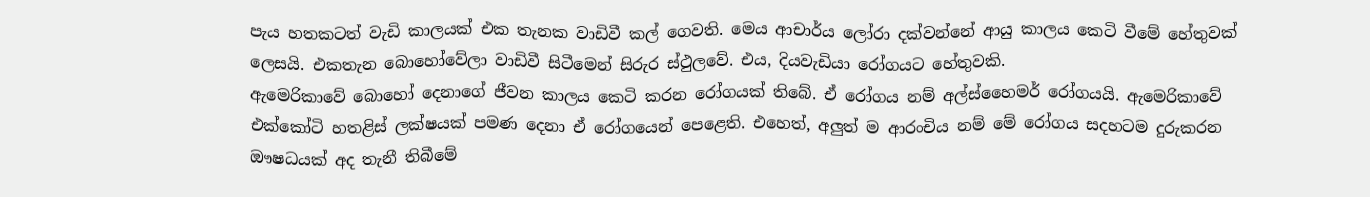පැය හතකටත් වැඩි කාලයක් එක තැනක වාඩිවී කල් ගෙවති. මෙය ආචාර්ය ලෝරා දක්වන්නේ ආයු කාලය කෙටි වීමේ හේතුවක් ලෙසයි. එකතැන බොහෝවේලා වාඩිවී සිටීමෙන් සිරුර ස්ථුලවේ. එය, දියවැඩියා රෝගයට හේතුවකි.
ඇමෙරිකාවේ බොහෝ දෙනාගේ ජීවන කාලය කෙටි කරන රෝගයක් තිබේ. ඒ රෝගය නම් අල්ස්හෛමර් රෝගයයි. ඇමෙරිකාවේ එක්කෝටි හතළිස් ලක්ෂයක් පමණ දෙනා ඒ රෝගයෙන් පෙළෙති. එහෙත්, අලුත් ම ආරංචිය නම් මේ රෝගය සදහටම දුරුකරන ඖෂධයක් අද තැනී තිබීමේ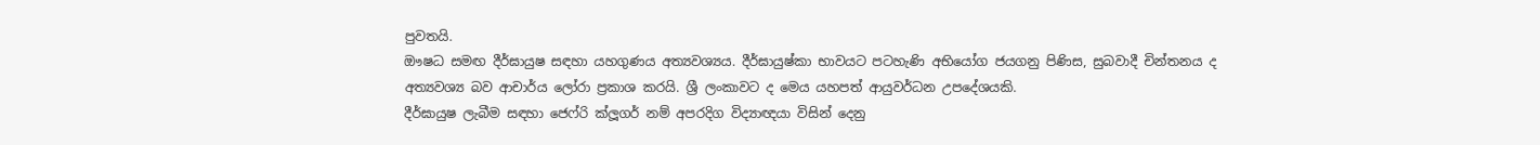පුවතයි.
ඖෂධ සමඟ දීර්ඝායුෂ සඳහා යහගුණය අත්‍යවශ්‍යය. දීර්ඝායුෂ්කා භාවයට පටහැණි අභියෝග ජයගනු පිණිස, සුබවාදී චින්තනය ද අත්‍යවශ්‍ය බව ආචාර්ය ලෝරා ප්‍රකාශ කරයි. ශ්‍රී ලංකාවට ද මෙය යහපත් ආයුවර්ධන උපදේශයකි.
දීර්ඝායුෂ ලැබීම සඳහා ජෙෆ්රි ක්ලූගර් නම් අපරදිග විද්‍යාඥයා විසින් දෙනු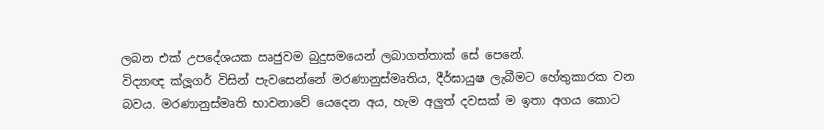ලබන එක් උපදේශයක ඍජුවම බුදුසමයෙන් ලබාගත්තාක් සේ පෙනේ.
විද්‍යාඥ ක්ලූගර් විසින් පැවසෙන්නේ මරණානුස්මෘතිය, දීර්ඝායුෂ ලැබීමට හේතුකාරක වන බවය. මරණානුස්මෘති භාවනාවේ යෙදෙන අය, හැම අලුත් දවසක් ම ඉතා අගය කොට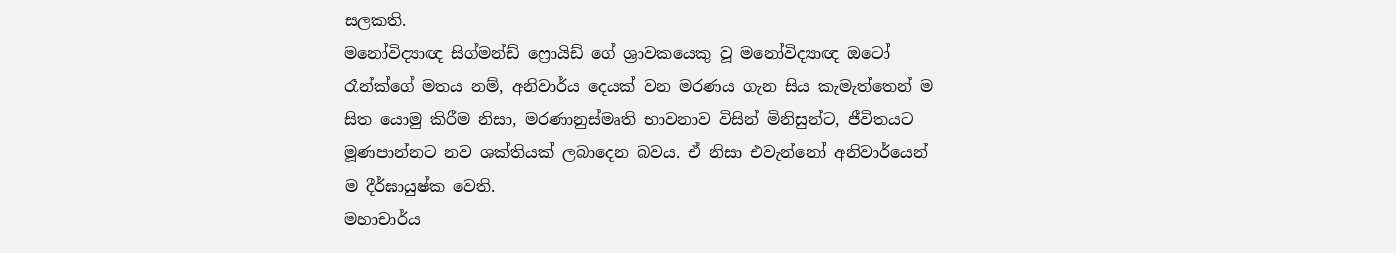සලකති.
මනෝවිද්‍යාඥ සිග්මන්ඩ් ෆ්‍රොයිඩ් ගේ ශ්‍රාවකයෙකු වූ මනෝවිද්‍යාඥ ඔටෝ රෑන්ක්ගේ මතය නම්, අනිවාර්ය දෙයක් වන මරණය ගැන සිය කැමැත්තෙන් ම සිත යොමු කිරීම නිසා, මරණානුස්මෘති භාවනාව විසින් මිනිසුන්ට, ජීවිතයට මූණපාන්නට නව ශක්තියක් ලබාදෙන බවය. ඒ නිසා එවැන්නෝ අනිවාර්යෙන් ම දීර්ඝායුෂ්ක වෙති.
මහාචාර්ය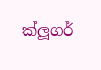ක්ලූගර්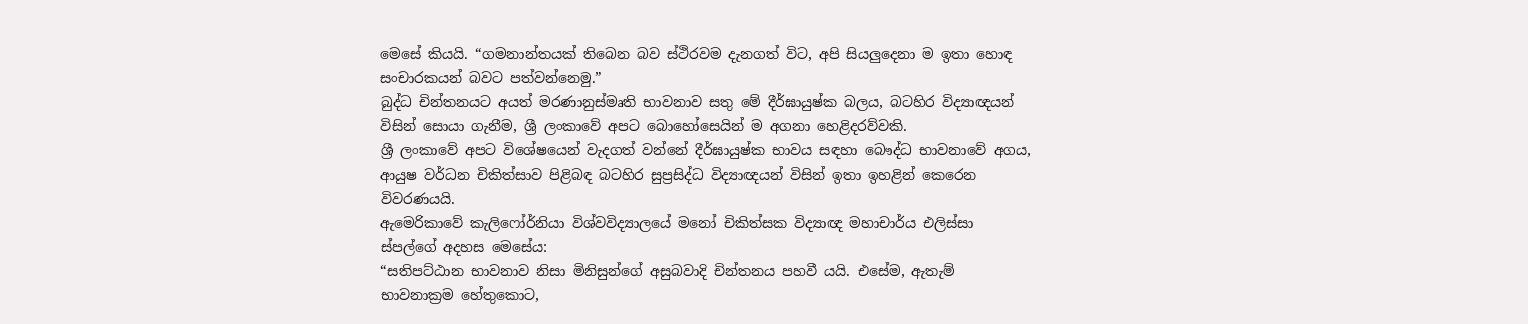මෙසේ කියයි. “ගමනාන්තයක් තිබෙන බව ස්ථිරවම දැනගත් විට, අපි සියලුදෙනා ම ඉතා හොඳ සංචාරකයන් බවට පත්වන්නෙමු.”
බුද්ධ චින්තනයට අයත් මරණානුස්මෘති භාවනාව සතු මේ දීර්ඝායුෂ්ක බලය, බටහිර විද්‍යාඥයන් විසින් සොයා ගැනීම, ශ්‍රී ලංකාවේ අපට බොහෝසෙයින් ම අගනා හෙළිදරව්වකි.
ශ්‍රී ලංකාවේ අපට විශේෂයෙන් වැදගත් වන්නේ දීර්ඝායුෂ්ක භාවය සඳහා බෞද්ධ භාවනාවේ අගය, ආයුෂ වර්ධන චිකිත්සාව පිළිබඳ බටහිර සුප්‍රසිද්ධ විද්‍යාඥයන් විසින් ඉතා ඉහළින් කෙරෙන විවරණයයි.
ඇමෙරිකාවේ කැලි‍ෆෝර්නියා විශ්වවිද්‍යාලයේ මනෝ චිකිත්සක විද්‍යාඥ මහාචාර්ය එලිස්සා ස්පල්ගේ අදහස මෙසේය:
“සතිපට්ඨාන භාවනාව නිසා මිනිසුන්ගේ අසුබවාදි චින්තනය පහවී යයි. එසේම, ඇතැම් භාවනාක්‍රම හේතුකොට,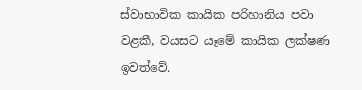ස්වාභාවික කායික පරිහානිය පවා වළකී, වයසට යෑමේ කායික ලක්ෂණ ඉවත්වේ.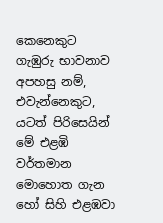කෙනෙකුට ගැඹුරු භාවනාව අපහසු නම්, එවැන්නෙකුට, යටත් පිරිසෙයින් මේ එළඹි වර්තමාන මොහොත ගැන හෝ සිහි එළඹවා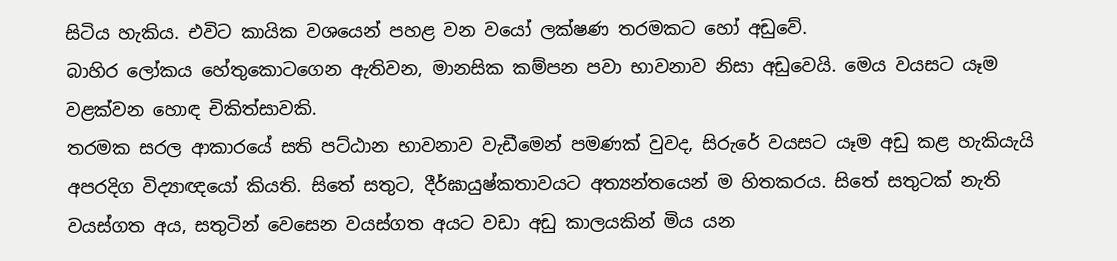සිටිය හැකිය. එවිට කායික වශයෙන් පහළ වන වයෝ ලක්ෂණ තරමකට හෝ අඩුවේ.
බාහිර ලෝකය හේතුකොටගෙන ඇතිවන, මානසික කම්පන පවා භාවනාව නිසා අඩුවෙයි. මෙය වයසට යෑම වළක්වන හොඳ චිකිත්සාවකි.
තරමක සරල ආකාරයේ සති පට්ඨාන භාවනාව වැඩීමෙන් පමණක් වුවද, සිරුරේ වයසට යෑම අඩු කළ හැකියැයි අපරදිග විද්‍යාඥයෝ කියති. සිතේ සතුට, දීර්ඝායුෂ්කතාවයට අත්‍යන්තයෙන් ම හිතකරය. සිතේ සතුටක් නැති වයස්ගත අය, සතුටින් වෙසෙන වයස්ගත අයට වඩා අඩු කාලයකින් මිය යන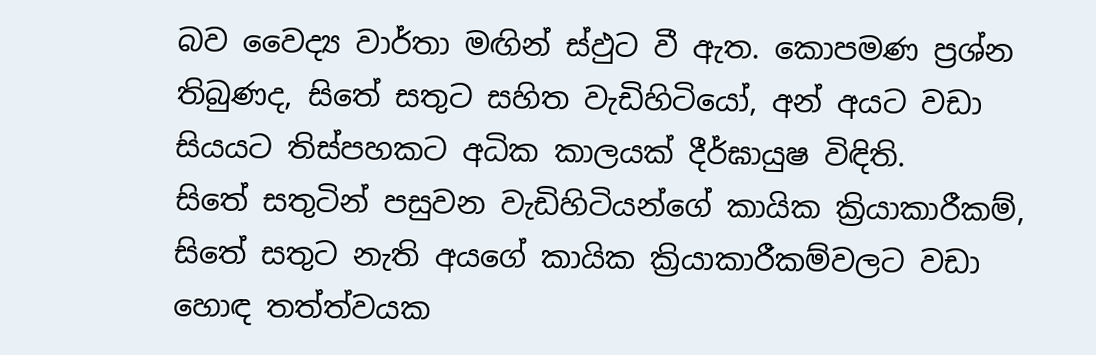බව වෛද්‍ය වාර්තා මඟින් ස්ඵුට වී ඇත. කොපමණ ප්‍රශ්න තිබුණද, සිතේ සතුට සහිත වැඩිහිටියෝ, අන් අයට වඩා සියයට තිස්පහකට අධික කාලයක් දීර්ඝායුෂ විඳිති.
සිතේ සතුටින් පසුවන වැඩිහිටියන්ගේ කායික ක්‍රියාකාරීකම්, සිතේ සතුට නැති අයගේ කායික ක්‍රියාකාරීකම්වලට වඩා හොඳ තත්ත්වයක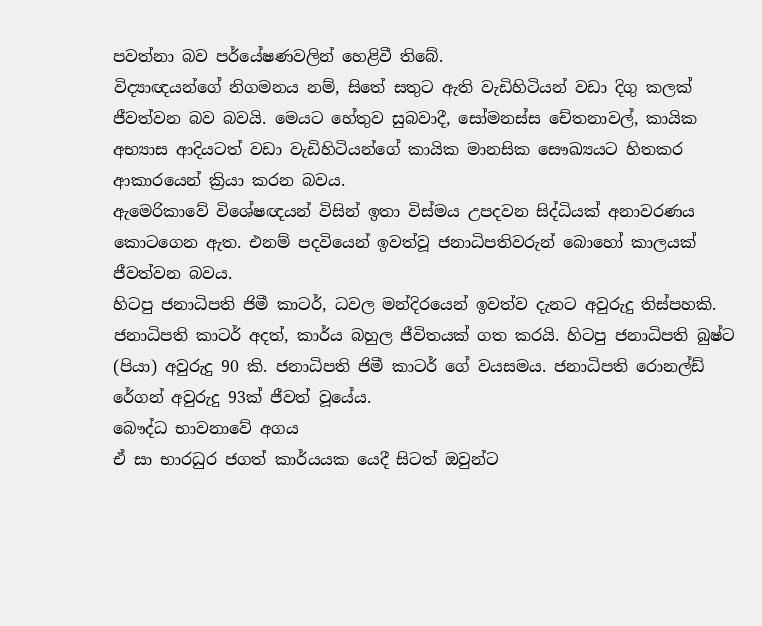පවත්නා බව පර්යේෂණවලින් හෙළිවී තිබේ.
විද්‍යාඥයන්ගේ නිගමනය නම්, සිතේ සතුට ඇති වැඩිහිටියන් වඩා දිගු කලක් ජීවත්වන බව බවයි. මෙයට හේතුව සුබවාදී, සෝමනස්ස චේතනාවල්, කායික අභ්‍යාස ආදියටත් වඩා වැඩිහිටියන්ගේ කායික මානසික සෞඛ්‍යයට හිතකර ආකාරයෙන් ක්‍රියා කරන බවය.
ඇමෙරිකාවේ විශේෂඥයන් විසින් ඉතා විස්මය උපදවන සිද්ධියක් අනාවරණය කොටගෙන ඇත. එනම් පදවියෙන් ඉවත්වූ ජනාධිපතිවරුන් බොහෝ කාලයක් ජීවත්වන බවය.
හිටපු ජනාධිපති ජිමී කාටර්, ධවල මන්දිරයෙන් ඉවත්ව දැනට අවුරුදු තිස්පහකි. ජනාධිපති කාටර් අදත්, කාර්ය බහුල ජීවිතයක් ගත කරයි. හිටපු ජනාධිපති බුෂ්ට (පියා) අවුරුදු 90 කි. ජනාධිපති ජිමී කාටර් ගේ වයසමය. ජනාධිපති රොනල්ඩ් රේගන් අවුරුදු 93ක් ජීවත් වූයේය.
බෞද්ධ භාවනාවේ අගය
ඒ සා භාරධුර ජගත් කාර්යයක යෙදී සිටත් ඔවුන්ට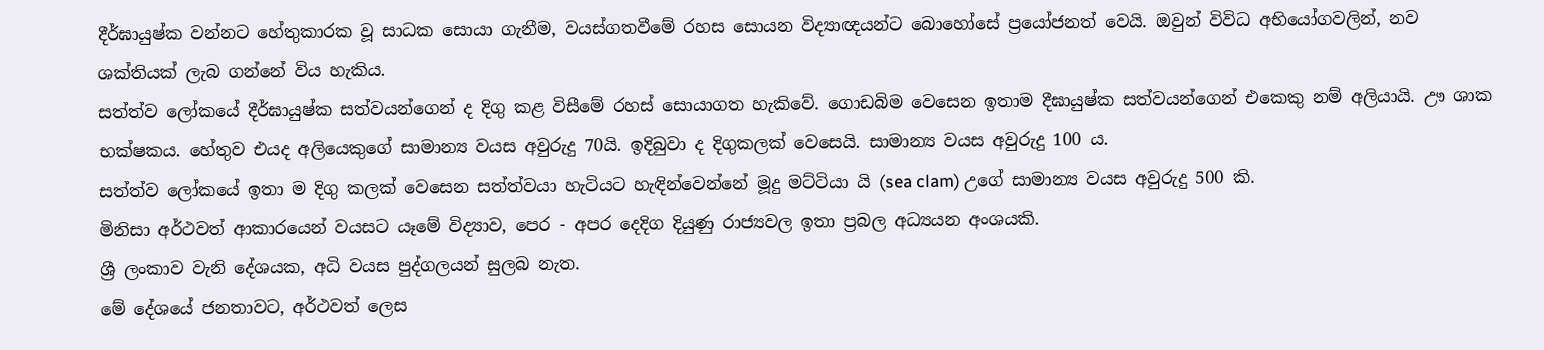දීර්ඝායුෂ්ක වන්නට හේතුකාරක වූ සාධක සොයා ගැනීම, වයස්ගතවීමේ රහස සොයන විද්‍යාඥයන්ට බොහෝසේ ප්‍රයෝජනත් වෙයි. ඔවුන් විවිධ අභියෝගවලින්, නව ශක්තියක් ලැබ ගන්නේ විය හැකිය.
සත්ත්ව ලෝකයේ දීර්ඝායුෂ්ක සත්වයන්ගෙන් ද දිගු කළ විසීමේ රහස් සොයාගත හැකිවේ. ගොඩබිම වෙසෙන ඉතාම දීඝායුෂ්ක සත්වයන්ගෙන් එකෙකු නම් අලියායි. ඌ ශාක භක්ෂකය. හේතුව එයද අලියෙකුගේ සාමාන්‍ය වයස අවුරුදු 70යි. ඉදිබුවා ද දිගුකලක් වෙසෙයි. සාමාන්‍ය වයස අවුරුදු 100 ය.
සත්ත්ව ලෝකයේ ඉතා ම දිගු කලක් වෙසෙන සත්ත්වයා හැටියට හැඳින්වෙන්නේ මූදු මට්ටියා යි (sea clam) උගේ සාමාන්‍ය වයස අවුරුදු 500 කි.
මිනිසා අර්ථවත් ආකාරයෙන් වයසට යෑමේ විද්‍යාව, පෙර - අපර දෙදිග දියුණු රාජ්‍යවල ඉතා ප්‍රබල අධ්‍යයන අංශයකි.
ශ්‍රී ලංකාව වැනි දේශයක, අධි වයස පුද්ගලයන් සුලබ නැත.
මේ දේශයේ ජනතාවට, අර්ථවත් ලෙස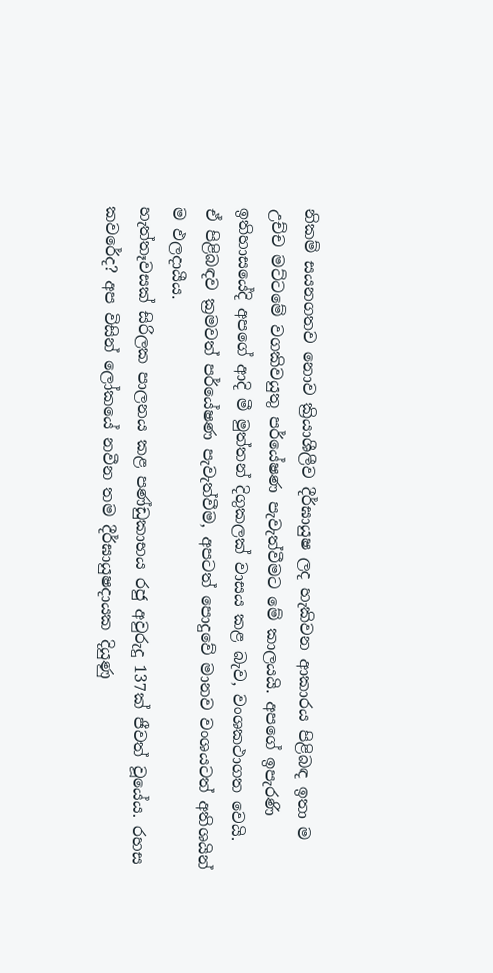නිකම් සයනගතව නොව ක්‍රියාශීලීව දීර්ඝායුෂ ලද හැකිවන ආකාරය පිළිබඳ ඉතා ම උච්ච මට්ටමේ වගකිවයුතු පර්යේෂණ පැවැත්වීමට මේ කාලයයි. අපගේ ඉපැරණි ඉතිහාසයේදි අපගේ ආදි මී මුත්තන් දිගුකලක් වාසය කළ බැව, වංශකථාගත වෙයි.
ඒ පිළිබඳව ක්‍රමවත් පර්යේෂණ පැවැත්වීම, අපටත් පොදුවේ මානව වංශයටත් අතිශයින් ම ඵලදායීය.
හැත්තෑවසක් සිරිලක පාලනය කළ පණ්ඩුකාභය රජු අවුරුදු 137ක් ජීවත් වූයේය. රහස කවරේද? අප විසින් ‍ලෝකයේ නවීන තම දීර්ඝායුෂදායක දියුණු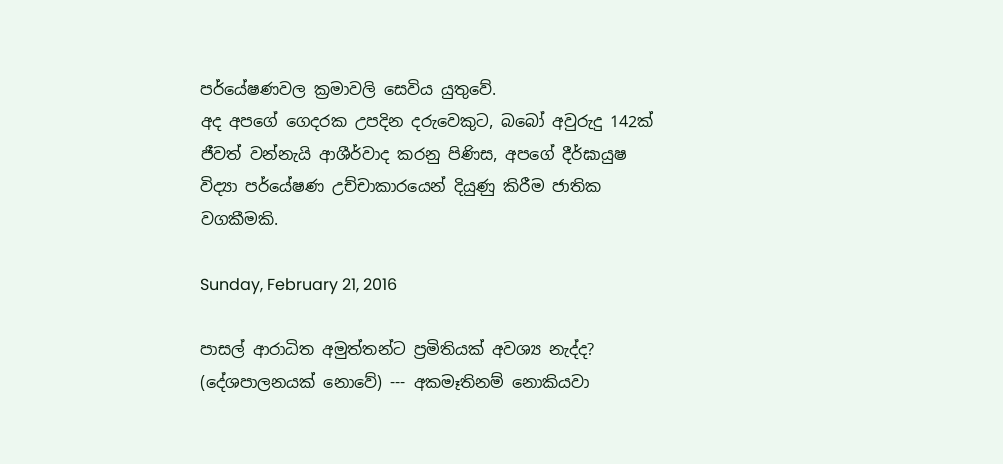පර්යේෂණවල ක්‍රමාවලි සෙවිය යුතුවේ.
අද අපගේ ගෙදරක උපදින දරුවෙකුට, බබෝ අවුරුදු 142ක් ජීවත් වන්නැයි ආශීර්වාද කරනු පිණිස, අපගේ දීර්ඝායුෂ විද්‍යා පර්යේෂණ උච්චාකාරයෙන් දියුණු කිරීම ජාතික වගකීමකි.

Sunday, February 21, 2016

පාසල් ආරාධිත අමුත්තන්ට ප්‍රමිතියක් අවශ්‍ය නැද්ද? (දේශපාලනයක් නොවේ) --- අකමෑතිනම් නොකියවා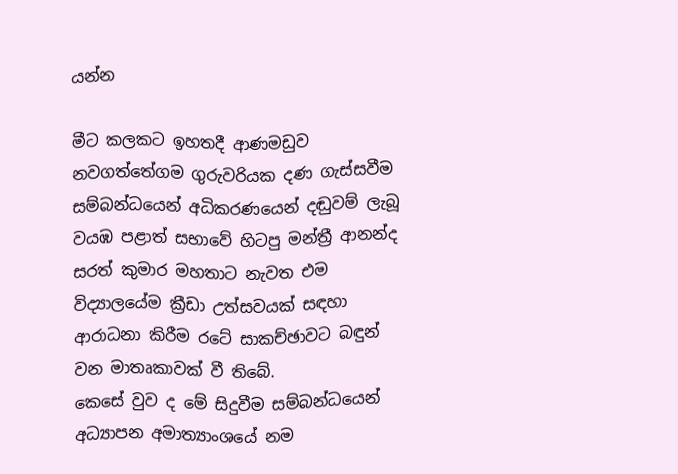යන්න

මීට කලකට ඉහතදී ආණමඩුව නවගත්තේගම ගුරුවරියක දණ ගැස්සවීම සම්බන්ධයෙන් අධිකරණයෙන් දඬුවම් ලැබූ වයඹ පළාත් සභාවේ හිටපු මන්ත්‍රී ආනන්ද සරත් කුමාර මහතාට නැවත එම විද්‍යාලයේම ක්‍රීඩා උත්සවයක් සඳහා ආරාධනා කිරීම රටේ සාකච්ඡාවට බඳුන් වන මාතෘකාවක් වී තිබේ.
කෙසේ වුව ද මේ සිදුවීම සම්බන්ධයෙන් අධ්‍යාපන අමාත්‍යාංශයේ නම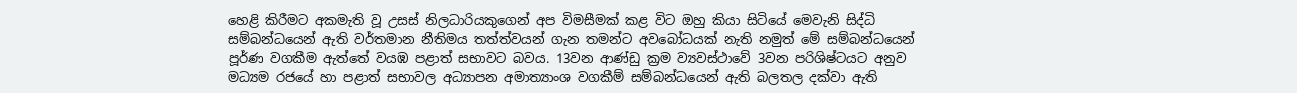හෙළි කිරීමට අකමැති වූ උසස් නිලධාරියකුගෙන් අප විමසීමක් කළ විට ඔහු කියා සිටියේ මෙවැනි සිද්ධි සම්බන්ධයෙන් ඇති වර්තමාන නීතිමය තත්ත්වයන් ගැන තමන්ට අවබෝධයක් නැති නමුත් මේ සම්බන්ධයෙන් පූර්ණ වගකීම ඇත්තේ වයඹ පළාත් සභාවට බවය. 13වන ආණ්ඩු ක්‍රම ව්‍යවස්ථාවේ 3වන පරිශිෂ්ටයට අනුව මධ්‍යම රජයේ හා පළාත් සභාවල අධ්‍යාපන අමාත්‍යාංශ වගකීම් සම්බන්ධයෙන් ඇති බලතල දක්වා ඇති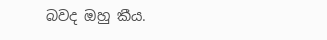බවද ඔහු කීය.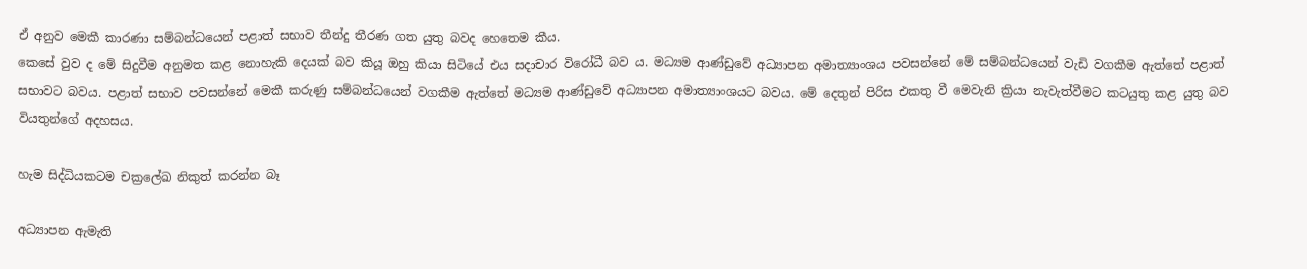ඒ අනුව මෙකී කාරණා සම්බන්ධයෙන් පළාත් සභාව තීන්දු තීරණ ගත යුතු බවද හෙතෙම කීය.
කෙසේ වුව ද මේ සිදුවීම අනුමත කළ නොහැකි දෙයක් බව කියූ ඔහු කියා සිටියේ එය සදාචාර විරෝධී බව ය. මධ්‍යම ආණ්ඩුවේ අධ්‍යාපන අමාත්‍යාංශය පවසන්නේ මේ සම්බන්ධයෙන් වැඩි වගකීම ඇත්තේ පළාත් සභාවට බවය. පළාත් සභාව පවසන්නේ මෙකී කරුණු සම්බන්ධයෙන් වගකීම ඇත්තේ මධ්‍යම ආණ්ඩුවේ අධ්‍යාපන අමාත්‍යාංශයට බවය. මේ දෙතුන් පිරිස එකතු වී මෙවැනි ක්‍රියා නැවැත්වීමට කටයුතු කළ යුතු බව වියතුන්ගේ අදහසය.

හැම සිද්ධියකටම චක්‍රලේඛ නිකුත් කරන්න බෑ

අධ්‍යාපන ඇමැති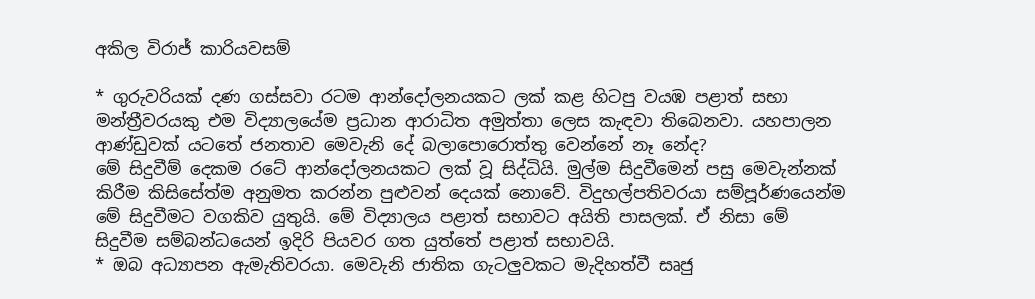අකිල වි‍රාජ් කාරියවසම්

* ගුරුවරියක් දණ ගස්සවා රටම ආන්දෝලනයකට ලක් කළ හිටපු වයඹ පළාත් සභා මන්ත්‍රීවරයකු එම විද්‍යාලයේම ප්‍රධාන ආරාධිත අමුත්තා ලෙස කැඳවා තිබෙනවා. යහපාලන ආණ්ඩුවක් යටතේ ජනතාව මෙවැනි දේ බලාපොරොත්තු වෙන්නේ නෑ නේද?
මේ සිදුවීම් දෙකම රටේ ආන්දෝලනයකට ලක් වූ සිද්ධියි. මුල්ම සිදුවීමෙන් පසු මෙවැන්නක් කිරීම කිසිසේත්ම අනුමත කරන්න පුළුවන් දෙයක් නොවේ. විදුහල්පතිවරයා සම්පූර්ණයෙන්ම මේ සිදුවීමට වගකිව යුතුයි. මේ විද්‍යාලය පළාත් සභාවට අයිති පාසලක්. ඒ නිසා මේ සිදුවීම සම්බන්ධයෙන් ඉදිරි පියවර ගත යුත්තේ පළාත් සභාවයි.
* ඔබ අධ්‍යාපන ඇමැතිවරයා. මෙවැනි ජාතික ගැටලුවකට මැදිහත්වී සෘජු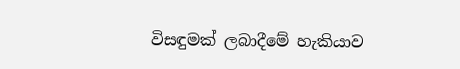විසඳුමක් ලබාදීමේ හැකියාව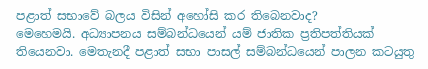පළාත් සභාවේ බලය විසින් අහෝසි කර තිබෙනවාද?
මෙහෙමයි. අධ්‍යාපනය සම්බන්ධයෙන් යම් ජාතික ප්‍රතිපත්තියක් තියෙනවා. මෙතැනදී පළාත් සභා පාසල් සම්බන්ධයෙන් පාලන කටයුතු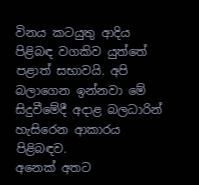විනය කටයුතු ආදිය පිළිබඳ වගකිව යුත්තේ පළාත් සභාවයි. අපි බලාගෙන ඉන්නවා මේ සිදුවීමේදී අදාළ බලධාරින් හැසිරෙන ආකාරය පිළිබඳව.
අනෙක් අතට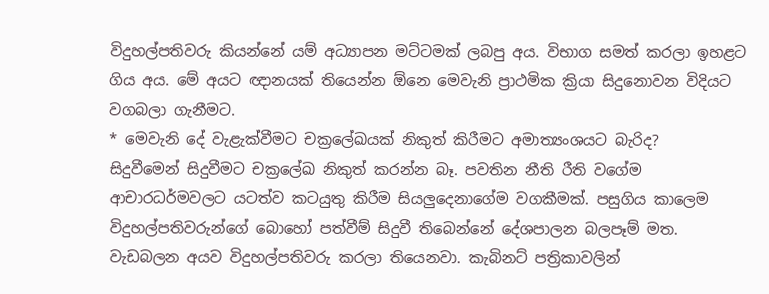විදුහල්පතිවරු කියන්නේ යම් අධ්‍යාපන මට්ටමක් ලබපු අය. විභාග සමත් කරලා ඉහළට ගිය අය. මේ අයට ඥානයක් තියෙන්න ඕනෙ මෙවැනි ප්‍රාථමික ක්‍රියා සිදුනොවන විදියට වගබලා ගැනීමට.
* මෙවැනි දේ වැළැක්වීමට චක්‍රලේඛයක් නිකුත් කිරීමට අමාත්‍යංශයට බැරිද?
සිදුවීමෙන් සිදුවීමට චක්‍රලේඛ නිකුත් කරන්න බෑ. පවතින නීති රීති වගේම ආචාරධර්මවලට යටත්ව කටයුතු කිරීම සියලුදෙනාගේම වගකීමක්. පසුගිය කාලෙම විදුහල්පතිවරුන්ගේ බොහෝ පත්වීම් සිදුවී තිබෙන්නේ දේශපාලන බලපෑම් මත.
වැඩබලන අයව විදුහල්පතිවරු කරලා තියෙනවා. කැබිනට් පත්‍රිකාවලින්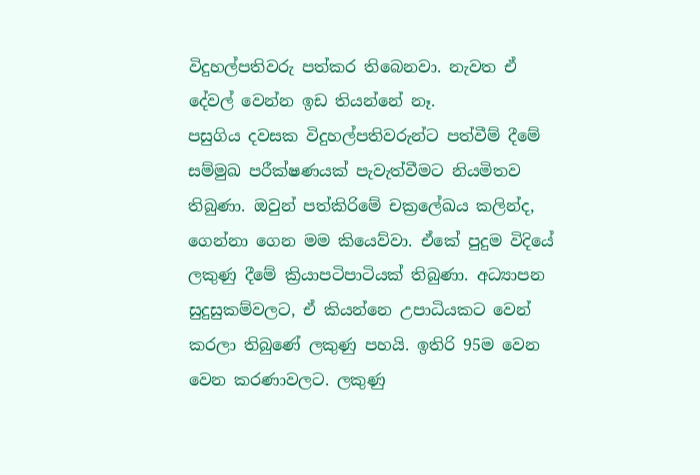විදුහල්පතිවරු පත්කර තිබෙනවා. නැවත ඒ දේවල් වෙන්න ඉඩ තියන්නේ නෑ.
පසුගිය දවසක විදුහල්පතිවරුන්ට පත්වීම් දීමේ සම්මුඛ පරීක්ෂණයක් පැවැත්වීමට නියමිතව තිබුණා. ඔවුන් පත්කිරිමේ චක්‍රලේඛය කලින්ද, ගෙන්නා ගෙන මම කියෙව්වා. ඒකේ පුදුම විදියේ ලකුණු දීමේ ක්‍රියාපටිපාටියක් තිබුණා. අධ්‍යාපන සුදුසුකම්වලට, ඒ කියන්නෙ උපාධියකට වෙන් කරලා තිබුණේ ලකුණු පහයි. ඉතිරි 95ම වෙන වෙන කරණාවලට. ලකුණු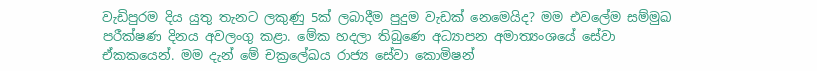වැඩිපුරම දිය යුතු තැනට ලකුණු 5ක් ලබාදීම පුදුම වැඩක් නෙමෙයිද? මම එවලේම සම්මුඛ පරීක්ෂණ දිනය අවලංගු කළා. මේක හදලා තිබුණෙ අධ්‍යාපන අමාත්‍යංශයේ සේවා ඒකකයෙන්. මම දැන් මේ චක්‍රලේඛය රාජ්‍ය සේවා කොමිෂන්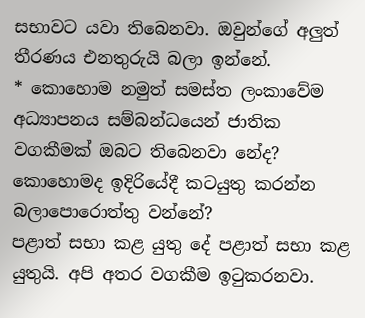සභාවට යවා තිබෙනවා. ඔවුන්ගේ අලුත් තීරණය එනතුරුයි බලා ඉන්නේ.
* කොහොම නමුත් සමස්ත ලංකාවේම අධ්‍යාපනය සම්බන්ධයෙන් ජාතික වගකීමක් ඔබට තිබෙනවා නේද? කොහොමද ඉදිරියේදී කටයුතු කරන්න බලාපොරොත්තු වන්නේ?
පළාත් සභා කළ යුතු දේ පළාත් සභා කළ යුතුයි. අපි අතර වගකීම ඉටුකරනවා.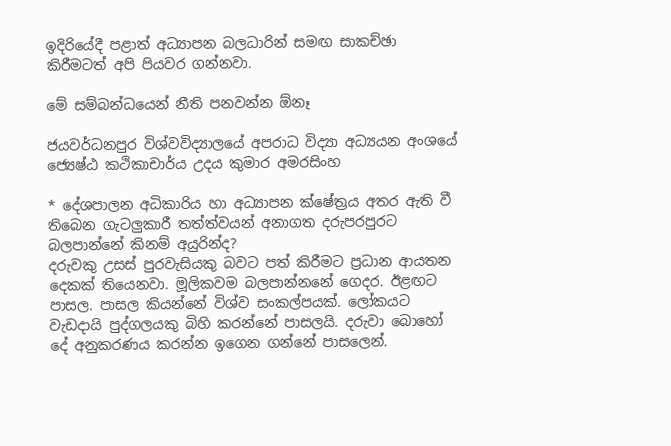ඉදිරියේදී පළාත් අධ්‍යාපන බලධාරින් සමඟ සාකච්ඡා කිරීමටත් අපි පියවර ගන්නවා.

මේ සම්බන්ධයෙන් නීති පනවන්න ඕනෑ

ජයවර්ධනපුර විශ්වවිද්‍යාලයේ අපරාධ විද්‍යා අධ්‍යයන අංශයේ ජ්‍යෙෂ්ඨ කථිකාචාර්ය උදය කුමාර අමරසිංහ

* දේශපාලන අධිකාරිය හා අධ්‍යාපන ක්ෂේත්‍රය අතර ඇති වී තිබෙන ගැටලුකාරී තත්ත්වයන් අනාගත දරුපරපුරට බලපාන්නේ කිනම් අයුරින්ද?
දරුවකු උසස් පුරවැසියකු බවට පත් කිරීමට ප්‍රධාන ආයතන දෙකක් තියෙනවා. මූලිකවම බලපාන්නනේ ගෙදර. ඊළඟට පාසල. පාසල කියන්නේ විශ්ව සංකල්පයක්. ලෝකයට වැඩදායි පුද්ගලයකු බිහි කරන්නේ පාසලයි. දරුවා බොහෝ දේ අනුකරණය කරන්න ඉගෙන ගන්නේ පාසලෙන්.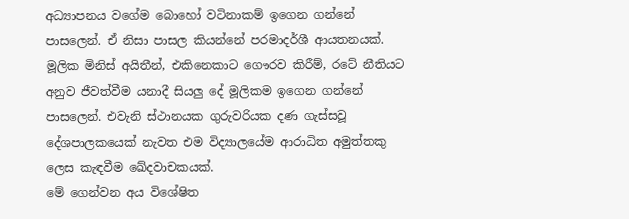අධ්‍යාපනය වගේම බොහෝ වටිනාකම් ඉගෙන ගන්නේ පාසලෙන්. ඒ නිසා පාසල කියන්නේ පරමාදර්ශී ආයතනයක්.
මූලික මිනිස් අයිතීන්, එකිනෙකාට ගෞරව කිරීම්, රටේ නීතියට අනුව ජීවත්වීම යනාදී සියලු දේ මූලිකම ඉගෙන ගන්නේ පාසලෙන්. එවැනි ස්ථානයක ගුරුවරියක දණ ගැස්සවූ දේශපාලකයෙක් නැවත එම විද්‍යාලයේම ආරාධිත අමුත්තකු ලෙස කැඳවීම ඛේදවාචකයක්.
මේ ගෙන්වන අය විශේෂිත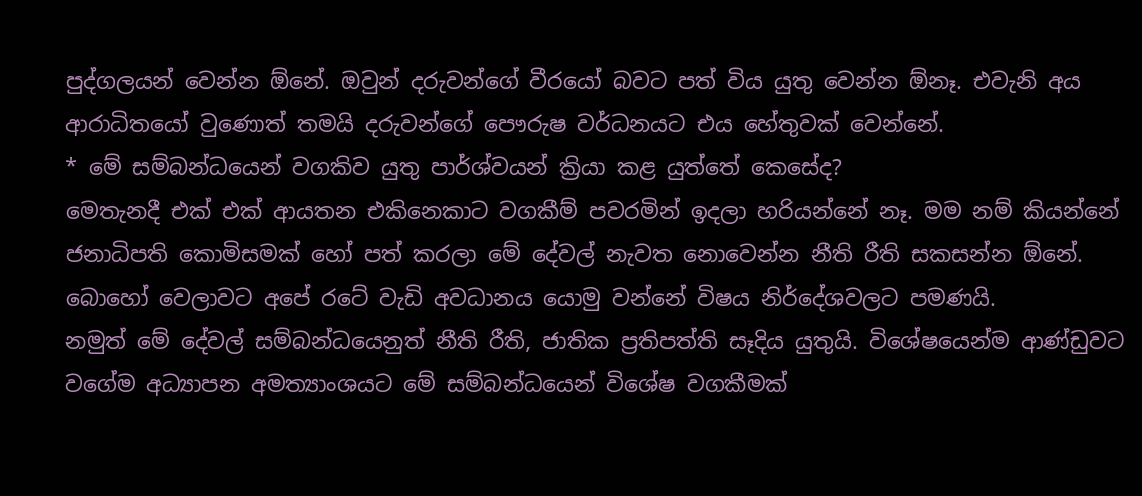පුද්ගලයන් වෙන්න ඕනේ. ඔවුන් දරුවන්ගේ වීරයෝ බවට පත් විය යුතු වෙන්න ඕනෑ. එවැනි අය ආරාධිතයෝ වුණොත් තමයි දරුවන්ගේ පෞරුෂ වර්ධනයට එය හේතුවක් වෙන්නේ.
* මේ සම්බන්ධයෙන් වගකිව යුතු පාර්ශ්වයන් ක්‍රියා කළ යුත්තේ කෙසේද?
මෙතැනදී එක් එක් ආයතන එකිනෙකාට වගකීම් පවරමින් ඉදලා හරියන්නේ නෑ. මම නම් කියන්නේ ජනාධිපති කොමිසමක් හෝ පත් කරලා මේ දේවල් නැවත නොවෙන්න නීති රීති සකසන්න ඕනේ. බොහෝ වෙලාවට අපේ රටේ වැඩි අවධානය යොමු වන්නේ විෂය නිර්දේශවලට පමණයි.
නමුත් මේ දේවල් සම්බන්ධයෙනුත් නීති රීති, ජාතික ප්‍රතිපත්ති සෑදිය යුතුයි. විශේෂයෙන්ම ආණ්ඩුවට වගේම අධ්‍යාපන අමත්‍යාංශයට මේ සම්බන්ධයෙන් විශේෂ වගකීමක්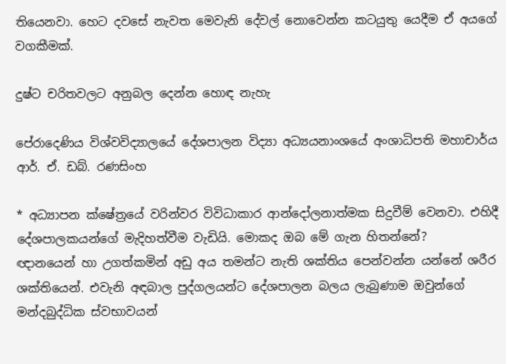තියෙනවා. හෙට දවසේ නැවත මෙවැනි දේවල් නොවෙන්න කටයුතු යෙදීම ඒ අයගේ වගකීමක්.

දුෂ්ට චරිතවලට අනුබල දෙන්න හොඳ නැහැ

පේරාදෙණිය විශ්වවිද්‍යාලයේ දේශපාලන විද්‍යා අධ්‍යයනාංශයේ අංශාධිපති මහාචාර්ය ආර්. ඒ. ඩබ්. රණසිංහ

* අධ්‍යාපන ක්ෂේත්‍රයේ වරින්වර විවිධාකාර ආන්දෝලනාත්මක සිදුවීම් වෙනවා. එහිදී දේශපාලකයන්ගේ මැදිහත්වීම වැඩියි. මොකද ඔබ මේ ගැන හිතන්නේ?
ඥානයෙන් හා උගත්කමින් අඩු අය තමන්ට නැති ශක්තිය පෙන්වන්න යන්නේ ශරීර ශක්තියෙන්. එවැනි අඳබාල පුද්ගලයන්ට දේශපාලන බලය ලැබුණාම ඔවුන්ගේ මන්දබුද්ධික ස්වභාවයන්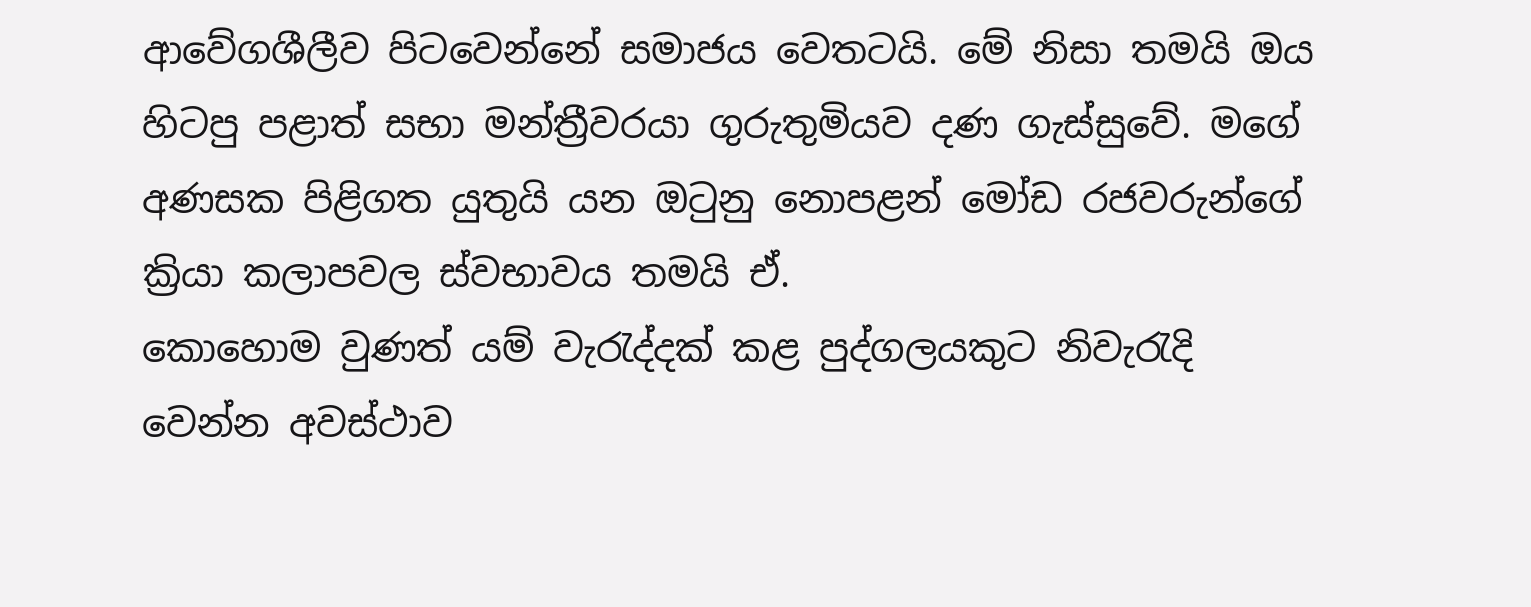ආවේගශීලීව පිටවෙන්නේ සමාජය වෙතටයි. මේ නිසා තමයි ඔය හිටපු පළාත් සභා මන්ත්‍රීවරයා ගුරුතුමියව දණ ගැස්සුවේ. මගේ අණසක පිළිගත යුතුයි යන ඔටුනු නොපළන් මෝඩ රජවරුන්ගේ ක්‍රියා කලාපවල ස්වභාවය තමයි ඒ.
කොහොම වුණත් යම් වැරැද්දක් කළ පුද්ගලයකුට නිවැරැදි වෙන්න අවස්ථාව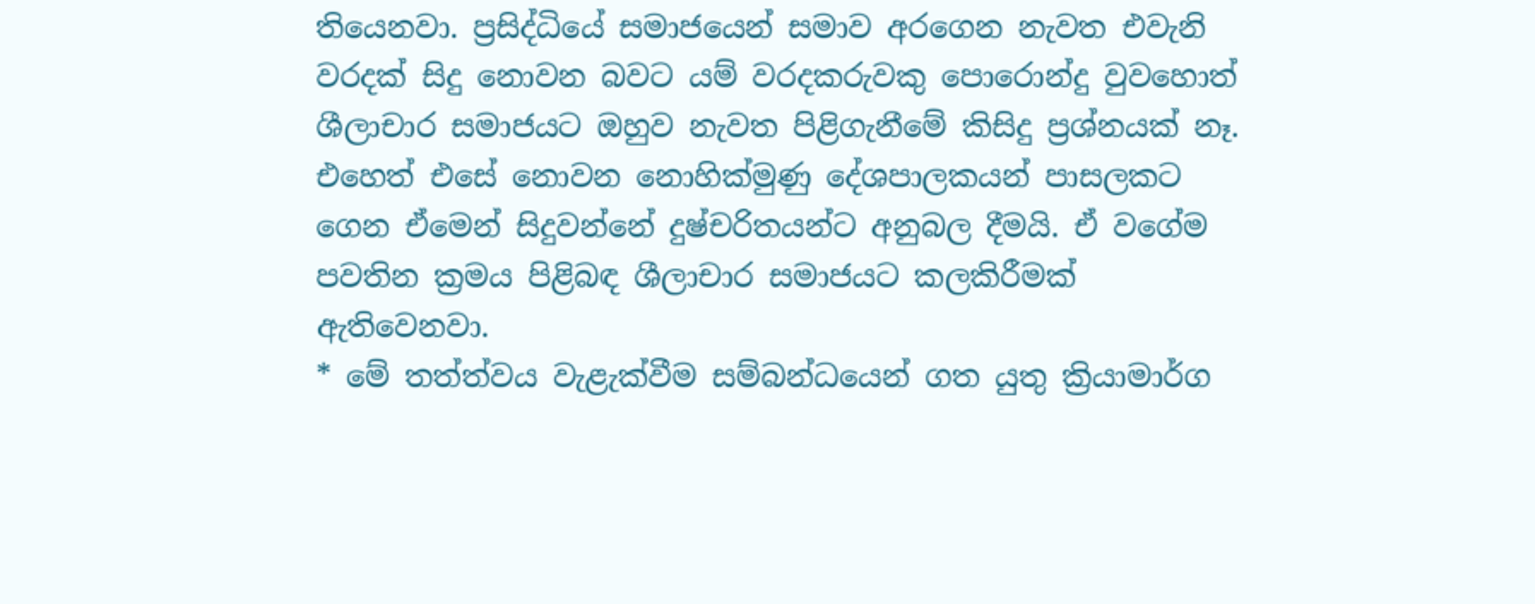තියෙනවා. ප්‍රසිද්ධියේ සමාජයෙන් සමාව අරගෙන නැවත එවැනි වරදක් සිදු නොවන බවට යම් වරදකරුවකු පොරොන්දු වුවහොත් ශීලාචාර සමාජයට ඔහුව නැවත පිළිගැනීමේ කිසිදු ප්‍රශ්නයක් නෑ.
එහෙත් එසේ නොවන නොහික්මුණු දේශපාලකයන් පාසලකට ගෙන ඒමෙන් සිදුවන්නේ දුෂ්චරිතයන්ට අනුබල දීමයි. ඒ වගේම පවතින ක්‍රමය පිළිබඳ ශීලාචාර සමාජයට කලකිරීමක් ඇතිවෙනවා.
* මේ තත්ත්වය වැළැක්වීම සම්බන්ධයෙන් ගත යුතු ක්‍රියාමාර්ග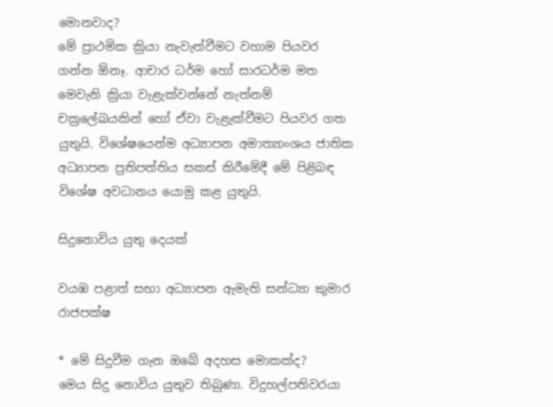මොනවාද?
මේ ප්‍රාථමික ක්‍රියා නැවැත්වීමට වහාම පියවර ගන්න ඕනෑ. ආචාර ධර්ම හෝ සාරධර්ම මත මෙවැනි ක්‍රියා වැළැක්වන්නේ නැත්නම් චක්‍රලේඛයකින් හෝ ඒවා වැළැක්වීමට පියවර ගත යුතුයි. විශේෂයෙන්ම අධ්‍යාපන අමාත්‍යාංශය ජාතික අධ්‍යාපන ප්‍රතිපත්තිය සකස් කිරීමේදී මේ පිළිබඳ විශේෂ අවධානය යොමු කළ යුතුයි.

සිදුනොවිය යුතු දෙයක්

වයඹ පළාත් සභා අධ්‍යාපන ඇමැති සන්ධ්‍යා කුමාර රාජපක්ෂ

* මේ සිදුවීම ගැන ඔබේ අදහස මොකක්ද?
මෙය සිදු නොවිය යුතුව තිබුණා. විදුහල්පතිවරයා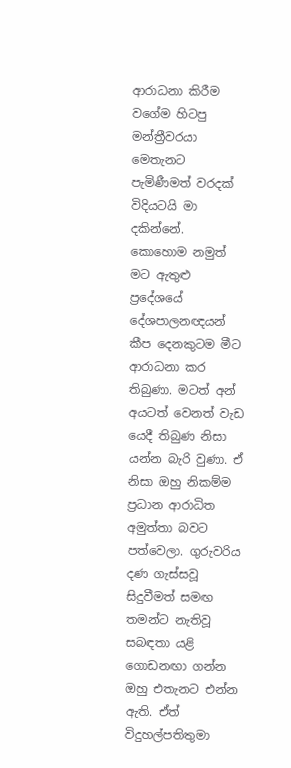ආරාධනා කිරීම වගේම හිටපු මන්ත්‍රීවරයා මෙතැනට පැමිණීමත් වරදක් විදියටයි මා දකින්නේ.
කොහොම නමුත් මට ඇතුළු ප්‍රදේශයේ දේශපාලනඥයන් කීප දෙනකුටම මීට ආරාධනා කර තිබුණා. මටත් අන් අයටත් වෙනත් වැඩ යෙදී තිබුණ නිසා යන්න බැරි වුණා. ඒ නිසා ඔහු නිකම්ම ප්‍රධාන ආරාධිත අමුත්තා බවට පත්වෙලා. ගුරුවරිය දණ ගැස්සවූ සිදුවීමත් සමඟ තමන්ට නැතිවූ සබඳතා යළි ගොඩනඟා ගන්න ඔහු එතැනට එන්න ඇති. ඒත් විදුහල්පතිතුමා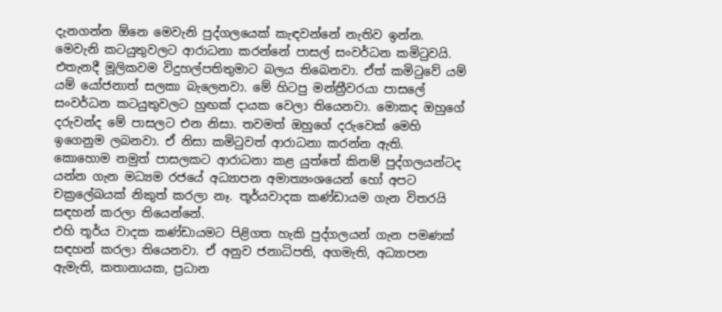දැනගන්න ඕනෙ මෙවැනි පුද්ගලයෙක් කැඳවන්නේ නැතිව ඉන්න.
මෙවැනි කටයුතුවලට ආරාධනා කරන්නේ පාසල් සංවර්ධන කමිටුවයි. එතැනදී මූලිකවම විදුහල්පතිතුමාට බලය තිබෙනවා. ඒත් කමිටුවේ යම් යම් යෝජනාත් සලකා බැලෙනවා. මේ හිටපු මන්ත්‍රීවරයා පාසලේ සංවර්ධන කටයුතුවලට හුඟක් දායක වෙලා තියෙනවා. මොකද ඔහුගේ දරුවන්ද මේ පාසලට එන නිසා. තවමත් ඔහුගේ දරුවෙක් මෙහි ඉගෙනුම ලබනවා. ඒ නිසා කමිටුවත් ආරාධනා කරන්න ඇති.
කොහොම නමුත් පාසලකට ආරාධනා කළ යුත්තේ කිනම් පුද්ගලයන්ටද යන්න ගැන මධ්‍යම රජයේ අධ්‍යාපන අමාත්‍යංශයෙන් හෝ අපට චක්‍රලේඛයක් නිකුත් කරලා නෑ. තූර්යවාදක කණ්ඩායම ගැන විතරයි සඳහන් කරලා තියෙන්නේ.
එහි තූර්ය වාදක කණ්ඩායමට පිළිගත හැකි පුද්ගලයන් ගැන පමණක් සඳහන් කරලා තියෙනවා. ඒ අනුව ජනාධිපති, අගමැති, අධ්‍යාපන ඇමැති, කතානායක, ප්‍රධාන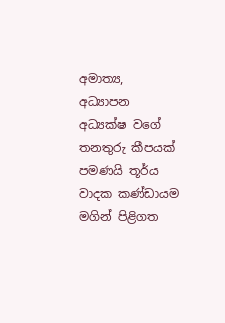අමාත්‍ය, අධ්‍යාපන අධ්‍යක්ෂ වගේ තනතුරු කීපයක් පමණයි තූර්ය වාදක ‍කණ්ඩායම මගින් පිළිගත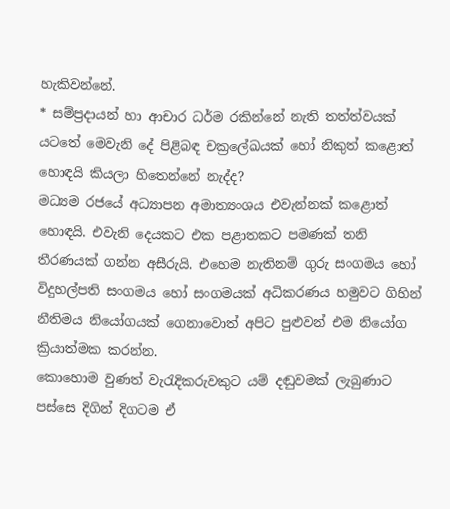හැකිවන්නේ.
* සම්ප්‍රදායන් හා ආචාර ධර්ම රකින්නේ නැති තත්ත්වයක් යටතේ මෙවැනි දේ පිළිබඳ චක්‍රලේඛයක් හෝ නිකුත් කළොත් හොඳයි කියලා හිතෙන්නේ නැද්ද?
මධ්‍යම රජයේ අධ්‍යාපන අමාත්‍යංශය එවැන්නක් කළොත් හොඳයි. එවැනි දෙයකට එක පළාතකට පමණක් තනි තීරණයක් ගන්න අසීරුයි. එහෙම නැතිනම් ගුරු සංගමය හෝ විදුහල්පති සංගමය හෝ සංගමයක් අධිකරණය හමුවට ගිහින් නීතිමය නියෝගයක් ගෙනාවොත් අපිට පුළුවන් එම නියෝග ක්‍රියාත්මක කරන්න.
කොහොම වුණත් වැරැදිකරුවකුට යම් දඬුවමක් ලැබුණාට පස්සෙ දිගින් දිගටම ඒ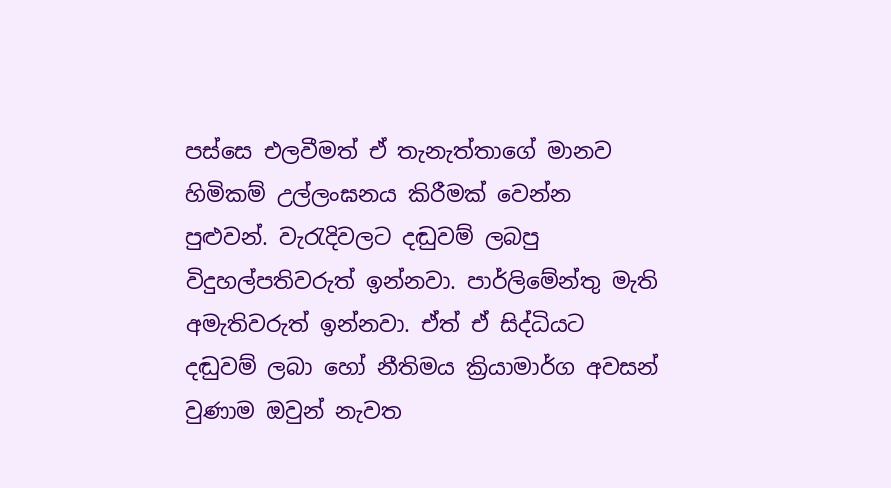පස්සෙ එලවීමත් ඒ තැනැත්තාගේ මානව හිමිකම් උල්ලංඝනය කිරීමක් වෙන්න පුළුවන්. වැරැදිවලට දඬුවම් ලබපු විදුහල්පතිවරුත් ඉන්නවා. පාර්ලිමේන්තු මැති අමැතිවරුත් ඉන්නවා. ඒත් ඒ සිද්ධියට දඬුවම් ලබා හෝ නීතිමය ක්‍රියාමාර්ග අවසන් වුණාම ඔවුන් නැවත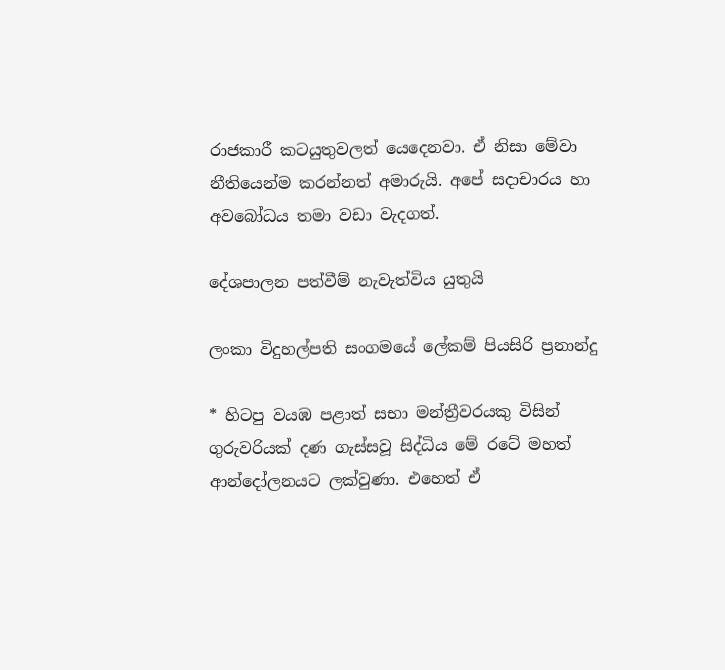රාජකාරී කටයුතුවලත් යෙදෙනවා. ඒ නිසා මේවා නීතියෙන්ම කරන්නත් අමාරුයි. අපේ සදාචාරය හා අවබෝධය තමා වඩා වැදගත්.

දේශපාලන පත්වීම් නැවැත්විය යුතුයි

ලංකා විදුහල්පති සංගමයේ ලේකම් පියසිරි ප්‍රනාන්දු

* හිටපු වයඹ පළාත් සභා මන්ත්‍රීවරයකු විසින් ගුරුවරියක් දණ ගැස්සවූ සිද්ධිය මේ රටේ මහත් ආන්දෝලනයට ලක්වුණා. එහෙත් ඒ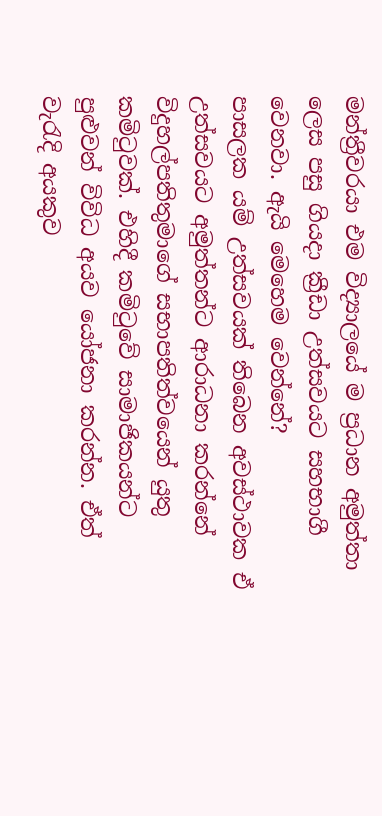මන්ත්‍රීවරයා එම විද්‍යාලයේ ම ප්‍රධාන අමුත්තා ලෙස පසු ගියදා ක්‍රීඩා උත්සවයට සහභාගී වෙනවා. ඇයි මෙහෙම වෙන්නේ?
පාසලක යම් උත්සවයක් තිබෙන අවස්ථාවක ඒ උත්සවයට අමුත්තන්ට ආරාධනා කරන්නේ විදුහල්පතිතුමාගේ සභාපතිත්වයෙන් යුතු කමිටුවක්. එහිදී කමිටුවේ සාමාජිකයන්ට පුළුවන් විවිධ අයව යෝජනා කරන්න. ඒත් වැරැදි අයකුව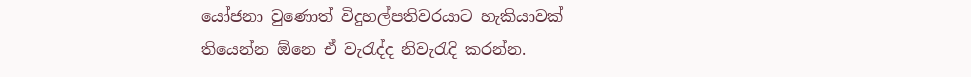යෝජනා වුණොත් විදුහල්පතිවරයාට හැකියාවක් තියෙන්න ඕනෙ ඒ වැරැද්ද නිවැරැදි කරන්න.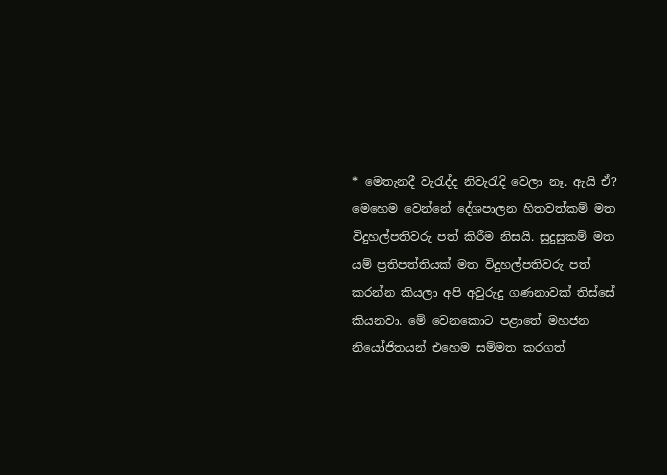* මෙතැනදී වැරැද්ද නිවැරැදි වෙලා නෑ. ඇයි ඒ?
මෙහෙම වෙන්නේ දේශපාලන හිතවත්කම් මත විදුහල්පතිවරු පත් කිරීම නිසයි. සුදුසුකම් මත යම් ප්‍රතිපත්තියක් මත විදුහල්පතිවරු පත් කරන්න කියලා අපි අවුරුදු ගණනාවක් තිස්සේ කියනවා. මේ වෙනකොට පළාතේ මහජන නියෝජිතයන් එහෙම සම්මත කරගත්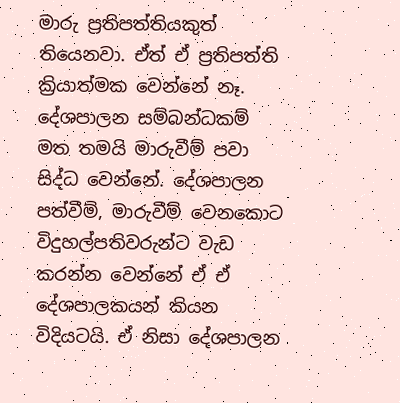මාරු ප්‍රතිපත්තියකුත් තියෙනවා. ඒත් ඒ ප්‍රතිපත්ති ක්‍රියාත්මක වෙන්නේ නෑ. දේශපාලන සම්බන්ධකම් මත තමයි මාරුවීම් පවා සිද්ධ වෙන්නේ. දේශපාලන පත්වීම්, මාරුවීම් වෙනකොට විදුහල්පතිවරුන්ට වැඩ කරන්න වෙන්නේ ඒ ඒ දේශපාලකයන් කියන විදියටයි. ඒ නිසා දේශපාලන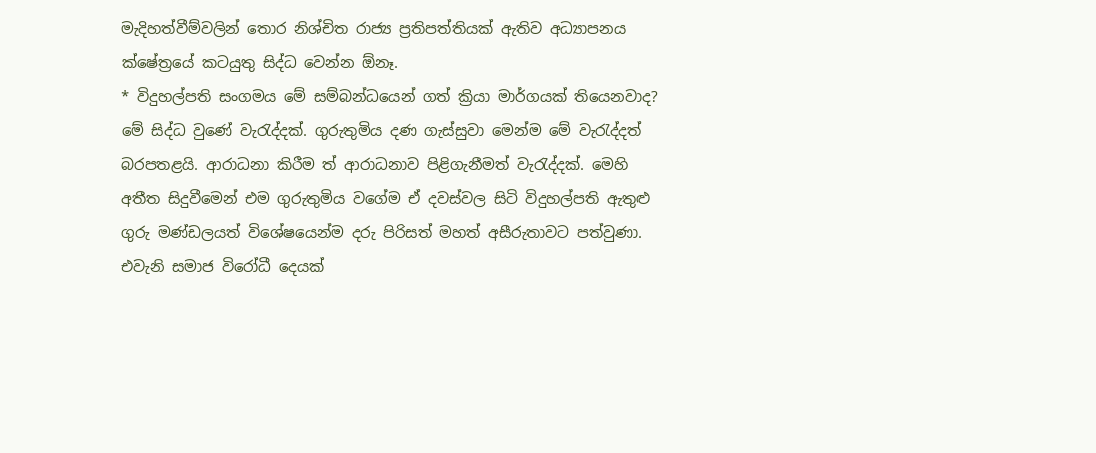මැදිහත්වීම්වලින් තොර නිශ්චිත රාජ්‍ය ප්‍රතිපත්තියක් ඇතිව අධ්‍යාපනය ක්ෂේත්‍රයේ කටයුතු සිද්ධ වෙන්න ඕනෑ.
* විදුහල්පති සංගමය මේ සම්බන්ධයෙන් ගත් ක්‍රියා මාර්ගයක් තියෙනවාද?
මේ සිද්ධ වුණේ වැරැද්දක්. ගුරුතුමිය දණ ගැස්සුවා මෙන්ම මේ වැරැද්දත් බරපතළයි. ආරාධනා කිරීම ත් ආරාධනාව පිළිගැනීමත් වැරැද්දක්. මෙහි අතීත සිදුවීමෙන් එම ගුරුතුමිය වගේම ඒ දවස්වල සිටි විදුහල්පති ‍ඇතුළු ගුරු මණ්ඩලයත් විශේෂයෙන්ම දරු පිරිසත් මහත් අසීරුතාවට පත්වුණා. එවැනි සමාජ විරෝධී දෙයක්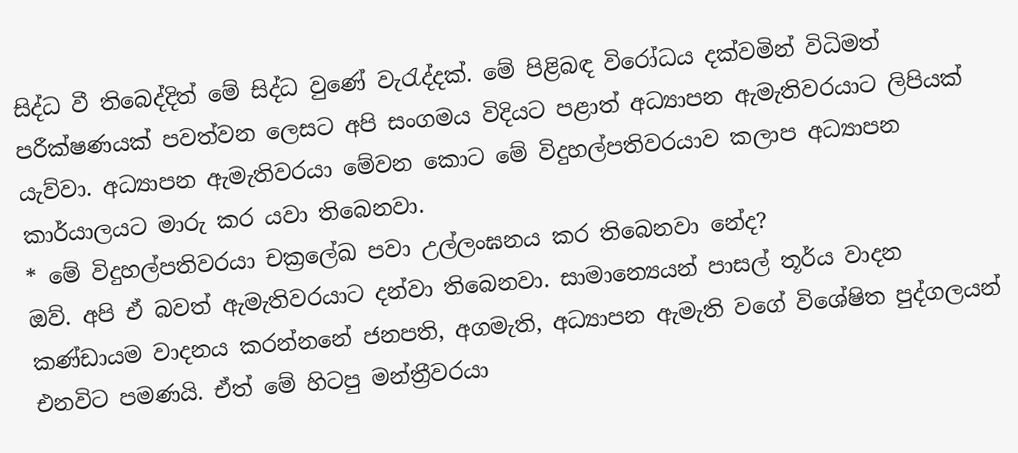සිද්ධ වී තිබෙද්දිත් මේ සිද්ධ වුණේ වැරැද්දක්. මේ පිළිබඳ විරෝධය දක්වමින් විධිමත් පරීක්ෂණයක් පවත්වන ලෙසට අපි සංගමය විදියට පළාත් අධ්‍යාපන ඇමැතිවරයාට ලිපියක් යැව්වා. අධ්‍යාපන ඇමැතිවරයා මේවන කොට මේ විදුහල්පතිවරයාව කලාප අධ්‍යාපන කාර්යාලයට මාරු කර යවා තිබෙනවා.
* මේ විදුහල්පතිවරයා චක්‍රලේඛ පවා උල්ලංඝනය කර තිබෙනවා නේද?
ඔව්. අපි ඒ බවත් ඇමැතිවරයාට දන්වා තිබෙනවා. සාමාන්‍යෙයන් පාසල් තූර්ය වාදන කණ්ඩායම වාදනය කරන්නනේ ජනපති, අගමැති, අධ්‍යාපන ඇමැති වගේ විශේෂිත පුද්ගලයන් එනවිට පමණයි. ඒත් මේ හිටපු මන්ත්‍රීවරයා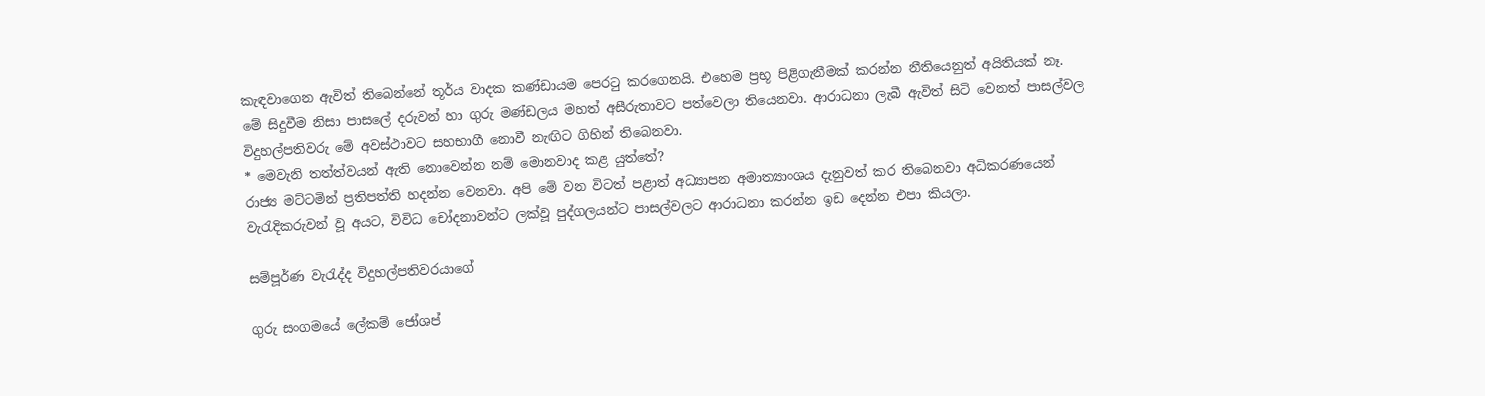කැඳවාගෙන ඇවිත් තිබෙන්නේ තූර්ය වාදක කණ්ඩායම පෙරටු කරගෙනයි. එහෙම ප්‍රභූ පිළිගැනීමක් කරන්න නීතියෙනුත් අයිතියක් නෑ.
මේ සිදුවීම නිසා පාසලේ දරුවන් හා ගුරු මණ්ඩලය මහත් අසීරුතාවට පත්වෙලා තියෙනවා. ආරාධනා ලැබී ඇවිත් සිටි වෙනත් පාසල්වල විදුහල්පතිවරු මේ අවස්ථාවට සහභාගී නොවී නැඟිට ගිහින් තිබෙනවා.
* මෙවැනි තත්ත්වයන් ඇති නොවෙන්න නම් මොනවාද කළ යුත්තේ?
රාජ්‍ය මට්ටමින් ප්‍රතිපත්ති හදන්න වෙනවා. අපි මේ වන විටත් පළාත් අධ්‍යාපන අමාත්‍යාංශය දැනුවත් කර තිබෙනවා අධිකරණයෙන් වැරැදිකරුවන් වූ අයට, විවිධ චෝදනාවන්ට ලක්වූ පුද්ගලයන්ට පාසල්වලට ආරාධනා කරන්න ඉඩ දෙන්න එපා කියලා.

සම්පූර්ණ වැරැද්ද විදුහල්පතිවරයාගේ

ගුරු සංගමයේ ලේකම් ජෝශප්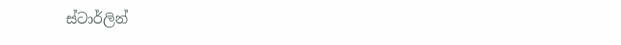ස්ටාර්ලින්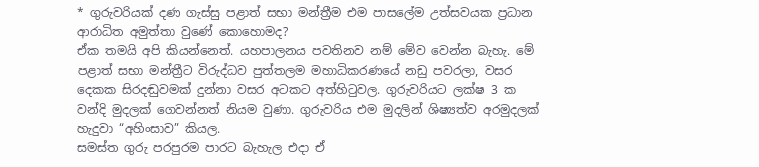* ගුරුවරියක් දණ ගැස්සු පළාත් සභා මන්ත්‍රීම එම පාසලේම උත්සවයක ප්‍රධාන ආරාධිත අමුත්තා වුණේ කොහොමද?
ඒක තමයි අපි කියන්නෙත්. යහපාලනය පවතිනව නම් මේව වෙන්න බැහැ. මේ පළාත් සභා මන්ත්‍රීට විරුද්ධව පුත්තලම මහාධිකරණයේ නඩු පවරලා, වසර දෙකක සිරදඬුවමක් දුන්නා වසර අටකට අත්හිටුවල. ගුරුවරියට ලක්ෂ 3 ක වන්දි මුදලක් ගෙවන්නත් නියම වුණා. ගුරුවරිය එම මුදලින් ශිෂ්‍යත්ව අරමුදලක් හැදුවා “අහිංසාව” කියල.
සමස්ත ගුරු පරපුරම පාරට බැහැල එදා ඒ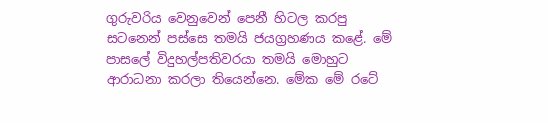ගුරුවරිය වෙනුවෙන් පෙනී හිටල කරපු සටනෙන් පස්සෙ තමයි ජයග්‍රහණය කළේ. මේ පාසලේ විදුහල්පතිවරයා තමයි මොහුට ආරාධනා කරලා තියෙන්නෙ. මේක මේ රටේ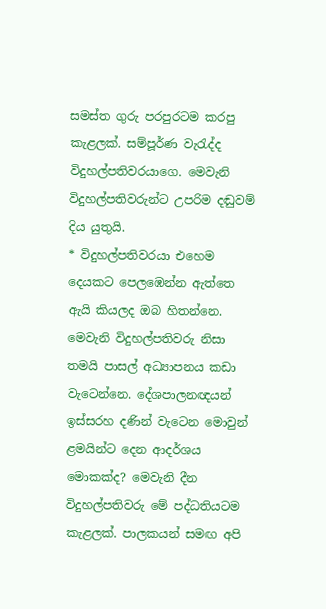සමස්ත ගුරු පරපුරටම කරපු කැළලක්. සම්පූර්ණ වැරැද්ද විදුහල්පතිවරයාගෙ. මෙවැනි විදුහල්පතිවරුන්ට උපරිම දඬුවම් දිය යුතුයි.
* විදුහල්පතිවරයා එහෙම දෙයකට පෙලඹෙන්න ඇත්තෙ ඇයි කියලද ඔබ හිතන්නෙ.
මෙවැනි විදුහල්පතිවරු නිසා තමයි පාසල් අධ්‍යාපනය කඩා වැටෙන්නෙ. දේශපාලනඥයන් ඉස්සරහ දණින් වැටෙන මොවුන් ළමයින්ට දෙන ආදර්ශය මොකක්ද? මෙවැනි දීන විදුහල්පතිවරු මේ පද්ධතියටම කැළලක්. පාලකයන් සමඟ අපි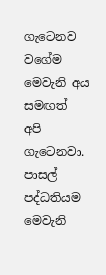ගැටෙනව වගේම මෙවැනි අය සමඟත් අපි ගැටෙනවා. පාසල් පද්ධතියම මෙවැනි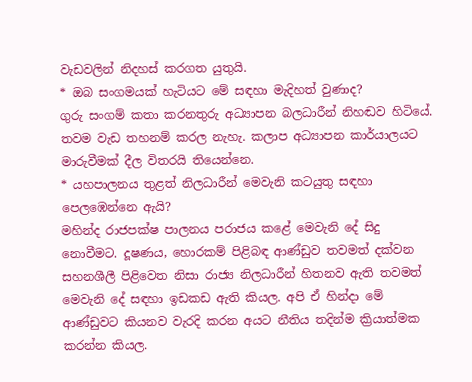වැඩවලින් නිදහස් කරගත යුතුයි.
* ඔබ සංගමයක් හැටියට මේ සඳහා මැදිහත් වුණාද?
ගුරු සංගම් කතා කරනතුරු අධ්‍යාපන බලධාරීන් නිහඬව හිටියේ. තවම වැඩ තහනම් කරල නැහැ. කලාප අධ්‍යාපන කාර්යාලයට මාරුවීමක් දීල විතරයි තියෙන්නෙ.
* යහපාලනය තුළත් නිලධාරීන් මෙවැනි කටයුතු සඳහා පෙලඹෙන්නෙ ඇයි?
මහින්ද රාජපක්ෂ පාලනය පරාජය කළේ මෙවැනි දේ සිදු නොවීමට. දූෂණය, හොරකම් පිළිබඳ ආණ්ඩුව තවමත් දක්වන සහනශීලී පිළිවෙත නිසා රාජ්‍ය නිලධාරීන් හිතනව ඇති තවමත් මෙවැනි දේ සඳහා ඉඩකඩ ඇති කියල. අපි ඒ හින්දා මේ ආණ්ඩුවට කියනව වැරදි කරන අයට නීතිය තදින්ම ක්‍රියාත්මක කරන්න කියල.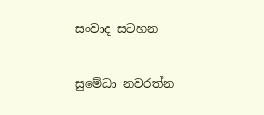සංවාද සටහන

සුමේධා නවරත්න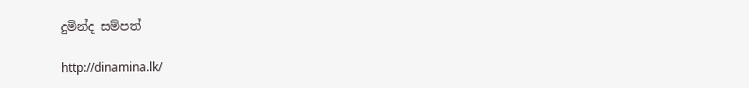දුමින්ද සම්පත්

http://dinamina.lk/